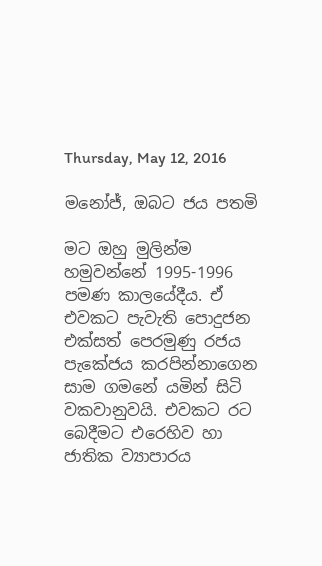Thursday, May 12, 2016

මනෝජ්, ඔබට ජය පතමි

මට ඔහු මුලින්ම හමුවන්නේ 1995-1996 පමණ කාලයේදීය. ඒ එවකට පැවැති පොදුජන එක්සත් පෙරමුණු රජය පැකේජය කරපින්නාගෙන සාම ගමනේ යමින් සිටි වකවානුවයි. එවකට රට බෙදීමට එරෙහිව හා ජාතික ව්‍යාපාරය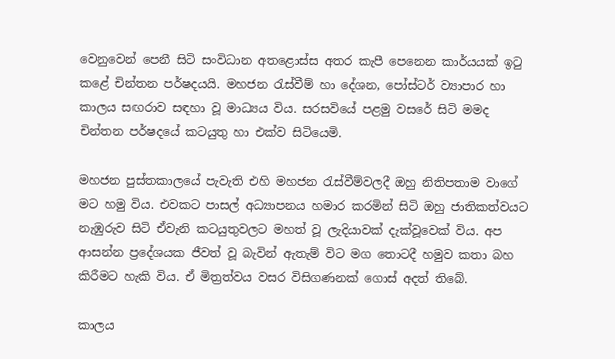වෙනුවෙන් පෙනී සිටි සංවිධාන අතළොස්ස අතර කැපී පෙනෙන කාර්යයක් ඉටු කළේ චින්තන පර්ෂදයයි. මහජන රැස්වීම් හා දේශන, පෝස්ටර් ව්‍යාපාර හා කාලය සඟරාව සඳහා වූ මාධ්‍යය විය. සරසවියේ පළමු වසරේ සිටි මමද චින්තන පර්ෂදයේ කටයුතු හා එක්ව සිටියෙමි.

මහජන පුස්තකාලයේ පැවැති එහි මහජන රැස්වීම්වලදී ඔහු නිතිපතාම වාගේ මට හමු විය. එවකට පාසල් අධ්‍යාපනය හමාර කරමින් සිටි ඔහු ජාතිකත්වයට නැඹුරුව සිටි ඒවැනි කටයුතුවලට මහත් වූ ලැදියාවක් දැක්වූවෙක් විය. අප ආසන්න ප්‍රදේශයක ජීවත් වූ බැවින් ඇතැම් විට මග තොටදී හමුව කතා බහ කිරීමට හැකි විය. ඒ මිත්‍රත්වය වසර විසිගණනක් ගොස් අදත් තිබේ.

කාලය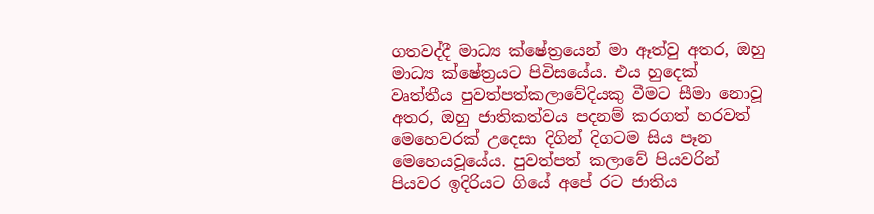ගතවද්දී මාධ්‍ය ක්ෂේත්‍රයෙන් මා ඈත්වු අතර, ඔහු මාධ්‍ය ක්ෂේත්‍රයට පිවිසයේය. එය හුදෙක් වෘත්තීය පුවත්පත්කලාවේදියකු වීමට සීමා නොවූ අතර, ඔහු ජාතිකත්වය පදනම් කරගත් හරවත් මෙහෙවරක් උදෙසා දිගින් දිගටම සිය පෑන මෙහෙයවූයේය. පුවත්පත් කලාවේ පියවරින් පියවර ඉදිරියට ගියේ අපේ රට ජාතිය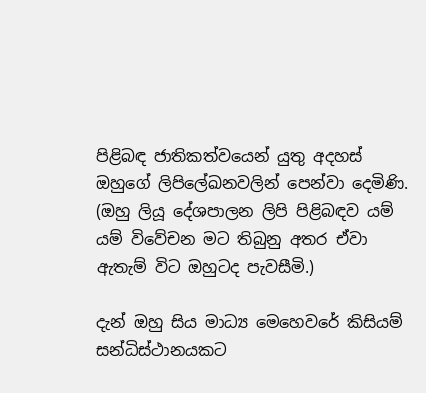පිළිබඳ ජාතිකත්වයෙන් යුතු අදහස් ඔහුගේ ලිපිලේඛනවලින් පෙන්වා දෙමිණි. (ඔහු ලියූ දේශපාලන ලිපි පිළිබඳව යම් යම් විවේචන මට තිබුනු අතර ඒවා ඇතැම් විට ඔහුටද පැවසීමි.)

දැන් ඔහු සිය මාධ්‍ය මෙහෙවරේ කිසියම් සන්ධිස්ථානයකට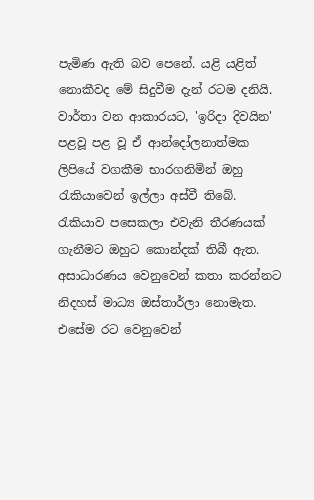පැමිණ ඇති බව පෙනේ. යළි යළිත් නොකීවද මේ සිදුවීම දැන් රටම දනියි. වාර්තා වන ආකාරයට, 'ඉරිදා දිවයින' පළවූ පළ වූ ඒ ආන්දෝලනාත්මක ලිපියේ වගකීම භාරගනිමින් ඔහු රැකියාවෙන් ඉල්ලා අස්වී තිබේ. රැකියාව පසෙකලා එවැනි තීරණයක් ගැනීමට ඔහුට කොන්දක් තිබී ඇත. අසාධාරණය වෙනුවෙන් කතා කරන්නට නිදහස් මාධ්‍ය ඔස්තාර්ලා නොමැත. එසේම රට වෙනුවෙන්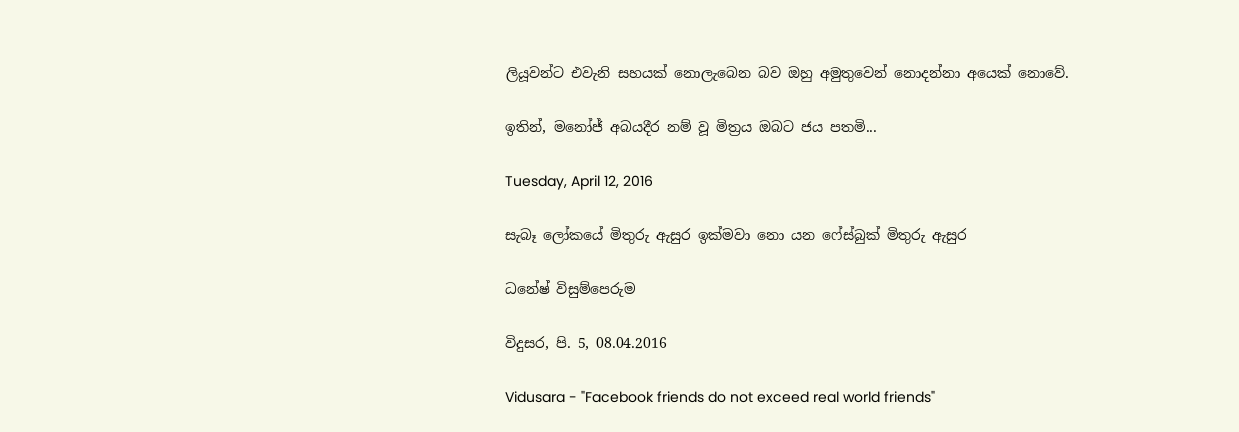ලියූවන්ට එවැනි සහයක් නොලැබෙන බව ඔහු අමුතුවෙන් නොදන්නා අයෙක් නොවේ.

ඉතින්, මනෝජ් අබයදීර නම් වූ මිත්‍රය ඔබට ජය පතමි...

Tuesday, April 12, 2016

සැබෑ ලෝකයේ මිතුරු ඇසුර ඉක්‌මවා නො යන ෆේස්‌බුක්‌ මිතුරු ඇසුර

ධනේෂ් විසුම්පෙරුම

විදුසර, පි. 5, 08.04.2016

Vidusara - "Facebook friends do not exceed real world friends"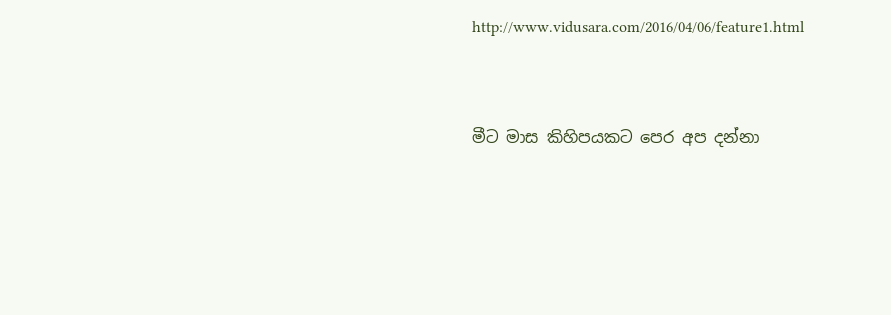http://www.vidusara.com/2016/04/06/feature1.html



මීට මාස කිහිපයකට පෙර අප දන්නා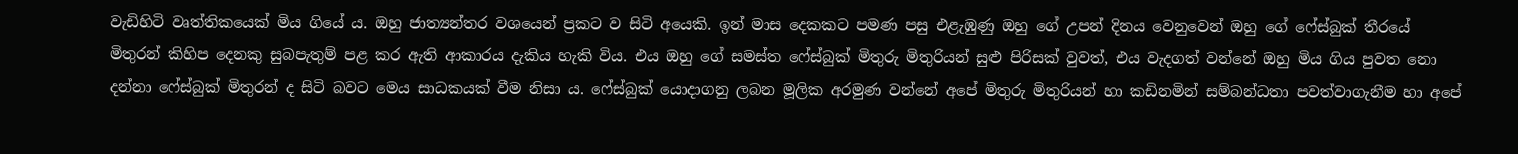වැඩිහිටි වෘත්තිකයෙක්‌ මිය ගියේ ය. ඔහු ජාත්‍යන්තර වශයෙන් ප්‍රකට ව සිටි අයෙකි. ඉන් මාස දෙකකට පමණ පසු එළැඹුණු ඔහු ගේ උපන් දිනය වෙනුවෙන් ඔහු ගේ ෆේස්‌බුක්‌ තීරයේ මිතුරන් කිහිප දෙනකු සුබපැතුම් පළ කර ඇති ආකාරය දැකිය හැකි විය. එය ඔහු ගේ සමස්‌ත ෆේස්‌බුක්‌ මිතුරු මිතුරියන් සුළු පිරිසක්‌ වුවත්, එය වැදගත් වන්නේ ඔහු මිය ගිය පුවත නො දන්නා ෆේස්‌බුක්‌ මිතුරන් ද සිටි බවට මෙය සාධකයක්‌ වීම නිසා ය. ෆේස්‌බුක්‌ යොදාගනු ලබන මූලික අරමුණ වන්නේ අපේ මිතුරු මිතුරියන් හා කඩිනමින් සම්බන්ධතා පවත්වාගැනීම හා අපේ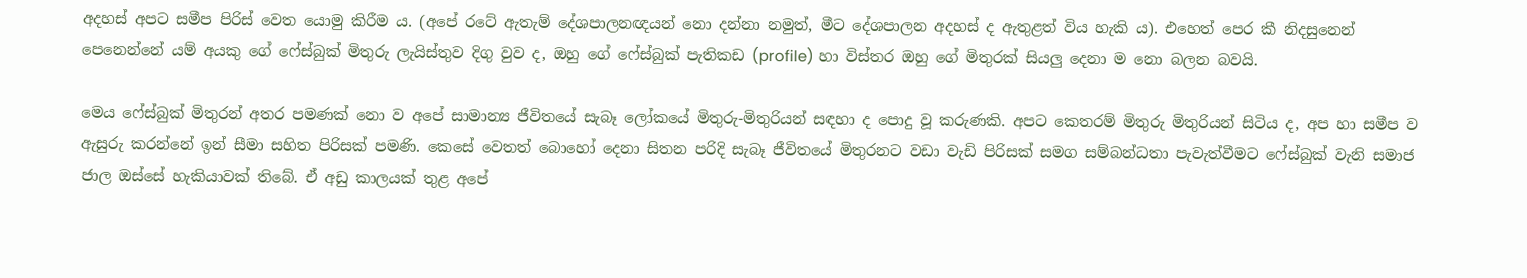අදහස්‌ අපට සමීප පිරිස්‌ වෙත යොමු කිරීම ය. (අපේ රටේ ඇතැම් දේශපාලනඥයන් නො දන්නා නමුත්, මීට දේශපාලන අදහස්‌ ද ඇතුළත් විය හැකි ය). එහෙත් පෙර කී නිදසුනෙන් පෙනෙන්නේ යම් අයකු ගේ ෆේස්‌බුක්‌ මිතුරු ලැයිස්‌තුව දිගු වුව ද, ඔහු ගේ ෆේස්‌බුක්‌ පැතිකඩ (profile) හා විස්‌තර ඔහු ගේ මිතුරක්‌ සියලු දෙනා ම නො බලන බවයි.

මෙය ෆේස්‌බුක්‌ මිතුරන් අතර පමණක්‌ නො ව අපේ සාමාන්‍ය ජීවිතයේ සැබෑ ලෝකයේ මිතුරු-මිතුරියන් සඳහා ද පොදු වූ කරුණකි. අපට කෙතරම් මිතුරු මිතුරියන් සිටිය ද, අප හා සමීප ව ඇසුරු කරන්නේ ඉන් සීමා සහිත පිරිසක්‌ පමණි. කෙසේ වෙතත් බොහෝ දෙනා සිතන පරිදි සැබෑ ජීවිතයේ මිතුරනට වඩා වැඩි පිරිසක්‌ සමග සම්බන්ධතා පැවැත්වීමට ෆේස්‌බුක්‌ වැනි සමාජ ජාල ඔස්‌සේ හැකියාවක්‌ තිබේ. ඒ අඩු කාලයක්‌ තුළ අපේ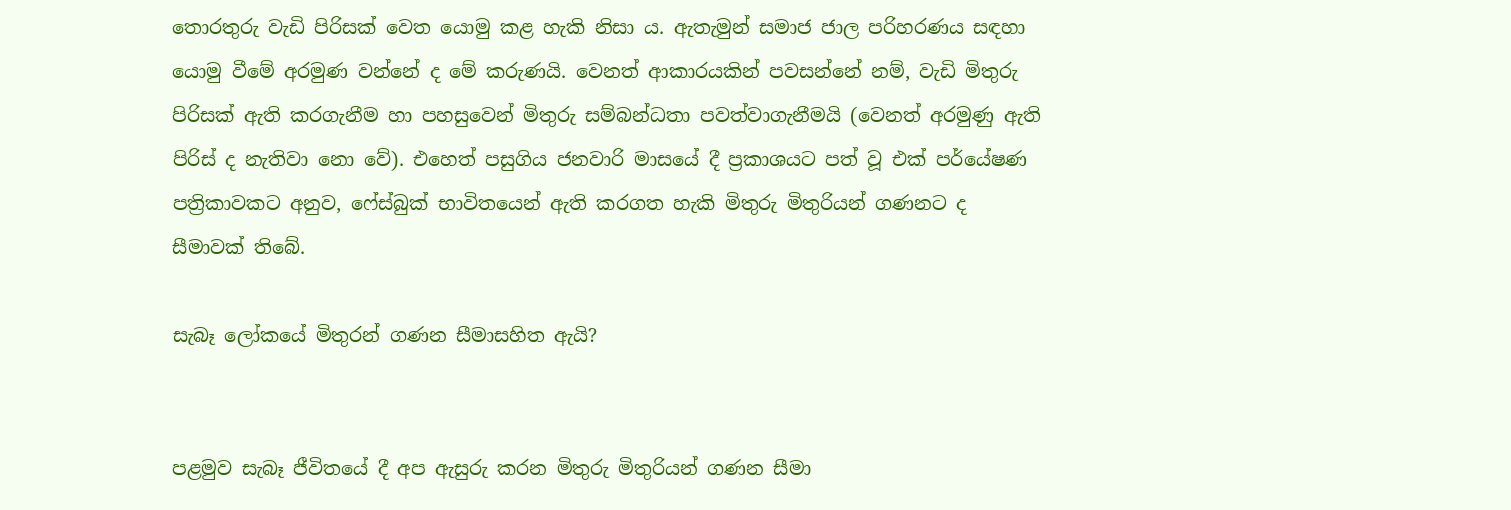තොරතුරු වැඩි පිරිසක්‌ වෙත යොමු කළ හැකි නිසා ය. ඇතැමුන් සමාජ ජාල පරිහරණය සඳහා යොමු වීමේ අරමුණ වන්නේ ද මේ කරුණයි. වෙනත් ආකාරයකින් පවසන්නේ නම්, වැඩි මිතුරු පිරිසක්‌ ඇති කරගැනීම හා පහසුවෙන් මිතුරු සම්බන්ධතා පවත්වාගැනීමයි (වෙනත් අරමුණු ඇති පිරිස්‌ ද නැතිවා නො වේ). එහෙත් පසුගිය ජනවාරි මාසයේ දී ප්‍රකාශයට පත් වූ එක්‌ පර්යේෂණ පත්‍රිකාවකට අනුව, ෆේස්‌බුක්‌ භාවිතයෙන් ඇති කරගත හැකි මිතුරු මිතුරියන් ගණනට ද සීමාවක්‌ තිබේ.

සැබෑ ලෝකයේ මිතුරන් ගණන සීමාසහිත ඇයි?


පළමුව සැබෑ ජීවිතයේ දී අප ඇසුරු කරන මිතුරු මිතුරියන් ගණන සීමා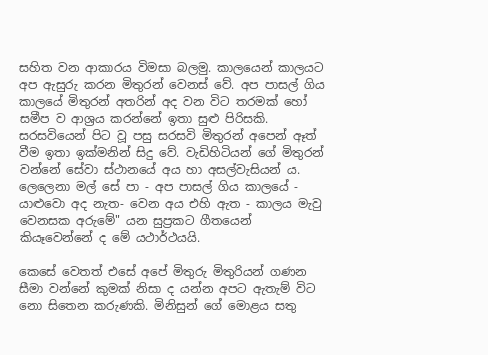සහිත වන ආකාරය විමසා බලමු. කාලයෙන් කාලයට අප ඇසුරු කරන මිතුරන් වෙනස්‌ වේ. අප පාසල් ගිය කාලයේ මිතුරන් අතරින් අද වන විට තරමක්‌ හෝ සමීප ව ආශ්‍රය කරන්නේ ඉතා සුළු පිරිසකි. සරසවියෙන් පිට වූ පසු සරසවි මිතුරන් අපෙන් ඈත් වීම ඉතා ඉක්‌මනින් සිදු වේ. වැඩිහිටියන් ගේ මිතුරන් වන්නේ සේවා ස්‌ථානයේ අය හා අසල්වැසියන් ය. ලෙලෙනා මල් සේ පා - අප පාසල් ගිය කාලයේ - යාළුවො අද නැත- වෙන අය එහි ඇත - කාලය මැවු වෙනසක අරුමේ" යන සුප්‍රකට ගීතයෙන් කියෑවෙන්නේ ද මේ යථාර්ථයයි.

කෙසේ වෙතත් එසේ අපේ මිතුරු මිතුරියන් ගණන සීමා වන්නේ කුමක්‌ නිසා ද යන්න අපට ඇතැම් විට නො සිතෙන කරුණකි. මිනිසුන් ගේ මොළය සතු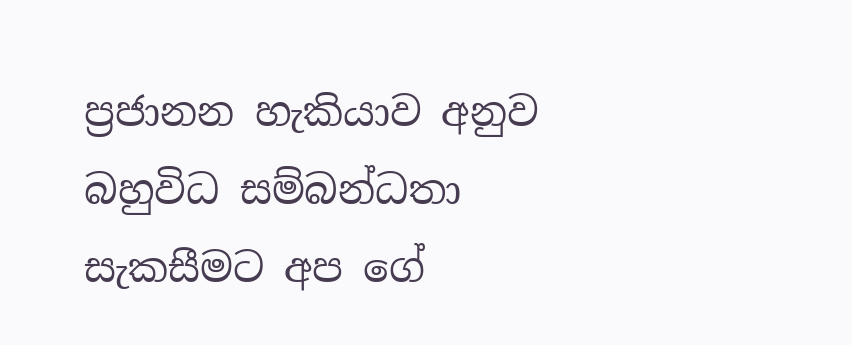ප්‍රජානන හැකියාව අනුව බහුවිධ සම්බන්ධතා සැකසීමට අප ගේ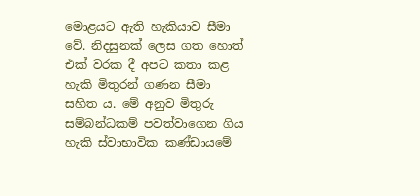මොළයට ඇති හැකියාව සීමා වේ. නිදසුනක්‌ ලෙස ගත හොත් එක්‌ වරක දී අපට කතා කළ හැකි මිතුරන් ගණන සීමා සහිත ය. මේ අනුව මිතුරු සම්බන්ධකම් පවත්වාගෙන ගිය හැකි ස්‌වාභාවික කණ්‌ඩායමේ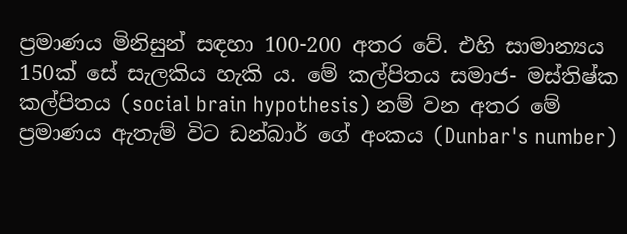ප්‍රමාණය මිනිසුන් සඳහා 100-200 අතර වේ. එහි සාමාන්‍යය 150ක්‌ සේ සැලකිය හැකි ය. මේ කල්පිතය සමාජ- මස්‌තිෂ්ක කල්පිතය (social brain hypothesis) නම් වන අතර මේ ප්‍රමාණය ඇතැම් විට ඩන්බාර් ගේ අංකය (Dunbar's number)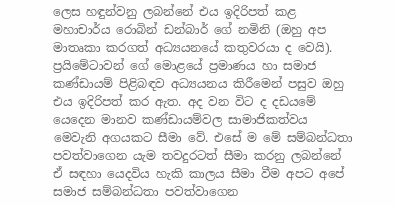ලෙස හඳුන්වනු ලබන්නේ එය ඉදිරිපත් කළ මහාචාර්ය රොබින් ඩන්බාර් ගේ නමිනි (ඔහු අප මාතෘකා කරගත් අධ්‍යයනයේ කතුවරයා ද වෙයි). ප්‍රයිමේටාවන් ගේ මොළයේ ප්‍රමාණය හා සමාජ කණ්‌ඩායම් පිළිබඳව අධ්‍යයනය කිරීමෙන් පසුව ඔහු එය ඉදිරිපත් කර ඇත. අද වන විට ද දඩයමේ යෙදෙන මානව කණ්‌ඩායම්වල සාමාජිකත්වය මෙවැනි අගයකට සීමා වේ. එසේ ම මේ සම්බන්ධතා පවත්වාගෙන යැම තවදුරටත් සීමා කරනු ලබන්නේ ඒ සඳහා යෙදවිය හැකි කාලය සීමා වීම අපට අපේ සමාජ සම්බන්ධතා පවත්වාගෙන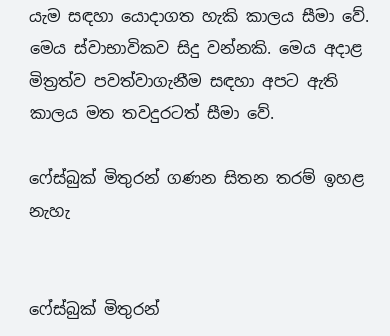යැම සඳහා යොදාගත හැකි කාලය සීමා වේ. මෙය ස්‌වාභාවිකව සිදු වන්නකි. මෙය අදාළ මිත්‍රත්ව පවත්වාගැනීම සඳහා අපට ඇති කාලය මත තවදුරටත් සීමා වේ.

ෆේස්‌බුක්‌ මිතුරන් ගණන සිතන තරම් ඉහළ නැහැ


ෆේස්‌බුක්‌ මිතුරන්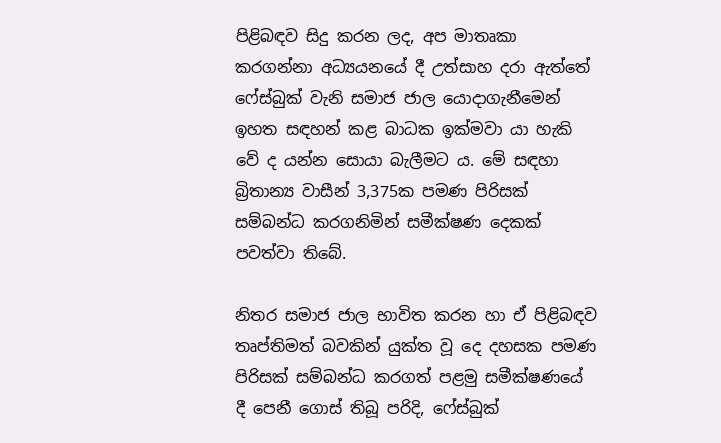පිළිබඳව සිදු කරන ලද, අප මාතෘකා කරගන්නා අධ්‍යයනයේ දී උත්සාහ දරා ඇත්තේ ෆේස්‌බුක්‌ වැනි සමාජ ජාල යොදාගැනීමෙන් ඉහත සඳහන් කළ බාධක ඉක්‌මවා යා හැකි වේ ද යන්න සොයා බැලීමට ය. මේ සඳහා බ්‍රිතාන්‍ය වාසීන් 3,375ක පමණ පිරිසක්‌ සම්බන්ධ කරගනිමින් සමීක්‌ෂණ දෙකක්‌ පවත්වා තිබේ.

නිතර සමාජ ජාල භාවිත කරන හා ඒ පිළිබඳව තෘප්තිමත් බවකින් යුක්‌ත වූ දෙ දහසක පමණ පිරිසක්‌ සම්බන්ධ කරගත් පළමු සමීක්‌ෂණයේ දී පෙනී ගොස්‌ තිබූ පරිදි, ෆේස්‌බුක්‌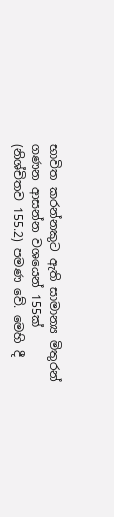භාවිත කරන්නකුට ඇති සාමාන්‍ය මිතුරන් ගණන ආසන්න වශයෙන් 155ක්‌ (නිශ්චිතව 155.2) පමණ වේ. මෙහි දී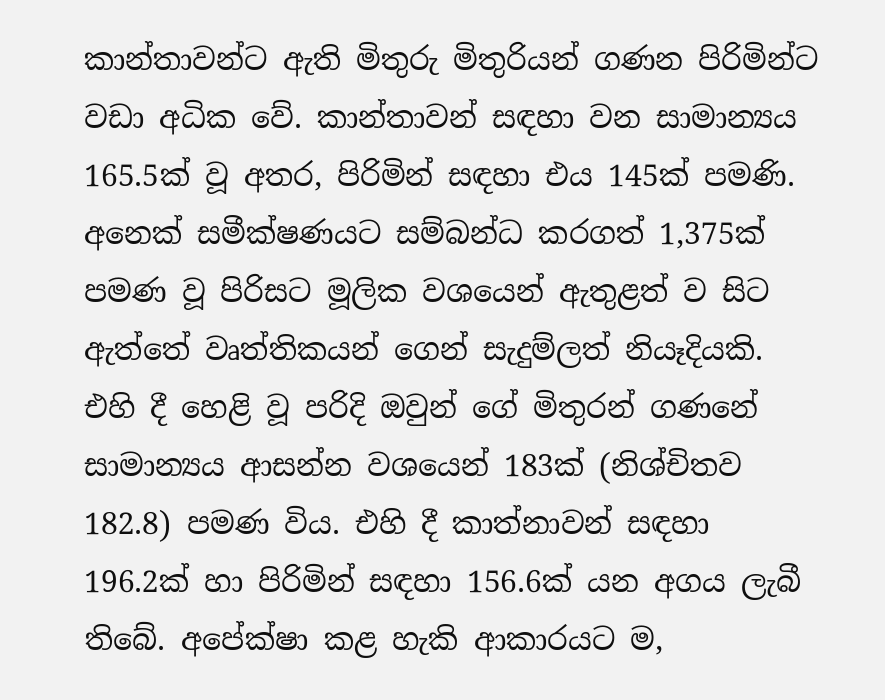කාන්තාවන්ට ඇති මිතුරු මිතුරියන් ගණන පිරිමින්ට වඩා අධික වේ. කාන්තාවන් සඳහා වන සාමාන්‍යය 165.5ක්‌ වූ අතර, පිරිමින් සඳහා එය 145ක්‌ පමණි. අනෙක්‌ සමීක්‌ෂණයට සම්බන්ධ කරගත් 1,375ක්‌ පමණ වූ පිරිසට මූලික වශයෙන් ඇතුළත් ව සිට ඇත්තේ වෘත්තිකයන් ගෙන් සැදුම්ලත් නියෑදියකි. එහි දී හෙළි වූ පරිදි ඔවුන් ගේ මිතුරන් ගණනේ සාමාන්‍යය ආසන්න වශයෙන් 183ක්‌ (නිශ්චිතව 182.8) පමණ විය. එහි දී කාත්නාවන් සඳහා 196.2ක්‌ හා පිරිමින් සඳහා 156.6ක්‌ යන අගය ලැබී තිබේ. අපේක්‌ෂා කළ හැකි ආකාරයට ම,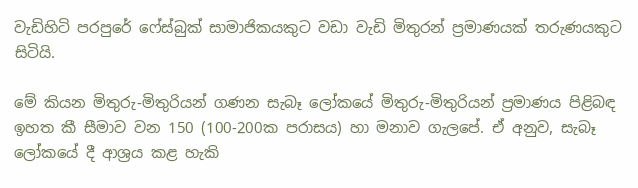වැඩිහිටි පරපුරේ ෆේස්‌බුක්‌ සාමාජිකයකුට වඩා වැඩි මිතුරන් ප්‍රමාණයක්‌ තරුණයකුට සිටියි.

මේ කියන මිතුරු-මිතුරියන් ගණන සැබෑ ලෝකයේ මිතුරු-මිතුරියන් ප්‍රමාණය පිළිබඳ ඉහත කී සීමාව වන 150 (100-200ක පරාසය) හා මනාව ගැලපේ. ඒ අනුව, සැබෑ ලෝකයේ දී ආශ්‍රය කළ හැකි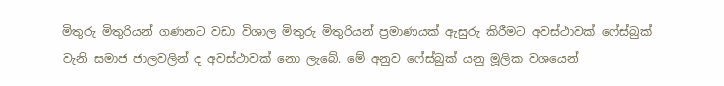මිතුරු මිතුරියන් ගණනට වඩා විශාල මිතුරු මිතුරියන් ප්‍රමාණයක්‌ ඇසුරු කිරීමට අවස්‌ථාවක්‌ ෆේස්‌බුක්‌ වැනි සමාජ ජාලවලින් ද අවස්‌ථාවක්‌ නො ලැබේ. මේ අනුව ෆේස්‌බුක්‌ යනු මූලික වශයෙන්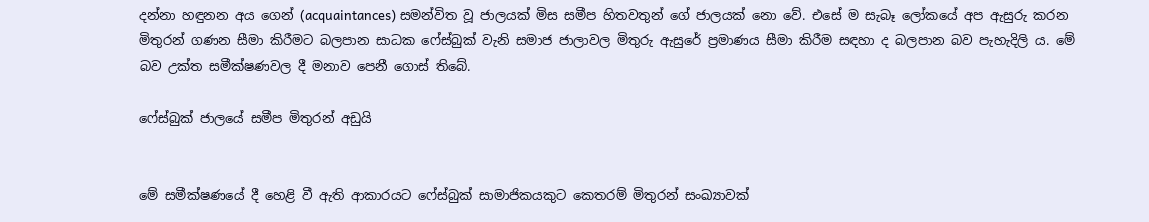දන්නා හඳුනන අය ගෙන් (acquaintances) සමන්විත වූ ජාලයක්‌ මිස සමීප හිතවතුන් ගේ ජාලයක්‌ නො වේ. එසේ ම සැබෑ ලෝකයේ අප ඇසුරු කරන මිතුරන් ගණන සීමා කිරීමට බලපාන සාධක ෆේස්‌බුක්‌ වැනි සමාජ ජාලාවල මිතුරු ඇසුරේ ප්‍රමාණය සීමා කිරීම සඳහා ද බලපාන බව පැහැදිලි ය. මේ බව උක්‌ත සමීක්‌ෂණවල දී මනාව පෙනී ගොස්‌ තිබේ.

ෆේස්‌බුක්‌ ජාලයේ සමීප මිතුරන් අඩුයි


මේ සමීක්‌ෂණයේ දී හෙළි වී ඇති ආකාරයට ෆේස්‌බුක්‌ සාමාජිකයකුට කෙතරම් මිතුරන් සංඛ්‍යාවක්‌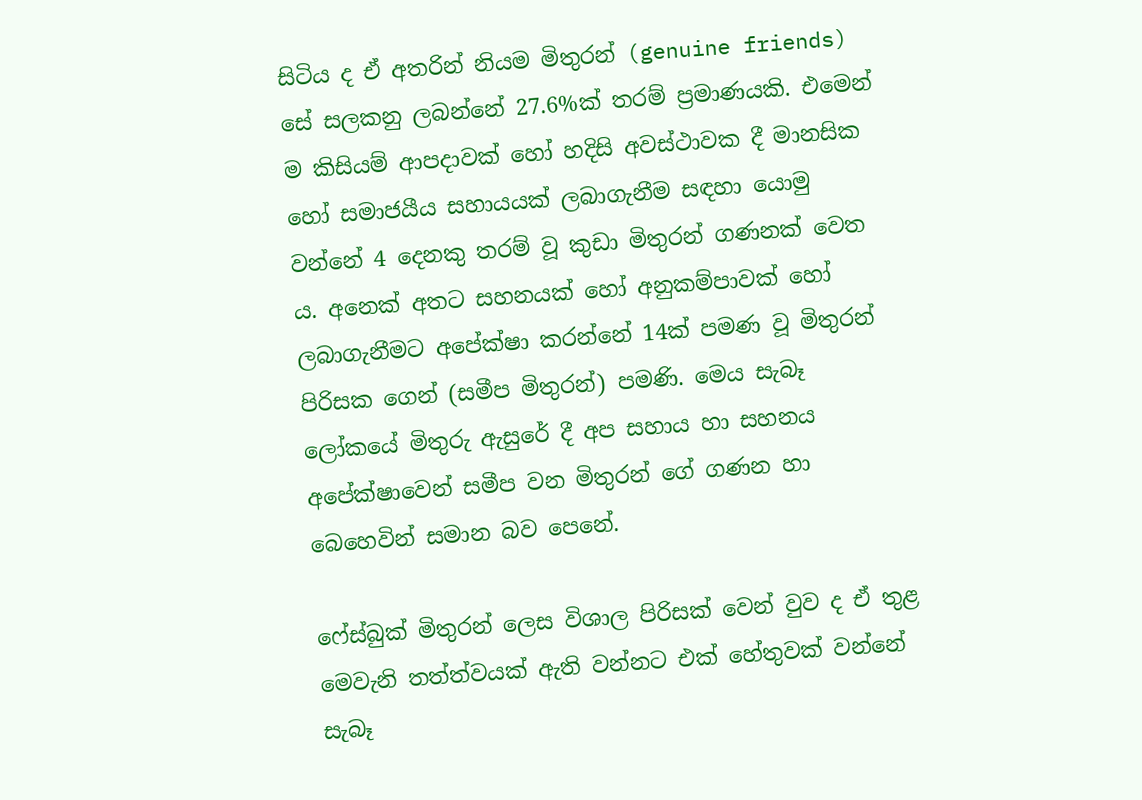සිටිය ද ඒ අතරින් නියම මිතුරන් (genuine friends) සේ සලකනු ලබන්නේ 27.6%ක්‌ තරම් ප්‍රමාණයකි. එමෙන් ම කිසියම් ආපදාවක්‌ හෝ හදිසි අවස්‌ථාවක දී මානසික හෝ සමාජයීය සහායයක්‌ ලබාගැනීම සඳහා යොමු වන්නේ 4 දෙනකු තරම් වූ කුඩා මිතුරන් ගණනක්‌ වෙත ය. අනෙක්‌ අතට සහනයක්‌ හෝ අනුකම්පාවක්‌ හෝ ලබාගැනීමට අපේක්‌ෂා කරන්නේ 14ක්‌ පමණ වූ මිතුරන් පිරිසක ගෙන් (සමීප මිතුරන්) පමණි. මෙය සැබෑ ලෝකයේ මිතුරු ඇසුරේ දී අප සහාය හා සහනය අපේක්‌ෂාවෙන් සමීප වන මිතුරන් ගේ ගණන හා බෙහෙවින් සමාන බව පෙනේ.

ෆේස්‌බුක්‌ මිතුරන් ලෙස විශාල පිරිසක්‌ වෙන් වුව ද ඒ තුළ මෙවැනි තත්ත්වයක්‌ ඇති වන්නට එක්‌ හේතුවක්‌ වන්නේ සැබෑ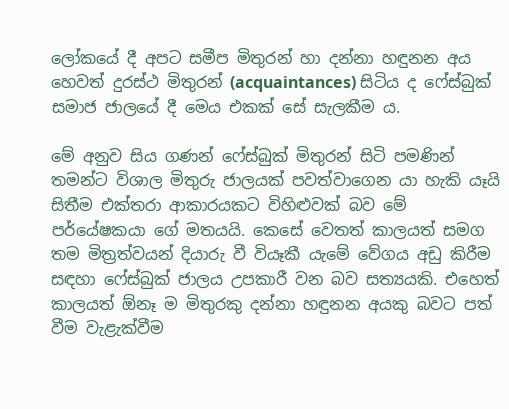ලෝකයේ දී අපට සමීප මිතුරන් හා දන්නා හඳුනන අය හෙවත් දුරස්‌ථ මිතුරන් (acquaintances) සිටිය ද ෆේස්‌බුක්‌ සමාජ ජාලයේ දී මෙය එකක්‌ සේ සැලකීම ය.

මේ අනුව සිය ගණන් ෆේස්‌බුක්‌ මිතුරන් සිටි පමණින් තමන්ට විශාල මිතුරු ජාලයක්‌ පවත්වාගෙන යා හැකි යෑයි සිතීම එක්‌තරා ආකාරයකට විහිළුවක්‌ බව මේ පර්යේෂකයා ගේ මතයයි. කෙසේ වෙතත් කාලයත් සමග තම මිත්‍රත්වයන් දියාරු වී වියෑකී යැමේ වේගය අඩු කිරීම සඳහා ෆේස්‌බුක්‌ ජාලය උපකාරී වන බව සත්‍යයකි. එහෙත් කාලයත් ඕනෑ ම මිතුරකු දන්නා හඳුනන අයකු බවට පත් වීම වැළැක්‌වීම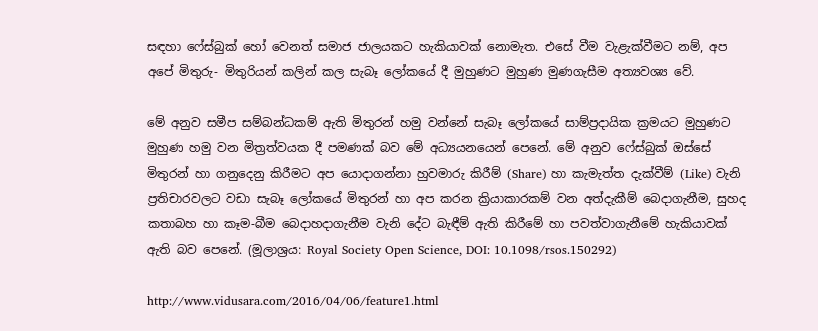සඳහා ෆේස්‌බුක්‌ හෝ වෙනත් සමාජ ජාලයකට හැකියාවක්‌ නොමැත. එසේ වීම වැළැක්‌වීමට නම්, අප අපේ මිතුරු- මිතුරියන් කලින් කල සැබෑ ලෝකයේ දී මුහුණට මුහුණ මුණගැසීම අත්‍යවශ්‍ය වේ.

මේ අනුව සමීප සම්බන්ධකම් ඇති මිතුරන් හමු වන්නේ සැබෑ ලෝකයේ සාම්ප්‍රදායික ක්‍රමයට මුහුණට මුහුණ හමු වන මිත්‍රත්වයක දී පමණක්‌ බව මේ අධ්‍යයනයෙන් පෙනේ. මේ අනුව ෆේස්‌බුක්‌ ඔස්‌සේ මිතුරන් හා ගනුදෙනු කිරීමට අප යොදාගන්නා හුවමාරු කිරීම් (Share) හා කැමැත්ත දැක්‌වීම් (Like) වැනි ප්‍රතිචාරවලට වඩා සැබෑ ලෝකයේ මිතුරන් හා අප කරන ක්‍රියාකාරකම් වන අත්දැකීම් බෙදාගැනීම, සුහද කතාබහ හා කෑම-බීම බෙදාහදාගැනීම වැනි දේට බැඳීම් ඇති කිරීමේ හා පවත්වාගැනීමේ හැකියාවක්‌ ඇති බව පෙනේ. (මූලාශ්‍රය: Royal Society Open Science, DOI: 10.1098/rsos.150292)

http://www.vidusara.com/2016/04/06/feature1.html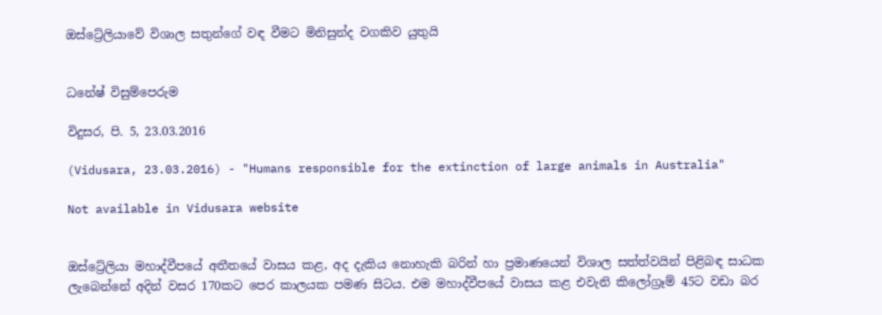ඔස්ට්‍රේලියාවේ විශාල සතුන්ගේ වඳ වීමට මිනිසුන්ද වගකිව යුතුයි


ධනේෂ් විසුම්පෙරුම

විදුසර, පි. 5, 23.03.2016

(Vidusara, 23.03.2016) - "Humans responsible for the extinction of large animals in Australia"

Not available in Vidusara website


ඔස්ට්‍රේලියා මහාද්වීපයේ අතීතයේ වාසය කළ, අද දැකිය නොහැකි බරින් හා ප්‍රමාණයෙන් විශාල සත්ත්වයින් පිළිබඳ සාධක ලැබෙන්නේ අදින් වසර 170කට පෙර කාලයක පමණ සිටය. එම මහාද්වීපයේ වාසය කළ එවැනි කිලෝග්‍රෑම් 45ට වඩා බර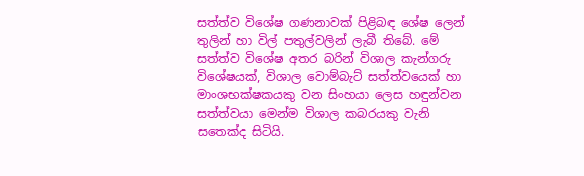සත්ත්ව විශේෂ ගණනාවක් පිළිබඳ ශේෂ ලෙන් තුලින් හා විල් පතුල්වලින් ලැබී තිබේ. මේ සත්ත්ව විශේෂ අතර බරින් විශාල කැන්ගරු විශේෂයක්, විශාල වොම්බැට් සත්ත්වයෙක් හා මාංශභක්ෂකයකු වන සිංහයා ලෙස හඳුන්වන සත්ත්වයා මෙන්ම විශාල කබරයකු වැනි සතෙක්ද සිටියි.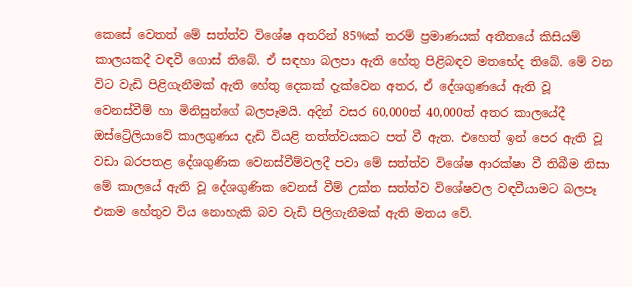කෙසේ වෙතත් මේ සත්ත්ව විශේෂ අතරින් 85%ක් තරම් ප්‍රමාණයක් අතීතයේ කිසියම් කාලයකදී වඳවී ගොස් තිබේ. ඒ සඳහා බලපා ඇති හේතු පිළිබඳව මතභේද තිබේ. මේ වන විට වැඩි පිළිගැනීමක් ඇති හේතු දෙකක් දැක්වෙන අතර, ඒ දේශගුණයේ ඇති වූ වෙනස්වීම් හා මිනිසුන්ගේ බලපෑමයි. අදින් වසර 60,000ත් 40,000ත් අතර කාලයේදී ඔස්ට්‍රේලියාවේ කාලගුණය දැඩි වියළි තත්ත්වයකට පත් වී ඇත. එහෙත් ඉන් පෙර ඇති වූ වඩා බරපතළ දේශගුණික වෙනස්වීම්වලදී පවා මේ සත්ත්ව විශේෂ ආරක්ෂා වී තිබීම නිසා මේ කාලයේ ඇති වූ දේශගුණික වෙනස් වීම් උක්ත සත්ත්ව විශේෂවල වඳවීයාමට බලපෑ එකම හේතුව විය නොහැකි බව වැඩි පිලිගැනීමක් ඇති මතය වේ.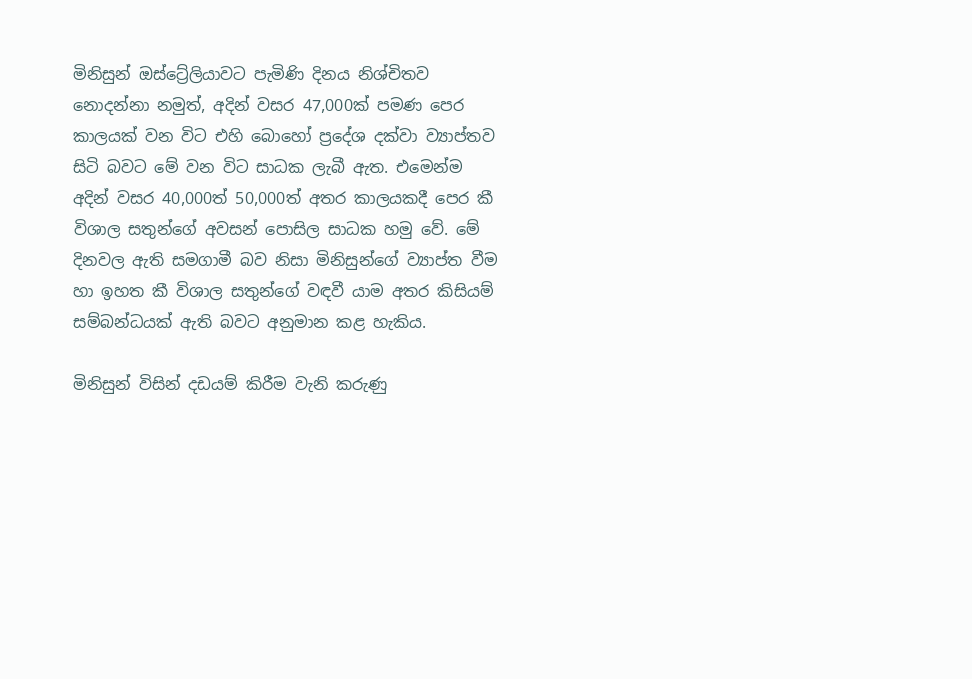මිනිසුන් ඔස්ට්‍රේලියාවට පැමිණි දිනය නිශ්චිතව නොදන්නා නමුත්, අදින් වසර 47,000ක් පමණ පෙර කාලයක් වන විට එහි බොහෝ ප්‍රදේශ දක්වා ව්‍යාප්තව සිටි බවට මේ වන විට සාධක ලැබී ඇත. එමෙන්ම අදින් වසර 40,000ත් 50,000ත් අතර කාලයකදී පෙර කී විශාල සතුන්ගේ අවසන් පොසිල සාධක හමු වේ. මේ දිනවල ඇති සමගාමී බව නිසා මිනිසුන්ගේ ව්‍යාප්ත වීම හා ඉහත කී විශාල සතුන්ගේ වඳවී යාම අතර කිසියම් සම්බන්ධයක් ඇති බවට අනුමාන කළ හැකිය.

මිනිසුන් විසින් දඩයම් කිරීම වැනි කරුණු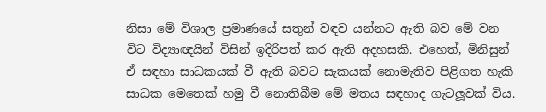නිසා මේ විශාල ප්‍රමාණයේ සතුන් වඳව යන්නට ඇති බව මේ වන විට විද්‍යාඥයින් විසින් ඉදිරිපත් කර ඇති අදහසකි. එහෙත්, මිනිසුන් ඒ සඳහා සාධකයක් වී ඇති බවට සැකයක් නොමැතිව පිළිගත හැකි සාධක මෙතෙක් හමු වී නොතිබීම මේ මතය සඳහාද ගැටලූවක් විය.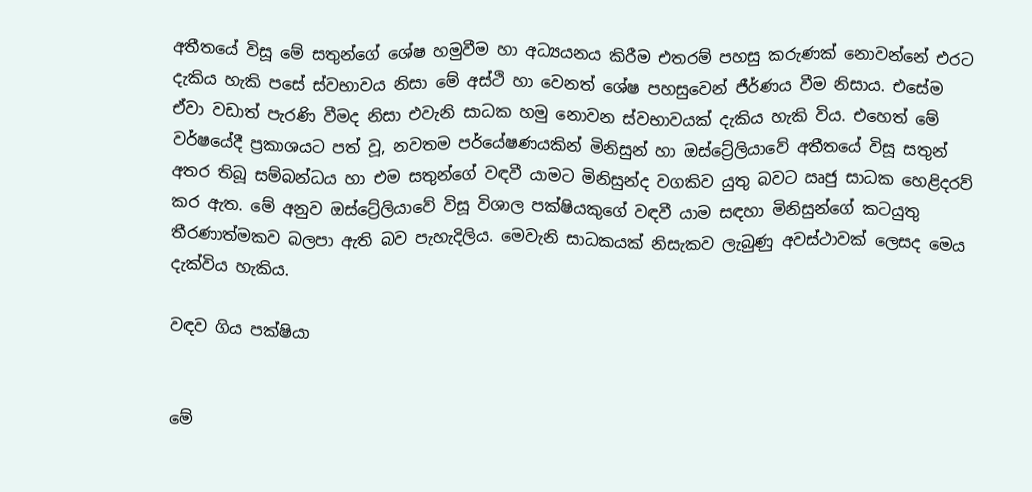අතීතයේ විසූ මේ සතුන්ගේ ශේෂ හමුවීම හා අධ්‍යයනය කිරීම එතරම් පහසු කරුණක් නොවන්නේ එරට දැකිය හැකි පසේ ස්වභාවය නිසා මේ අස්ථි හා වෙනත් ශේෂ පහසුවෙන් ජීර්ණය වීම නිසාය. එසේම ඒවා වඩාත් පැරණි වීමද නිසා එවැනි සාධක හමු නොවන ස්වභාවයක් දැකිය හැකි විය. එහෙත් මේ වර්ෂයේදී ප්‍රකාශයට පත් වූ, නවතම පර්යේෂණයකින් මිනිසුන් හා ඔස්ට්‍රේලියාවේ අතීතයේ විසූ සතුන් අතර තිබූ සම්බන්ධය හා එම සතුන්ගේ වඳවී යාමට මිනිසුන්ද වගකිව යුතු බවට ඍජු සාධක හෙළිදරව් කර ඇත. මේ අනුව ඔස්ට්‍රේලියාවේ විසූ විශාල පක්ෂියකුගේ වඳවී යාම සඳහා මිනිසුන්ගේ කටයුතු තීරණාත්මකව බලපා ඇති බව පැහැදිලිය. මෙවැනි සාධකයක් නිසැකව ලැබුණු අවස්ථාවක් ලෙසද මෙය දැක්විය හැකිය.

වඳව ගිය පක්ෂියා


මේ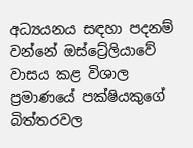අධ්‍යයනය සඳහා පදනම් වන්නේ ඔස්ට්‍රේලියාවේ වාසය කළ විශාල ප්‍රමාණයේ පක්ෂියකුගේ බිත්තරවල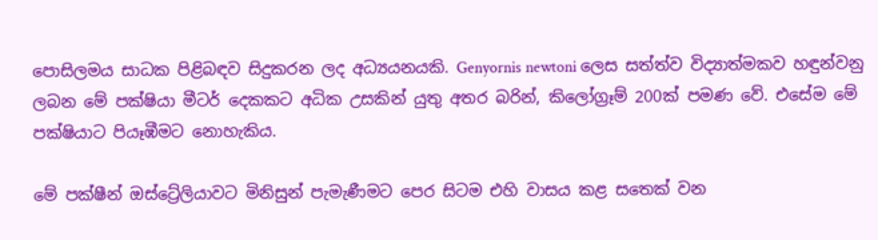පොසිලමය සාධක පිළිබඳව සිදුකරන ලද අධ්‍යයනයකි. Genyornis newtoni ලෙස සත්ත්ව විද්‍යාත්මකව හඳුන්වනු ලබන මේ පක්ෂියා මීටර් දෙකකට අධික උසකින් යුතු අතර බරින්, කිලෝග්‍රෑම් 200ක් පමණ වේ. එසේම මේ පක්ෂියාට පියෑඹීමට නොහැකිය.

මේ පක්ෂීන් ඔස්ට්‍රේලියාවට මිනිසුන් පැමැණීමට පෙර සිටම එහි වාසය කළ සතෙක් වන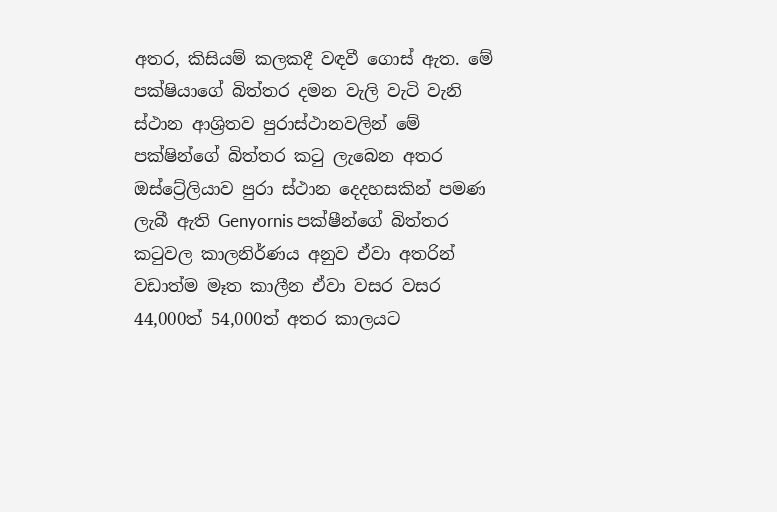අතර, කිසියම් කලකදී වඳවී ගොස් ඇත. මේ පක්ෂියාගේ බිත්තර දමන වැලි වැටි වැනි ස්ථාන ආශ්‍රිතව පුරාස්ථානවලින් මේ පක්ෂින්ගේ බිත්තර කටු ලැබෙන අතර ඔස්ට්‍රේලියාව පුරා ස්ථාන දෙදහසකින් පමණ ලැබී ඇති Genyornis පක්ෂීන්ගේ බිත්තර කටුවල කාලනිර්ණය අනුව ඒවා අතරින් වඩාත්ම මෑත කාලීන ඒවා වසර වසර 44,000ත් 54,000ත් අතර කාලයට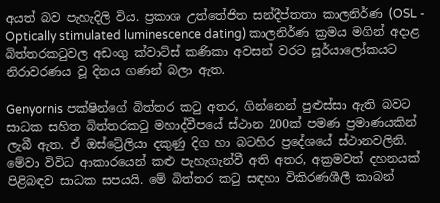අයත් බව පැහැදිලි විය. ප්‍රකාශ උත්තේජිත සන්දීප්තතා කාලනිර්ණ (OSL - Optically stimulated luminescence dating) කාලනිර්ණ ක්‍රමය මගින් අදාළ බිත්තරකටුවල අඩංගු ක්වාට්ස් කණිකා අවසන් වරට සූර්යාලෝකයට නිරාවරණය වූ දිනය ගණන් බලා ඇත.

Genyornis පක්ෂින්ගේ බිත්තර කටු අතර, ගින්නෙන් පුළුස්සා ඇති බවට සාධක සහිත බිත්තරකටු මහාද්වීපයේ ස්ථාන 200ක් පමණ ප්‍රමාණයකින් ලැබී ඇත. ඒ ඔස්ට්‍රේලියා දකුණු දිග හා බටහිර ප්‍රදේශයේ ස්ථානවලිනි. මේවා විවිධ ආකාරයෙන් කළු පැහැගැන්වී අති අතර, අක්‍රමවත් දහනයක් පිළිබඳව සාධක සපයයි. මේ බිත්තර කටු සඳහා විකිරණශීලී කාබන්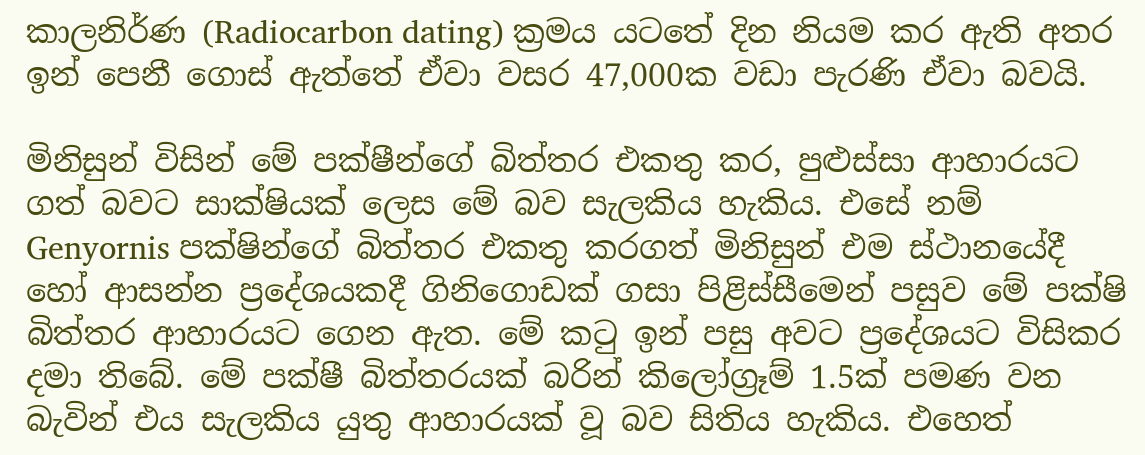කාලනිර්ණ (Radiocarbon dating) ක්‍රමය යටතේ දින නියම කර ඇති අතර ඉන් පෙනී ගොස් ඇත්තේ ඒවා වසර 47,000ක වඩා පැරණි ඒවා බවයි.

මිනිසුන් විසින් මේ පක්ෂීන්ගේ බිත්තර එකතු කර, පුළුස්සා ආහාරයට ගත් බවට සාක්ෂියක් ලෙස මේ බව සැලකිය හැකිය. එසේ නම් Genyornis පක්ෂින්ගේ බිත්තර එකතු කරගත් මිනිසුන් එම ස්ථානයේදී හෝ ආසන්න ප්‍රදේශයකදී ගිනිගොඩක් ගසා පිළිස්සීමෙන් පසුව මේ පක්ෂි බිත්තර ආහාරයට ගෙන ඇත. මේ කටු ඉන් පසු අවට ප්‍රදේශයට විසිකර දමා තිබේ. මේ පක්ෂී බිත්තරයක් බරින් කිලෝග්‍රෑම් 1.5ක් පමණ වන බැවින් එය සැලකිය යුතු ආහාරයක් වූ බව සිතිය හැකිය. එහෙත්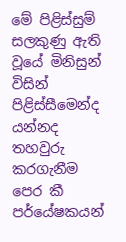මේ පිළිස්සුම් සලකුණු ඇති වූයේ මිනිසුන් විසින් පිළිස්සීමෙන්ද යන්නද තහවුරු කරගැනීම පෙර කී පර්යේෂකයන්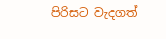පිරිසට වැදගත්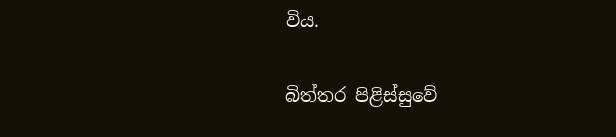විය.

බිත්තර පිළිස්සුවේ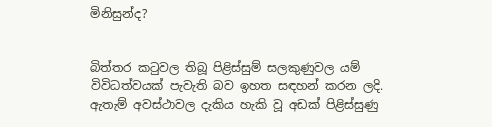මිනිසුන්ද?


බිත්තර කටුවල තිබූ පිළිස්සුම් සලකුණුවල යම් විවිධත්වයක් පැවැති බව ඉහත සඳහන් කරන ලදි. ඇතැම් අවස්ථාවල දැකිය හැකි වූ අඩක් පිළිස්සුණු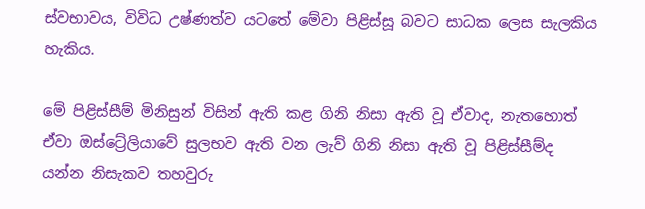ස්වභාවය, විවිධ උෂ්ණත්ව යටතේ මේවා පිළිස්සූ බවට සාධක ලෙස සැලකිය හැකිය.

මේ පිළිස්සීම් මිනිසුන් විසින් ඇති කළ ගිනි නිසා ඇති වූ ඒවාද, නැතහොත් ඒවා ඔස්ට්‍රේලියාවේ සුලභව ඇති වන ලැව් ගිනි නිසා ඇති වූ පිළිස්සීම්ද යන්න නිසැකව තහවුරු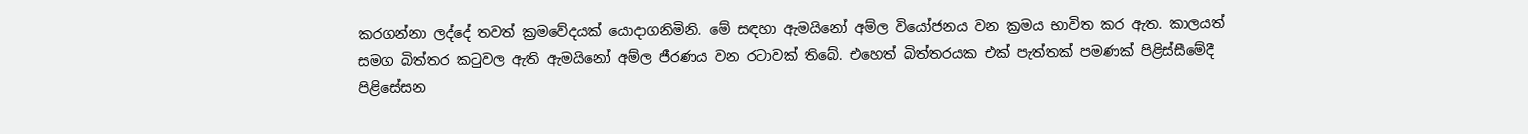කරගන්නා ලද්දේ තවත් ක්‍රමවේදයක් යොදාගනිමිනි. මේ සඳහා ඇමයිනෝ අම්ල වියෝජනය වන ක්‍රමය භාවිත කර ඇත. කාලයත් සමග බිත්තර කටුවල ඇති ඇමයිනෝ අම්ල ජීරණය වන රටාවක් තිබේ. එහෙත් බිත්තරයක එක් පැත්තක් පමණක් පිළිස්සීමේදී පිළිසේසන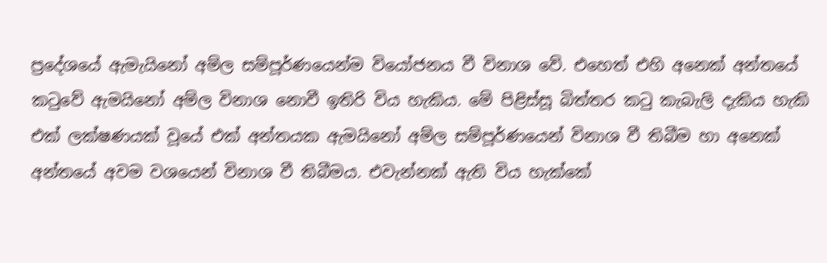ප්‍රදේශයේ ඇමැයිනෝ අම්ල සම්පූර්ණයෙන්ම වියෝජනය වී විනාශ වේ. එහෙත් එහි අනෙක් අන්තයේ කටුවේ ඇමයිනෝ අම්ල විනාශ නොවී ඉතිරි විය හැකිය. මේ පිළිස්සූ බිත්තර කටු කැබැලි දැකිය හැකි එක් ලක්ෂණයක් වූයේ එක් අන්තයක ඇමයිනෝ අම්ල සම්පූර්ණයෙන් විනාශ වී තිබීම හා අනෙක් අන්තයේ අවම වශයෙන් විනාශ වී තිබීමය. එවැන්නක් ඇති විය හැක්කේ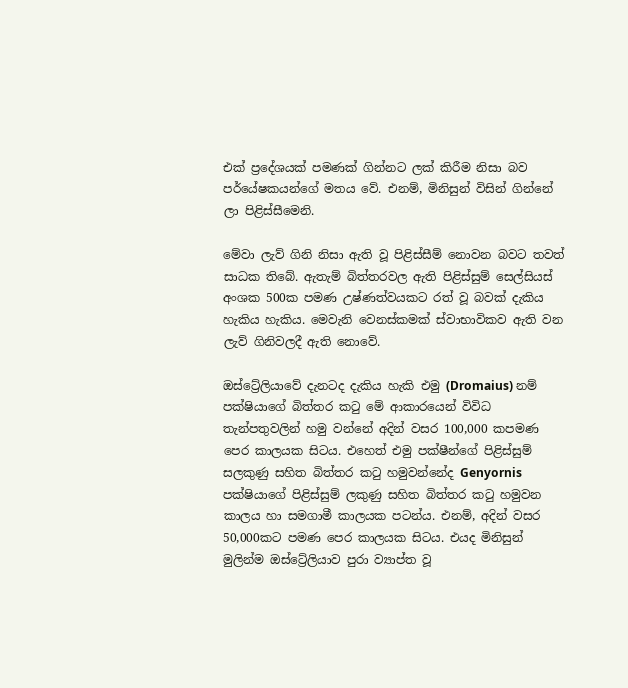එක් ප්‍රදේශයක් පමණක් ගින්නට ලක් කිරීම නිසා බව පර්යේෂකයන්ගේ මතය වේ. එනම්, මිනිසුන් විසින් ගින්නේ ලා පිළිස්සීමෙනි.

මේවා ලැව් ගිනි නිසා ඇති වූ පිළිස්සීම් නොවන බවට තවත් සාධක තිබේ. ඇතැම් බිත්තරවල ඇති පිළිස්සුම් සෙල්සියස් අංශක 500ක පමණ උෂ්ණත්වයකට රත් වූ බවක් දැකිය හැකිය හැකිය. මෙවැනි වෙනස්කමක් ස්වාභාවිකව ඇති වන ලැව් ගිනිවලදී ඇති නොවේ.

ඔස්ට්‍රේලියාවේ දැනටද දැකිය හැකි එමු (Dromaius) නම් පක්ෂියාගේ බිත්තර කටු මේ ආකාරයෙන් විවිධ තැන්පතුවලින් හමු වන්නේ අදින් වසර 100,000 කපමණ පෙර කාලයක සිටය. එහෙත් එමු පක්ෂීන්ගේ පිළිස්සුම් සලකුණු සහිත බිත්තර කටු හමුවන්නේද Genyornis පක්ෂියාගේ පිළිස්සුම් ලකුණු සහිත බිත්තර කටු හමුවන කාලය හා සමගාමී කාලයක පටන්ය. එනම්, අදින් වසර 50,000කට පමණ පෙර කාලයක සිටය. එයද මිනිසුන් මුලින්ම ඔස්ට්‍රේලියාව පුරා ව්‍යාප්ත වූ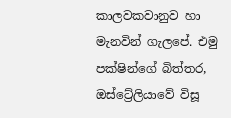කාලවකවානුව හා මැනවින් ගැලපේ. එමු පක්ෂින්ගේ බිත්තර, ඔස්ට්‍රේලියාවේ විසූ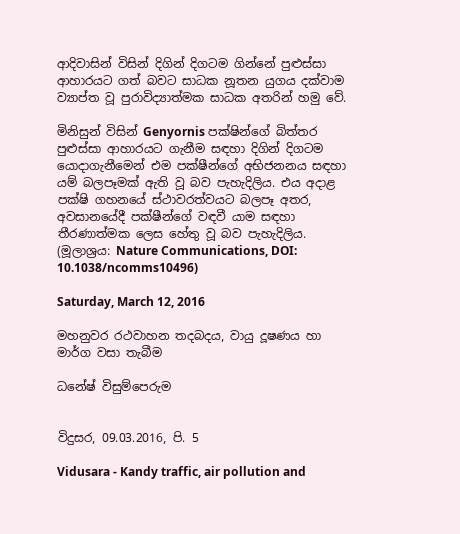ආදිවාසින් විසින් දිගින් දිගටම ගින්නේ පුළුස්සා ආහාරයට ගත් බවට සාධක නූතන යුගය දක්වාම ව්‍යාප්ත වූ පුරාවිද්‍යාත්මක සාධක අතරින් හමු වේ.

මිනිසුන් විසින් Genyornis පක්ෂින්ගේ බිත්තර පුළුස්සා ආහාරයට ගැනීම සඳහා දිගින් දිගටම යොදාගැනීමෙන් එම පක්ෂීන්ගේ අභිජනනය සඳහා යම් බලපෑමක් ඇති වූ බව පැහැදිලිය. එය අදාළ පක්ෂි ගහනයේ ස්ථාවරත්වයට බලපෑ අතර, අවසානයේදී පක්ෂීන්ගේ වඳවී යාම සඳහා තීරණාත්මක ලෙස හේතු වූ බව පැහැදිලිය. (මූලාශ්‍රය: Nature Communications, DOI: 10.1038/ncomms10496)

Saturday, March 12, 2016

මහනුවර රථවාහන තදබදය, වායු දූෂණය හා මාර්ග වසා තැබීම

ධනේෂ් විසුම්පෙරුම


විදුසර, 09.03.2016, පි. 5

Vidusara - Kandy traffic, air pollution and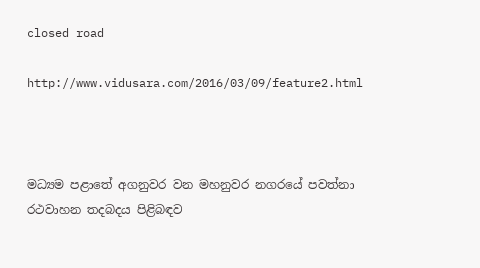closed road

http://www.vidusara.com/2016/03/09/feature2.html



මධ්‍යම පළාතේ අගනුවර වන මහනුවර නගරයේ පවත්නා රථවාහන තදබදය පිළිබඳව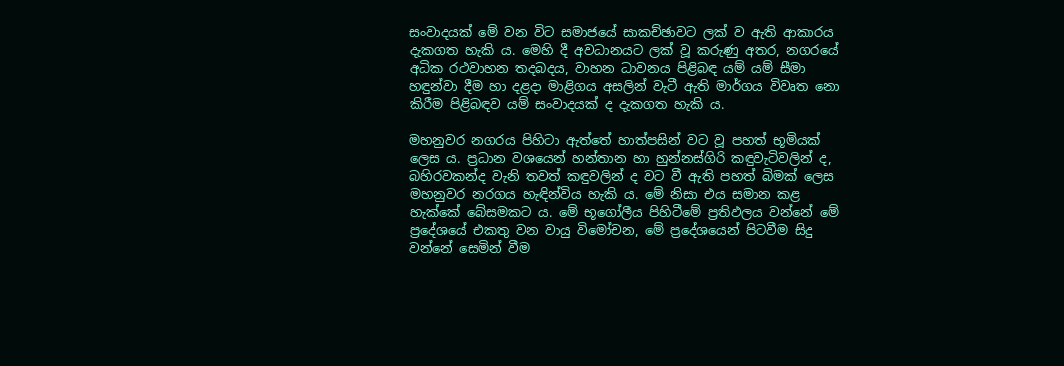සංවාදයක්‌ මේ වන විට සමාජයේ සාකච්ඡාවට ලක්‌ ව ඇති ආකාරය දැකගත හැකි ය. මෙහි දී අවධානයට ලක්‌ වූ කරුණු අතර, නගරයේ අධික රථවාහන තදබදය, වාහන ධාවනය පිළිබඳ යම් යම් සීමා හඳුන්වා දීම හා දළදා මාළිගය අසලින් වැටී ඇති මාර්ගය විවෘත නො කිරීම පිළිබඳව යම් සංවාදයක්‌ ද දැකගත හැකි ය.

මහනුවර නගරය පිහිටා ඇත්තේ හාත්පසින් වට වූ පහත් භූමියක්‌ ලෙස ය. ප්‍රධාන වශයෙන් හන්තාන හා හුන්නස්‌ගිරි කඳුවැටිවලින් ද, බහිරවකන්ද වැනි තවත් කඳුවලින් ද වට වී ඇති පහත් බිමක්‌ ලෙස මහනුවර නරගය හැඳින්විය හැකි ය. මේ නිසා එය සමාන කළ හැක්‌කේ බේසමකට ය. මේ භූගෝලීය පිහිටීමේ ප්‍රතිඵලය වන්නේ මේ ප්‍රදේශයේ එකතු වන වායු විමෝචන, මේ ප්‍රදේශයෙන් පිටවීම සිදු වන්නේ සෙමින් වීම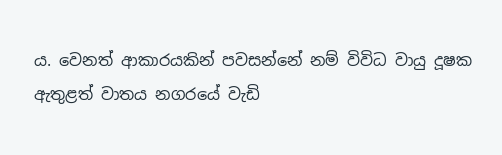ය. වෙනත් ආකාරයකින් පවසන්නේ නම් විවිධ වායු දූෂක ඇතුළත් වාතය නගරයේ වැඩි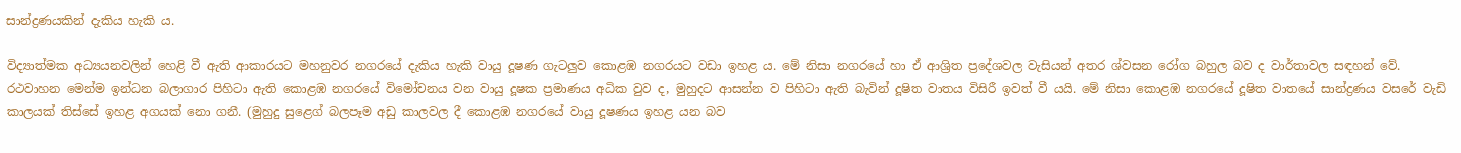සාන්ද්‍රණයකින් දැකිය හැකි ය.

විද්‍යාත්මක අධ්‍යයනවලින් හෙළි වී ඇති ආකාරයට මහනුවර නගරයේ දැකිය හැකි වායු දූෂණ ගැටලුව කොළඹ නගරයට වඩා ඉහළ ය. මේ නිසා නගරයේ හා ඒ ආශ්‍රිත ප්‍රදේශවල වැසියන් අතර ශ්වසන රෝග බහුල බව ද වාර්තාවල සඳහන් වේ. රථවාහන මෙන්ම ඉන්ධන බලාගාර පිහිටා ඇති කොළඹ නගරයේ විමෝචනය වන වායු දූෂක ප්‍රමාණය අධික වුව ද, මුහුදට ආසන්න ව පිහිටා ඇති බැවින් දූෂිත වාතය විසිරී ඉවත් වී යයි. මේ නිසා කොළඹ නගරයේ දූෂිත වාතයේ සාන්ද්‍රණය වසරේ වැඩි කාලයක්‌ තිස්‌සේ ඉහළ අගයක්‌ නො ගනී. (මුහුදු සුළෙග් බලපෑම අඩු කාලවල දී කොළඹ නගරයේ වායු දූෂණය ඉහළ යන බව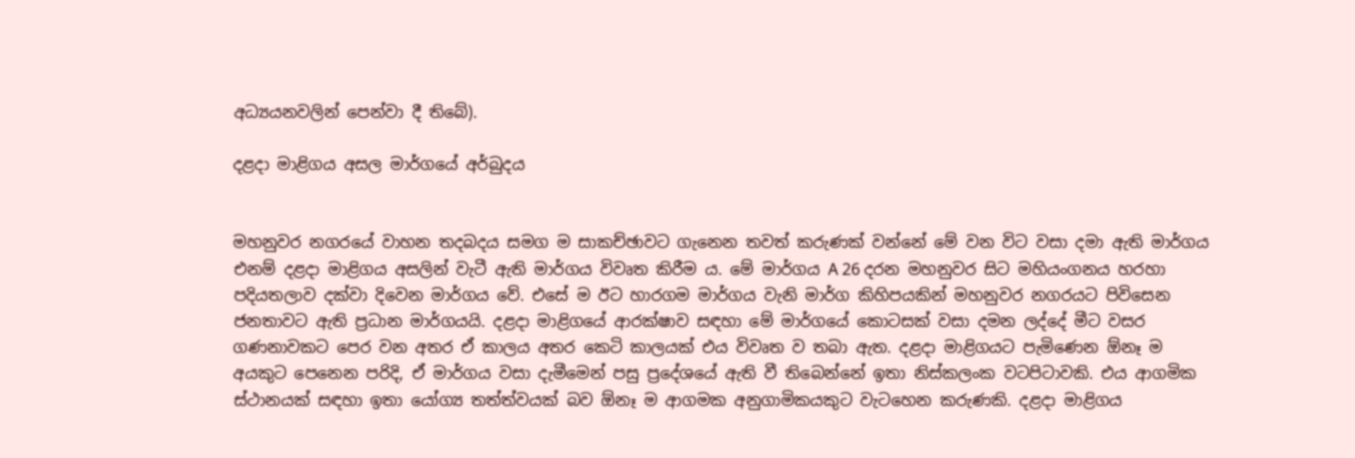අධ්‍යයනවලින් පෙන්වා දී තිබේ).

දළදා මාළිගය අසල මාර්ගයේ අර්බුදය


මහනුවර නගරයේ වාහන තදබදය සමග ම සාකච්ඡාවට ගැනෙන තවත් කරුණක්‌ වන්නේ මේ වන විට වසා දමා ඇති මාර්ගය එනම් දළදා මාළිගය අසලින් වැටී ඇති මාර්ගය විවෘත කිරීම ය. මේ මාර්ගය A 26 දරන මහනුවර සිට මහියංගනය හරහා පදියතලාව දක්‌වා දිවෙන මාර්ගය වේ. එසේ ම ඊට හාරගම මාර්ගය වැනි මාර්ග කිහිපයකින් මහනුවර නගරයට පිවිසෙන ජනතාවට ඇති ප්‍රධාන මාර්ගයයි. දළදා මාළිගයේ ආරක්‌ෂාව සඳහා මේ මාර්ගයේ කොටසක්‌ වසා දමන ලද්දේ මීට වසර ගණනාවකට පෙර වන අතර ඒ කාලය අතර කෙටි කාලයක්‌ එය විවෘත ව තබා ඇත. දළදා මාළිගයට පැමිණෙන ඕනෑ ම අයකුට පෙනෙන පරිදි, ඒ මාර්ගය වසා දැමීමෙන් පසු ප්‍රදේශයේ ඇති වී තිබෙන්නේ ඉතා නිස්‌කලංක වටපිටාවකි. එය ආගමික ස්‌ථානයක්‌ සඳහා ඉතා යෝග්‍ය තත්ත්වයක්‌ බව ඕනෑ ම ආගමක අනුගාමිකයකුට වැටහෙන කරුණකි. දළදා මාළිගය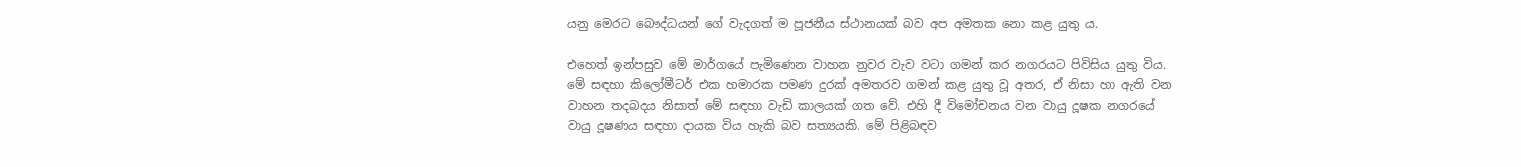යනු මෙරට බෞද්ධයන් ගේ වැදගත් ම පූජනීය ස්‌ථානයක්‌ බව අප අමතක නො කළ යුතු ය.

එහෙත් ඉන්පසුව මේ මාර්ගයේ පැමිණෙන වාහන නුවර වැව වටා ගමන් කර නගරයට පිවිසිය යුතු විය. මේ සඳහා කිලෝමීටර් එක හමාරක පමණ දුරක්‌ අමතරව ගමන් කළ යුතු වූ අතර, ඒ නිසා හා ඇති වන වාහන තදබදය නිසාත් මේ සඳහා වැඩි කාලයක්‌ ගත වේ. එහි දී විමෝචනය වන වායු දූෂක නගරයේ වායු දූෂණය සඳහා දායක විය හැකි බව සත්‍යයකි. මේ පිළිබඳව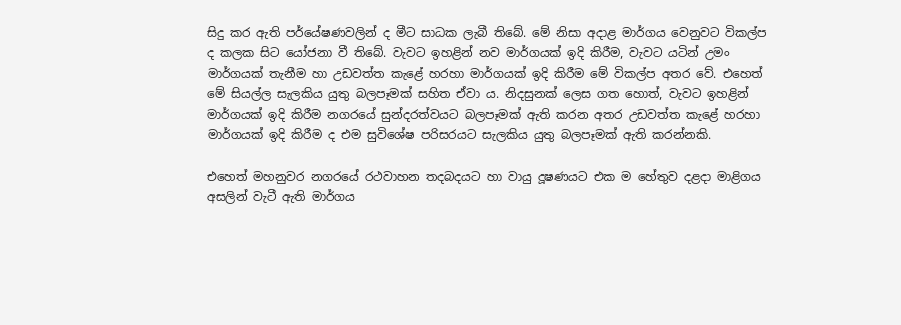සිදු කර ඇති පර්යේෂණවලින් ද මීට සාධක ලැබී තිබේ. මේ නිසා අදාළ මාර්ගය වෙනුවට විකල්ප ද කලක සිට යෝජනා වී තිබේ. වැවට ඉහළින් නව මාර්ගයක්‌ ඉදි කිරීම, වැවට යටින් උමං මාර්ගයක්‌ තැනීම හා උඩවත්ත කැළේ හරහා මාර්ගයක්‌ ඉදි කිරීම මේ විකල්ප අතර වේ. එහෙත් මේ සියල්ල සැලකිය යුතු බලපෑමක්‌ සහිත ඒවා ය. නිදසුනක්‌ ලෙස ගත හොත්, වැවට ඉහළින් මාර්ගයක්‌ ඉදි කිරීම නගරයේ සුන්දරත්වයට බලපෑමක්‌ ඇති කරන අතර උඩවත්ත කැළේ හරහා මාර්ගයක්‌ ඉදි කිරීම ද එම සුවිශේෂ පරිසරයට සැලකිය යුතු බලපෑමක්‌ ඇති කරන්නකි.

එහෙත් මහනුවර නගරයේ රථවාහන තදබදයට හා වායු දූෂණයට එක ම හේතුව දළදා මාළිගය අසලින් වැටී ඇති මාර්ගය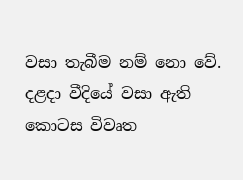වසා තැබීම නම් නො වේ. දළදා වීදියේ වසා ඇති කොටස විවෘත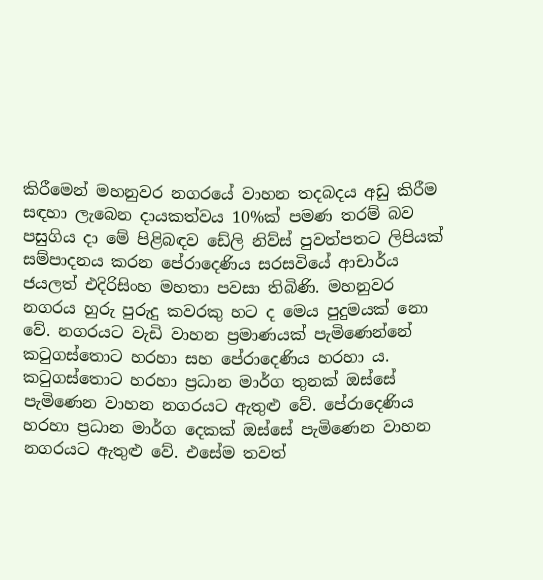කිරීමෙන් මහනුවර නගරයේ වාහන තදබදය අඩු කිරීම සඳහා ලැබෙන දායකත්වය 10%ක්‌ පමණ තරම් බව පසුගිය දා මේ පිළිබඳව ඩේලි නිව්ස්‌ පුවත්පතට ලිපියක්‌ සම්පාදනය කරන පේරාදෙණිය සරසවියේ ආචාර්ය ජයලත් එදිරිසිංහ මහතා පවසා තිබිණි. මහනුවර නගරය හුරු පුරුදු කවරකු හට ද මෙය පුදුමයක්‌ නො වේ. නගරයට වැඩි වාහන ප්‍රමාණයක්‌ පැමිණෙන්නේ කටුගස්‌තොට හරහා සහ පේරාදෙණිය හරහා ය. කටුගස්‌තොට හරහා ප්‍රධාන මාර්ග තුනක්‌ ඔස්‌සේ පැමිණෙන වාහන නගරයට ඇතුළු වේ. පේරාදෙණිය හරහා ප්‍රධාන මාර්ග දෙකක්‌ ඔස්‌සේ පැමිණෙන වාහන නගරයට ඇතුළු වේ. එසේම තවත්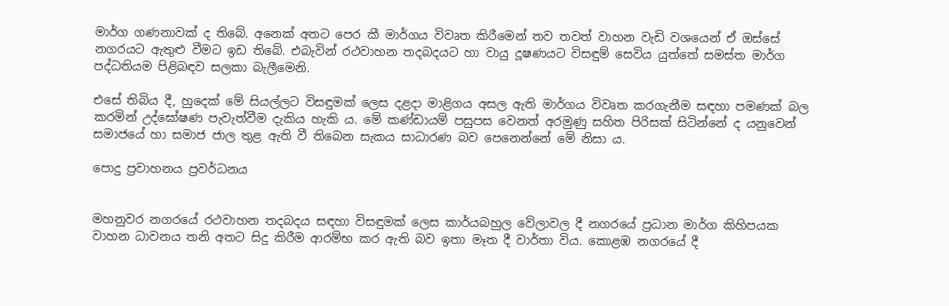මාර්ග ගණනාවක්‌ ද තිබේ. අනෙක්‌ අතට පෙර කී මාර්ගය විවෘත කිරීමෙන් තව තවත් වාහන වැඩි වශයෙන් ඒ ඔස්‌සේ නගරයට ඇතුළු වීමට ඉඩ තිබේ. එබැවින් රථවාහන තදබදයට හා වායු දූෂණයට විසඳුම් සෙවිය යුත්තේ සමස්‌ත මාර්ග පද්ධතියම පිළිබඳව සලකා බැලීමෙනි.

එසේ තිබිය දී, හුදෙක්‌ මේ සියල්ලට විසඳුමක්‌ ලෙස දළදා මාළිගය අසල ඇති මාර්ගය විවෘත කරගැනීම සඳහා පමණක්‌ බල කරමින් උද්ඝෝෂණ පැවැත්වීම දැකිය හැකි ය. මේ කණ්‌ඩායම් පසුපස වෙනත් අරමුණු සහිත පිරිසක්‌ සිටින්නේ ද යනුවෙන් සමාජයේ හා සමාජ ජාල තුළ ඇති වී තිබෙන සැකය සාධාරණ බව පෙනෙන්නේ මේ නිසා ය.

පොදු ප්‍රවාහනය ප්‍රවර්ධනය


මහනුවර නගරයේ රථවාහන තදබදය සඳහා විසඳුමක්‌ ලෙස කාර්යබහුල වේලාවල දී නගරයේ ප්‍රධාන මාර්ග කිහිපයක වාහන ධාවනය තනි අතට සිදු කිරීම ආරම්භ කර ඇති බව ඉතා මෑත දී වාර්තා විය. කොළඹ නගරයේ දී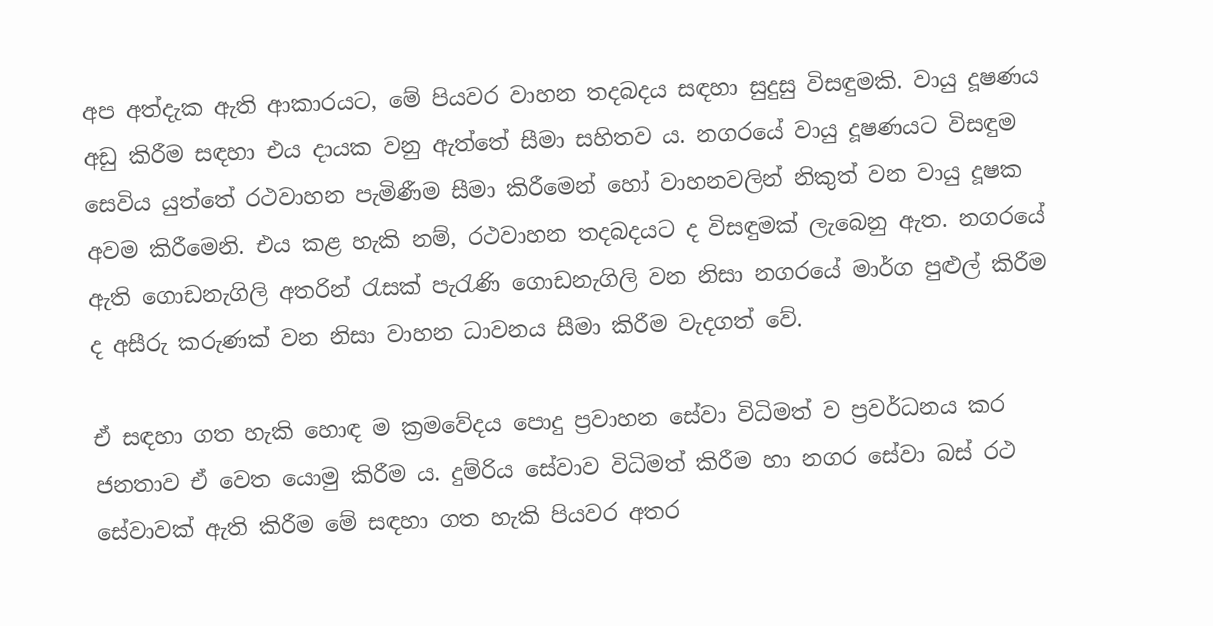අප අත්දැක ඇති ආකාරයට, මේ පියවර වාහන තදබදය සඳහා සුදුසු විසඳුමකි. වායු දූෂණය අඩු කිරීම සඳහා එය දායක වනු ඇත්තේ සීමා සහිතව ය. නගරයේ වායු දූෂණයට විසඳුම සෙවිය යුත්තේ රථවාහන පැමිණීම සීමා කිරීමෙන් හෝ වාහනවලින් නිකුත් වන වායු දූෂක අවම කිරීමෙනි. එය කළ හැකි නම්, රථවාහන තදබදයට ද විසඳුමක්‌ ලැබෙනු ඇත. නගරයේ ඇති ගොඩනැගිලි අතරින් රැසක්‌ පැරැණි ගොඩනැගිලි වන නිසා නගරයේ මාර්ග පුළුල් කිරීම ද අසීරු කරුණක්‌ වන නිසා වාහන ධාවනය සීමා කිරීම වැදගත් වේ.

ඒ සඳහා ගත හැකි හොඳ ම ක්‍රමවේදය පොදු ප්‍රවාහන සේවා විධිමත් ව ප්‍රවර්ධනය කර ජනතාව ඒ වෙත යොමු කිරීම ය. දුම්රිය සේවාව විධිමත් කිරීම හා නගර සේවා බස්‌ රථ සේවාවක්‌ ඇති කිරීම මේ සඳහා ගත හැකි පියවර අතර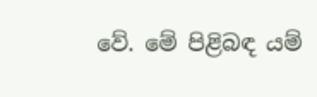වේ. මේ පිළිබඳ යම්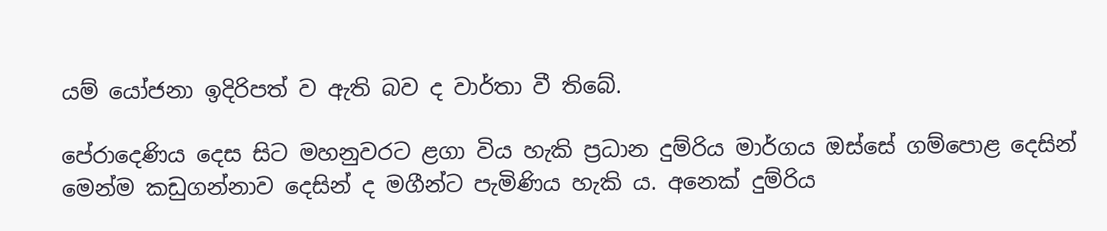යම් යෝජනා ඉදිරිපත් ව ඇති බව ද වාර්තා වී තිබේ.

පේරාදෙණිය දෙස සිට මහනුවරට ළගා විය හැකි ප්‍රධාන දුම්රිය මාර්ගය ඔස්‌සේ ගම්පොළ දෙසින් මෙන්ම කඩුගන්නාව දෙසින් ද මගීන්ට පැමිණිය හැකි ය. අනෙක්‌ දුම්රිය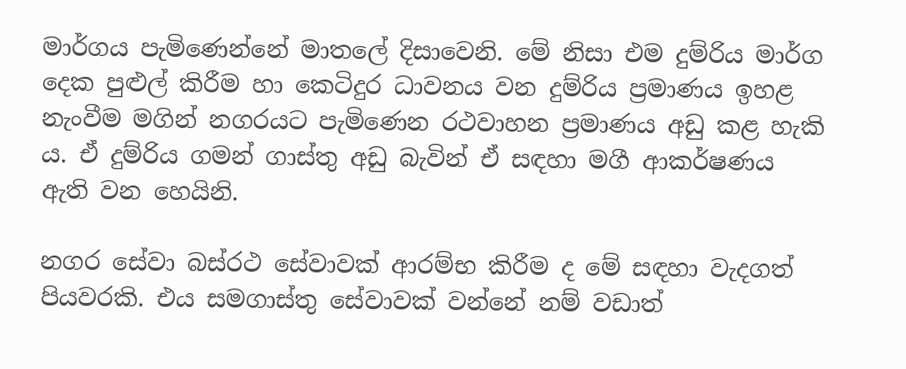මාර්ගය පැමිණෙන්නේ මාතලේ දිසාවෙනි. මේ නිසා එම දුම්රිය මාර්ග දෙක පුළුල් කිරීම හා කෙටිදුර ධාවනය වන දුම්රිය ප්‍රමාණය ඉහළ නැංවීම මගින් නගරයට පැමිණෙන රථවාහන ප්‍රමාණය අඩු කළ හැකි ය. ඒ දුම්රිය ගමන් ගාස්‌තු අඩු බැවින් ඒ සඳහා මගී ආකර්ෂණය ඇති වන හෙයිනි.

නගර සේවා බස්‌රථ සේවාවක්‌ ආරම්භ කිරීම ද මේ සඳහා වැදගත් පියවරකි. එය සමගාස්‌තු සේවාවක්‌ වන්නේ නම් වඩාත්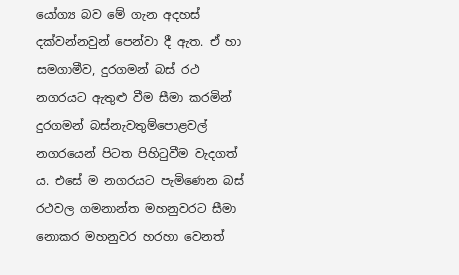යෝග්‍ය බව මේ ගැන අදහස්‌ දක්‌වන්නවුන් පෙන්වා දී ඇත. ඒ හා සමගාමීව, දුරගමන් බස්‌ රථ නගරයට ඇතුළු වීම සීමා කරමින් දුරගමන් බස්‌නැවතුම්පොළවල් නගරයෙන් පිටත පිහිටුවීම වැදගත් ය. එසේ ම නගරයට පැමිණෙන බස්‌ රථවල ගමනාන්ත මහනුවරට සීමා නොකර මහනුවර හරහා වෙනත්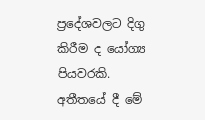ප්‍රදේශවලට දිගු කිරීම ද යෝග්‍ය පියවරකි. අතීතයේ දී මේ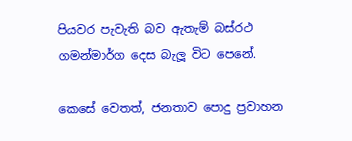පියවර පැවැති බව ඇතැම් බස්‌රථ ගමන්මාර්ග දෙස බැලූ විට පෙනේ.

කෙසේ වෙතත්, ජනතාව පොදු ප්‍රවාහන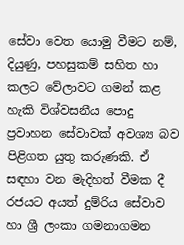සේවා වෙත යොමු වීමට නම්, දියුණු, පහසුකම් සහිත හා කලට වේලාවට ගමන් කළ හැකි විශ්වසනීය පොදු ප්‍රවාහන සේවාවක්‌ අවශ්‍ය බව පිළිගත යුතු කරුණකි. ඒ සඳහා වන මැදිහත් වීමක දී රජයට අයත් දුම්රිය සේවාව හා ශ්‍රී ලංකා ගමනාගමන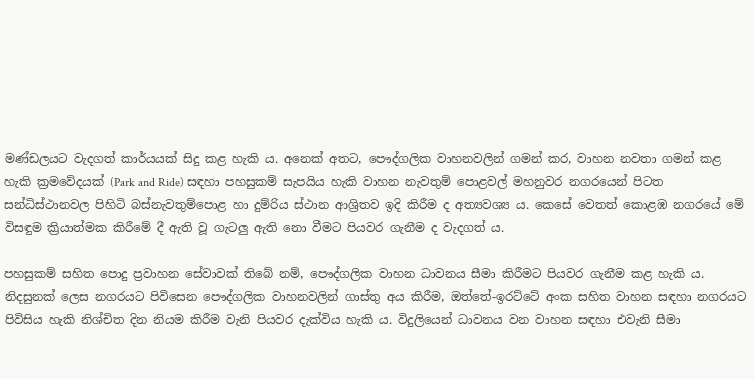මණ්‌ඩලයට වැදගත් කාර්යයක්‌ සිදු කළ හැකි ය. අනෙක්‌ අතට, පෞද්ගලික වාහනවලින් ගමන් කර, වාහන නවතා ගමන් කළ හැකි ක්‍රමවේදයක්‌ (Park and Ride) සඳහා පහසුකම් සැපයිය හැකි වාහන නැවතුම් පොළවල් මහනුවර නගරයෙන් පිටත සන්ධිස්‌ථානවල පිහිටි බස්‌නැවතුම්පොළ හා දුම්රිය ස්‌ථාන ආශ්‍රිතව ඉදි කිරීම ද අත්‍යවශ්‍ය ය. කෙසේ වෙතත් කොළඹ නගරයේ මේ විසඳුම ක්‍රියාත්මක කිරීමේ දී ඇති වූ ගැටලු ඇති නො වීමට පියවර ගැනීම ද වැදගත් ය.

පහසුකම් සහිත පොදු ප්‍රවාහන සේවාවක්‌ තිබේ නම්, පෞද්ගලික වාහන ධාවනය සීමා කිරීමට පියවර ගැනීම කළ හැකි ය. නිදසුනක්‌ ලෙස නගරයට පිවිසෙන පෞද්ගලික වාහනවලින් ගාස්‌තු අය කිරීම, ඔත්තේ-ඉරට්‌ටේ අංක සහිත වාහන සඳහා නගරයට පිවිසිය හැකි නිශ්චිත දින නියම කිරීම වැනි පියවර දැක්‌විය හැකි ය. විදුලියෙන් ධාවනය වන වාහන සඳහා එවැනි සීමා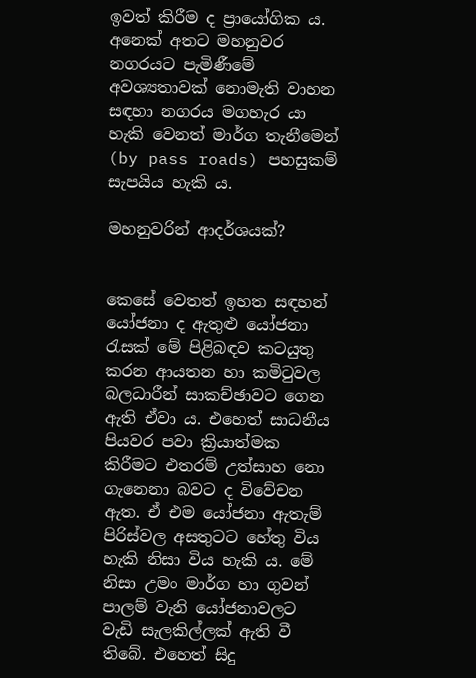ඉවත් කිරීම ද ප්‍රායෝගික ය. අනෙක්‌ අතට මහනුවර නගරයට පැමිණීමේ අවශ්‍යතාවක්‌ නොමැති වාහන සඳහා නගරය මගහැර යා හැකි වෙනත් මාර්ග තැනීමෙන් (by pass roads) පහසුකම් සැපයිය හැකි ය.

මහනුවරින් ආදර්ශයක්‌?


කෙසේ වෙතත් ඉහත සඳහන් යෝජනා ද ඇතුළු යෝජනා රැසක්‌ මේ පිළිබඳව කටයුතු කරන ආයතන හා කමිටුවල බලධාරීන් සාකච්ඡාවට ගෙන ඇති ඒවා ය. එහෙත් සාධනීය පියවර පවා ක්‍රියාත්මක කිරීමට එතරම් උත්සාහ නො ගැනෙනා බවට ද විවේචන ඇත. ඒ එම යෝජනා ඇතැම් පිරිස්‌වල අසතුටට හේතු විය හැකි නිසා විය හැකි ය. මේ නිසා උමං මාර්ග හා ගුවන් පාලම් වැනි යෝජනාවලට වැඩි සැලකිල්ලක්‌ ඇති වී තිබේ. එහෙත් සිදු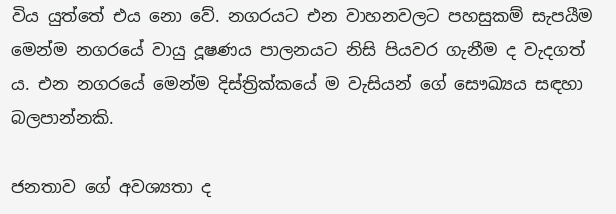විය යුත්තේ එය නො වේ. නගරයට එන වාහනවලට පහසුකම් සැපයීම මෙන්ම නගරයේ වායු දූෂණය පාලනයට නිසි පියවර ගැනීම ද වැදගත් ය. එන නගරයේ මෙන්ම දිස්‌ත්‍රික්‌කයේ ම වැසියන් ගේ සෞඛ්‍යය සඳහා බලපාන්නකි.

ජනතාව ගේ අවශ්‍යතා ද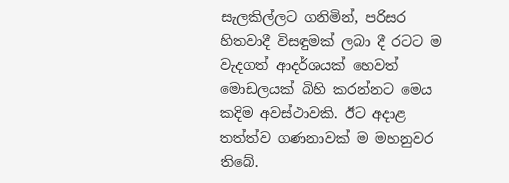සැලකිල්ලට ගනිමින්, පරිසර හිතවාදී විසඳුමක්‌ ලබා දී රටට ම වැදගත් ආදර්ශයක්‌ හෙවත් මොඩලයක්‌ බිහි කරන්නට මෙය කදිම අවස්‌ථාවකි. ඊට අදාළ තත්ත්ව ගණනාවක්‌ ම මහනුවර තිබේ.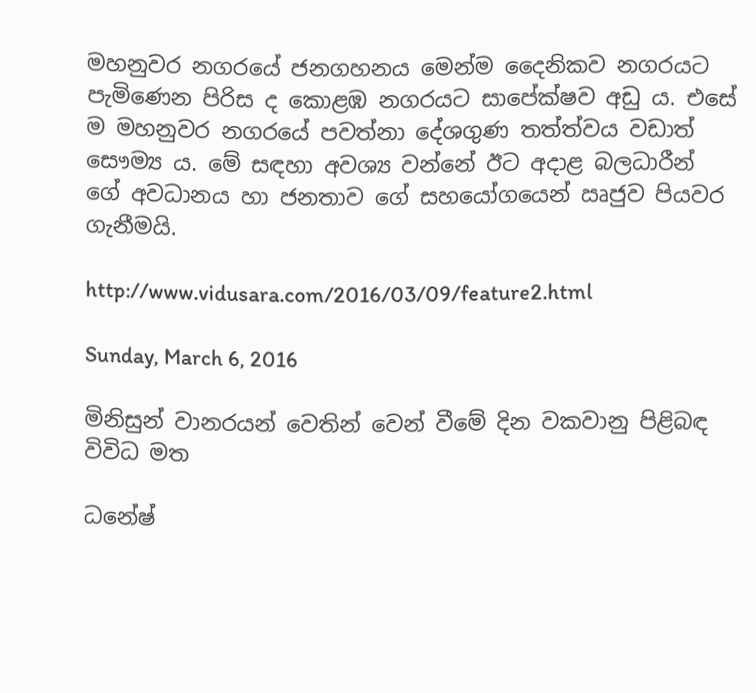මහනුවර නගරයේ ජනගහනය මෙන්ම දෛනිකව නගරයට පැමිණෙන පිරිස ද කොළඹ නගරයට සාපේක්‌ෂව අඩු ය. එසේ ම මහනුවර නගරයේ පවත්නා දේශගුණ තත්ත්වය වඩාත් සෞම්‍ය ය. මේ සඳහා අවශ්‍ය වන්නේ ඊට අදාළ බලධාරීන් ගේ අවධානය හා ජනතාව ගේ සහයෝගයෙන් ඍජුව පියවර ගැනීමයි.

http://www.vidusara.com/2016/03/09/feature2.html

Sunday, March 6, 2016

මිනිසුන් වානරයන් වෙතින් වෙන් වීමේ දින වකවානු පිළිබඳ විවිධ මත

ධනේෂ්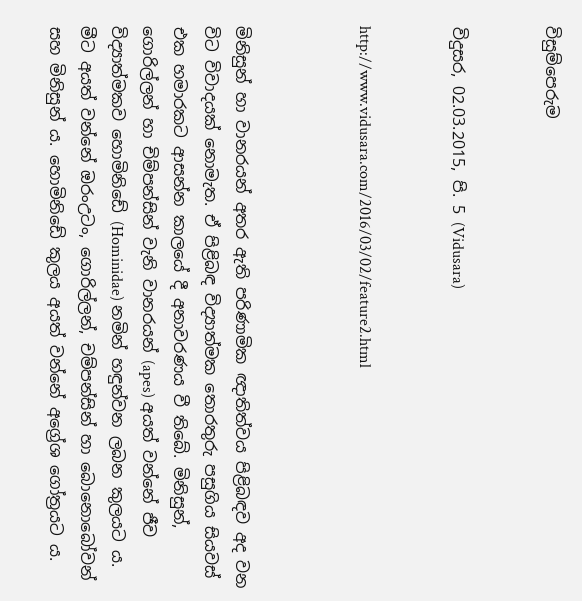විසුම්පෙරුම


විදුසර, 02.03.2015, පි. 5 (Vidusara)


http://www.vidusara.com/2016/03/02/feature2.html



මිනිසුන් හා වානරයන් අතර ඇති පරිණාමික ඥාතිත්වය පිළිබඳව අද වන විට විවාදයක්‌ නොමැත. ඒ පිළිබඳ විද්‍යාත්මක තොරතුරු පසුගිය සියවස්‌ එක හමාරකට ආසන්න කාලයේ දී අනාවරණය වී තිබේ. මිනිසුන්, ගොරිල්ලන් හා චිම්පන්සින් වැනි වානරයන් (apes) අයත් වන්නේ ජීව විද්‍යාත්මකව හොමිනිඩේ (Hominidae) නමින් හඳුන්වන ලබන කුලයට ය. මීට අයත් වන්නේ ඔරංඋටං, ගොරිල්ලන්, චම්පන්සින් හා බොනොබෝවන් සහ මිනිසුන් ය. හොමිනිඩේ කුලය අයත් වන්නේ අග්‍රේශ ගෝත්‍රයට ය.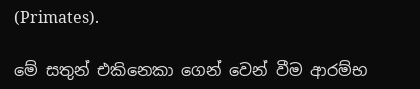(Primates).

මේ සතුන් එකිනෙකා ගෙන් වෙන් වීම ආරම්භ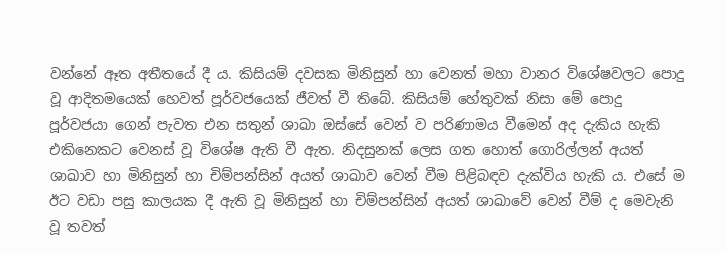වන්නේ ඈත අතීතයේ දී ය. කිසියම් දවසක මිනිසුන් හා වෙනත් මහා වානර විශේෂවලට පොදු වූ ආදිතමයෙක්‌ හෙවත් පූර්වජයෙක්‌ ජීවත් වී තිබේ. කිසියම් හේතුවක්‌ නිසා මේ පොදු පූර්වජයා ගෙන් පැවත එන සතුන් ශාඛා ඔස්‌සේ වෙන් ව පරිණාමය වීමෙන් අද දැකිය හැකි එකිනෙකට වෙනස්‌ වූ විශේෂ ඇති වී ඇත. නිදසුනක්‌ ලෙස ගත හොත් ගොරිල්ලන් අයත් ශාඛාව හා මිනිසුන් හා චිම්පන්සින් අයත් ශාඛාව වෙන් වීම පිළිබඳව දැක්‌විය හැකි ය. එසේ ම ඊට වඩා පසු කාලයක දී ඇති වූ මිනිසුන් හා චිම්පන්සින් අයත් ශාඛාවේ වෙන් වීම් ද මෙවැනි වූ තවත්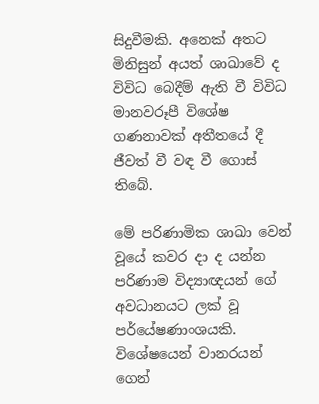සිදුවීමකි. අනෙක්‌ අතට මිනිසුන් අයත් ශාඛාවේ ද විවිධ බෙදීම් ඇති වී විවිධ මානවරූපී විශේෂ ගණනාවක්‌ අතීතයේ දී ජීවත් වී වඳ වී ගොස්‌ තිබේ.

මේ පරිණාමික ශාඛා වෙන් වූයේ කවර දා ද යන්න පරිණාම විද්‍යාඥයන් ගේ අවධානයට ලක්‌ වූ පර්යේෂණාංශයකි. විශේෂයෙන් වානරයන් ගෙන්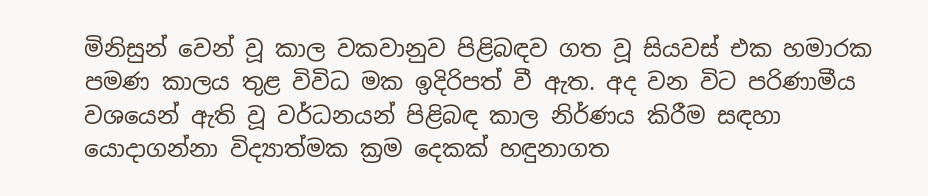මිනිසුන් වෙන් වූ කාල වකවානුව පිළිබඳව ගත වූ සියවස්‌ එක හමාරක පමණ කාලය තුළ විවිධ මක ඉදිරිපත් වී ඇත. අද වන විට පරිණාමීය වශයෙන් ඇති වූ වර්ධනයන් පිළිබඳ කාල නිර්ණය කිරීම සඳහා යොදාගන්නා විද්‍යාත්මක ක්‍රම දෙකක්‌ හඳුනාගත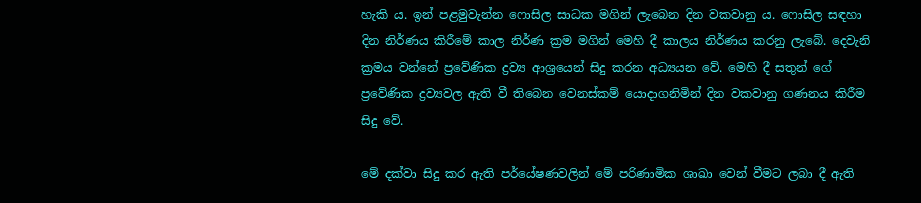හැකි ය. ඉන් පළමුවැන්න ෆොසිල සාධක මගින් ලැබෙන දින වකවානු ය. ෆොසිල සඳහා දින නිර්ණය කිරීමේ කාල නිර්ණ ක්‍රම මගින් මෙහි දී කාලය නිර්ණය කරනු ලැබේ. දෙවැනි ක්‍රමය වන්නේ ප්‍රවේණික ද්‍රව්‍ය ආශ්‍රයෙන් සිදු කරන අධ්‍යයන වේ. මෙහි දී සතුන් ගේ ප්‍රවේණික ද්‍රව්‍යවල ඇති වී තිබෙන වෙනස්‌කම් යොදාගනිමින් දින වකවානු ගණනය කිරීම සිදු වේ.

මේ දක්‌වා සිදු කර ඇති පර්යේෂණවලින් මේ පරිණාමික ශාඛා වෙන් වීමට ලබා දී ඇති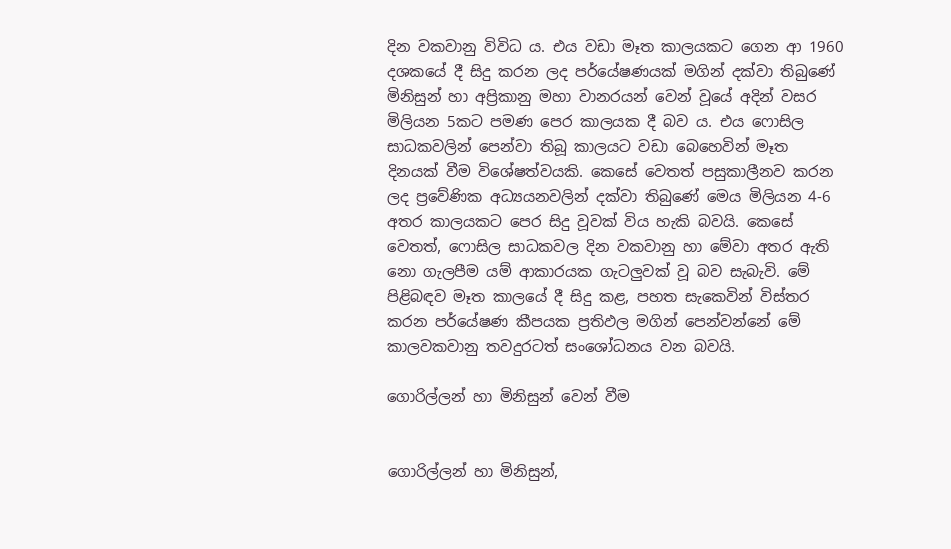දින වකවානු විවිධ ය. එය වඩා මෑත කාලයකට ගෙන ආ 1960 දශකයේ දී සිදු කරන ලද පර්යේෂණයක්‌ මගින් දක්‌වා තිබුණේ මිනිසුන් හා අප්‍රිකානු මහා වානරයන් වෙන් වූයේ අදින් වසර මිලියන 5කට පමණ පෙර කාලයක දී බව ය. එය ෆොසිල සාධකවලින් පෙන්වා තිබූ කාලයට වඩා බෙහෙවින් මෑත දිනයක්‌ වීම විශේෂත්වයකි. කෙසේ වෙතත් පසුකාලීනව කරන ලද ප්‍රවේණික අධ්‍යයනවලින් දක්‌වා තිබුණේ මෙය මිලියන 4-6 අතර කාලයකට පෙර සිදු වූවක්‌ විය හැකි බවයි. කෙසේ වෙතත්, ෆොසිල සාධකවල දින වකවානු හා මේවා අතර ඇති නො ගැලපීම යම් ආකාරයක ගැටලුවක්‌ වූ බව සැබැවි. මේ පිළිබඳව මෑත කාලයේ දී සිදු කළ, පහත සැකෙවින් විස්‌තර කරන පර්යේෂණ කීපයක ප්‍රතිඵල මගින් පෙන්වන්නේ මේ කාලවකවානු තවදුරටත් සංශෝධනය වන බවයි.

ගොරිල්ලන් හා මිනිසුන් වෙන් වීම


ගොරිල්ලන් හා මිනිසුන්,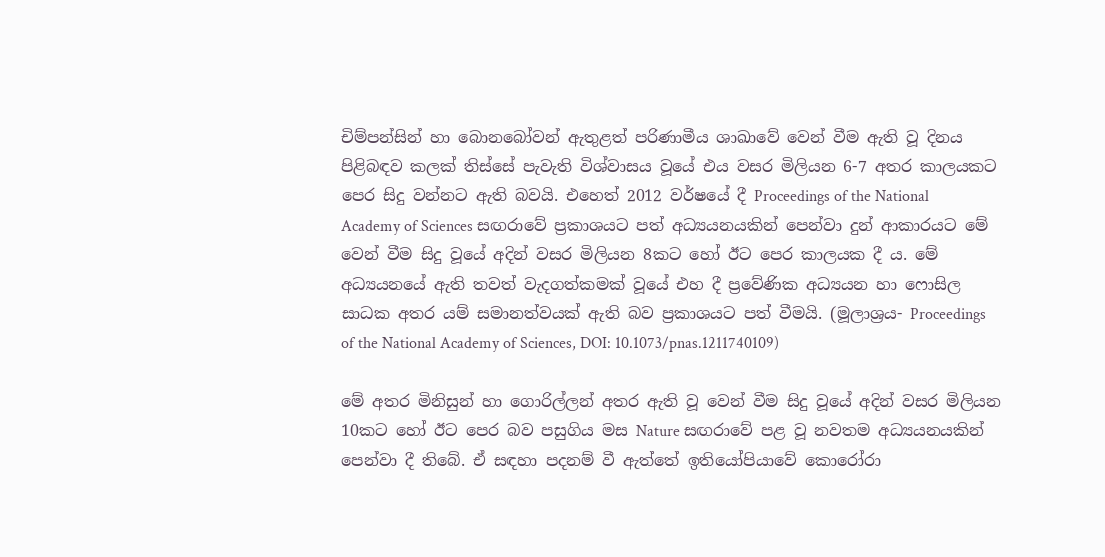චිම්පන්සින් හා බොනබෝවන් ඇතුළත් පරිණාමීය ශාඛාවේ වෙන් වීම ඇති වූ දිනය පිළිබඳව කලක්‌ තිස්‌සේ පැවැති විශ්වාසය වූයේ එය වසර මිලියන 6-7 අතර කාලයකට පෙර සිදු වන්නට ඇති බවයි. එහෙත් 2012 වර්ෂයේ දී Proceedings of the National Academy of Sciences සඟරාවේ ප්‍රකාශයට පත් අධ්‍යයනයකින් පෙන්වා දුන් ආකාරයට මේ වෙන් වීම සිදු වූයේ අදින් වසර මිලියන 8කට හෝ ඊට පෙර කාලයක දී ය. මේ අධ්‍යයනයේ ඇති තවත් වැදගත්කමක්‌ වූයේ එහ දී ප්‍රවේණික අධ්‍යයන හා ෆොසිල සාධක අතර යම් සමානත්වයක්‌ ඇති බව ප්‍රකාශයට පත් වීමයි. (මූලාශ්‍රය- Proceedings of the National Academy of Sciences, DOI: 10.1073/pnas.1211740109)

මේ අතර මිනිසුන් හා ගොරිල්ලන් අතර ඇති වූ වෙන් වීම සිදු වූයේ අදින් වසර මිලියන 10කට හෝ ඊට පෙර බව පසුගිය මස Nature සඟරාවේ පළ වූ නවතම අධ්‍යයනයකින් පෙන්වා දී තිබේ. ඒ සඳහා පදනම් වී ඇත්තේ ඉතියෝපියාවේ කොරෝරා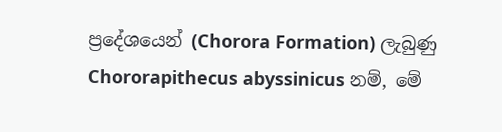ප්‍රදේශයෙන් (Chorora Formation) ලැබුණු Chororapithecus abyssinicus නම්, මේ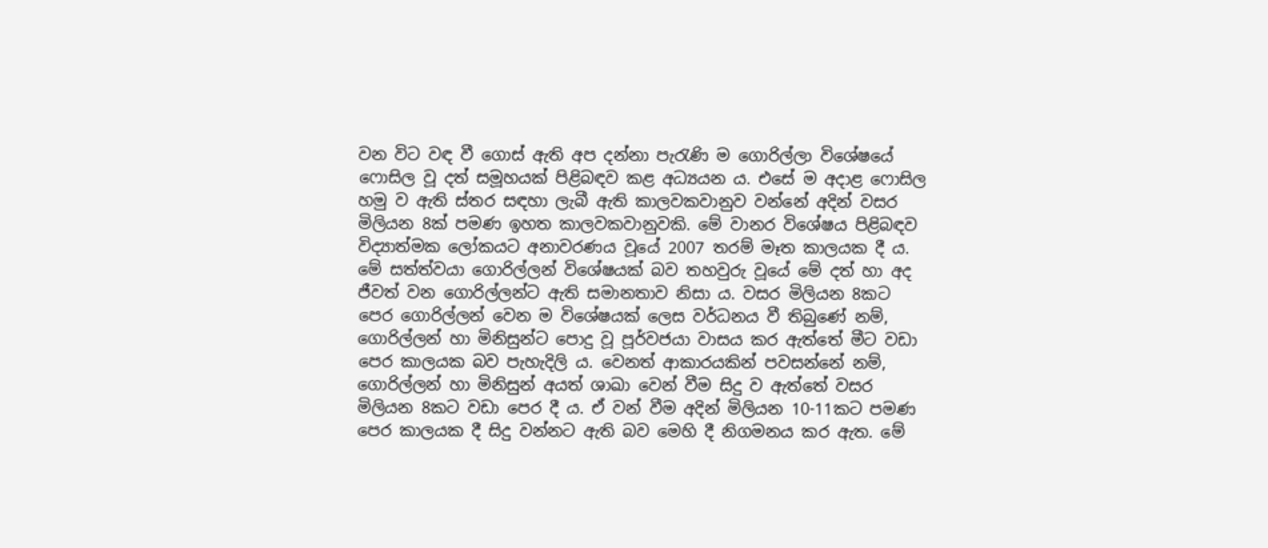වන විට වඳ වී ගොස්‌ ඇති අප දන්නා පැරැණි ම ගොරිල්ලා විශේෂයේ ෆොසිල වූ දත් සමූහයක්‌ පිළිබඳව කළ අධ්‍යයන ය. එසේ ම අදාළ ෆොසිල හමු ව ඇති ස්‌තර සඳහා ලැබී ඇති කාලවකවානුව වන්නේ අදින් වසර මිලියන 8ක්‌ පමණ ඉහත කාලවකවානුවකි. මේ වානර විශේෂය පිළිබඳව විද්‍යාත්මක ලෝකයට අනාවරණය වූයේ 2007 තරම් මෑත කාලයක දී ය. මේ සත්ත්වයා ගොරිල්ලන් විශේෂයක්‌ බව තහවුරු වූයේ මේ දත් හා අද ජීවත් වන ගොරිල්ලන්ට ඇති සමානතාව නිසා ය. වසර මිලියන 8කට පෙර ගොරිල්ලන් වෙන ම විශේෂයක්‌ ලෙස වර්ධනය වී තිබුණේ නම්, ගොරිල්ලන් හා මිනිසුන්ට පොදු වූ පූර්වජයා වාසය කර ඇත්තේ මීට වඩා පෙර කාලයක බව පැහැදිලි ය. වෙනත් ආකාරයකින් පවසන්නේ නම්, ගොරිල්ලන් හා මිනිසුන් අයත් ශාඛා වෙන් වීම සිදු ව ඇත්තේ වසර මිලියන 8කට වඩා පෙර දී ය. ඒ වන් වීම අදින් මිලියන 10-11කට පමණ පෙර කාලයක දී සිදු වන්නට ඇති බව මෙහි දී නිගමනය කර ඇත. මේ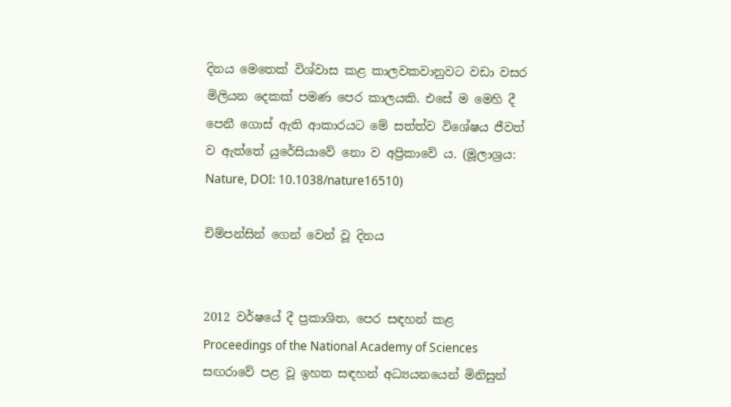දිනය මෙතෙක්‌ විශ්වාස කළ කාලවකවානුවට වඩා වසර මිලියන දෙකක්‌ පමණ පෙර කාලයකි. එසේ ම මෙහි දී පෙනී ගොස්‌ ඇති ආකාරයට මේ සත්ත්ව විශේෂය ජීවත් ව ඇත්තේ යුරේසියාවේ නො ව අප්‍රිකාවේ ය. (මූලාශ්‍රය: Nature, DOI: 10.1038/nature16510)

චිම්පන්සින් ගෙන් වෙන් වූ දිනය


2012 වර්ෂයේ දී ප්‍රකාශිත, පෙර සඳහන් කළ Proceedings of the National Academy of Sciences සඟරාවේ පළ වූ ඉහත සඳහන් අධ්‍යයනයෙන් මිනිසුන්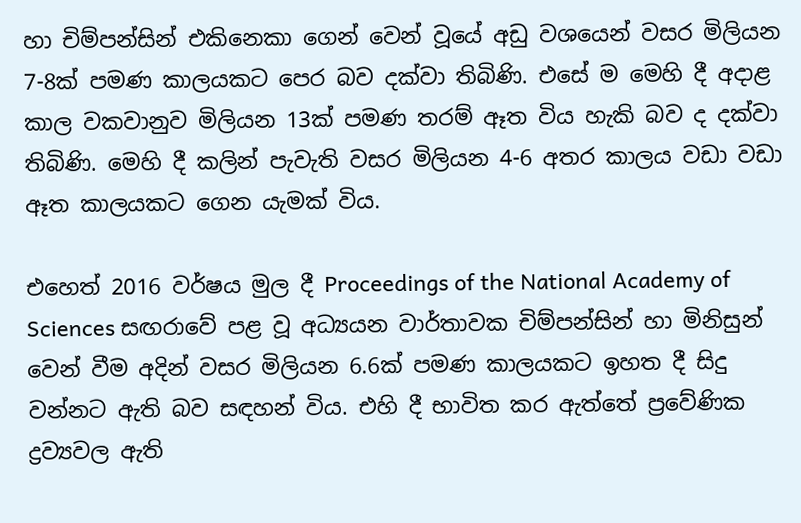හා චිම්පන්සින් එකිනෙකා ගෙන් වෙන් වූයේ අඩු වශයෙන් වසර මිලියන 7-8ක්‌ පමණ කාලයකට පෙර බව දක්‌වා තිබිණි. එසේ ම මෙහි දී අදාළ කාල වකවානුව මිලියන 13ක්‌ පමණ තරම් ඈත විය හැකි බව ද දක්‌වා තිබිණි. මෙහි දී කලින් පැවැති වසර මිලියන 4-6 අතර කාලය වඩා වඩා ඈත කාලයකට ගෙන යැමක්‌ විය.

එහෙත් 2016 වර්ෂය මුල දී Proceedings of the National Academy of Sciences සඟරාවේ පළ වූ අධ්‍යයන වාර්තාවක චිම්පන්සින් හා මිනිසුන් වෙන් වීම අදින් වසර මිලියන 6.6ක්‌ පමණ කාලයකට ඉහත දී සිදු වන්නට ඇති බව සඳහන් විය. එහි දී භාවිත කර ඇත්තේ ප්‍රවේණික ද්‍රව්‍යවල ඇති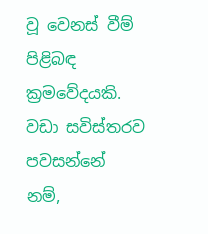වූ වෙනස්‌ වීම් පිළිබඳ ක්‍රමවේදයකි. වඩා සවිස්‌තරව පවසන්නේ නම්,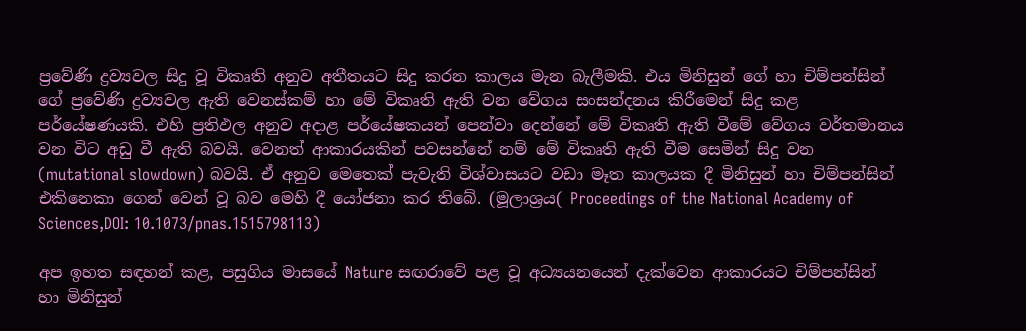ප්‍රවේණි ද්‍රව්‍යවල සිදු වූ විකෘති අනුව අතීතයට සිදු කරන කාලය මැන බැලීමකි. එය මිනිසුන් ගේ හා චිම්පන්සින් ගේ ප්‍රවේණි ද්‍රව්‍යවල ඇති වෙනස්‌කම් හා මේ විකෘති ඇති වන වේගය සංසන්දනය කිරීමෙන් සිදු කළ පර්යේෂණයකි. එහි ප්‍රතිඵල අනුව අදාළ පර්යේෂකයන් පෙන්වා දෙන්නේ මේ විකෘති ඇති වීමේ වේගය වර්තමානය වන විට අඩු වී ඇති බවයි. වෙනත් ආකාරයකින් පවසන්නේ නම් මේ විකෘති ඇති වීම සෙමින් සිදු වන (mutational slowdown) බවයි. ඒ අනුව මෙතෙක්‌ පැවැති විශ්වාසයට වඩා මෑත කාලයක දී මිනිසුන් හා චිම්පන්සින් එකිනෙකා ගෙන් වෙන් වූ බව මෙහි දී යෝජනා කර තිබේ. (මූලාශ්‍රය( Proceedings of the National Academy of Sciences,DOI: 10.1073/pnas.1515798113)

අප ඉහත සඳහන් කළ, පසුගිය මාසයේ Nature සඟරාවේ පළ වූ අධ්‍යයනයෙන් දැක්‌වෙන ආකාරයට චිම්පන්සින් හා මිනිසුන්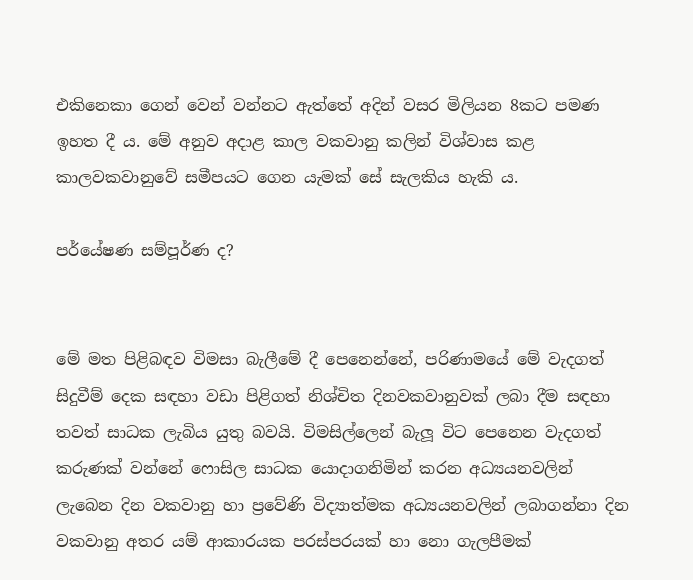එකිනෙකා ගෙන් වෙන් වන්නට ඇත්තේ අදින් වසර මිලියන 8කට පමණ ඉහත දී ය. මේ අනුව අදාළ කාල වකවානු කලින් විශ්වාස කළ කාලවකවානුවේ සමීපයට ගෙන යැමක්‌ සේ සැලකිය හැකි ය.

පර්යේෂණ සම්පූර්ණ ද?


මේ මත පිළිබඳව විමසා බැලීමේ දී පෙනෙන්නේ, පරිණාමයේ මේ වැදගත් සිදුවීම් දෙක සඳහා වඩා පිළිගත් නිශ්චිත දිනවකවානුවක්‌ ලබා දීම සඳහා තවත් සාධක ලැබිය යුතු බවයි. විමසිල්ලෙන් බැලූ විට පෙනෙන වැදගත් කරුණක්‌ වන්නේ ෆොසිල සාධක යොදාගනිමින් කරන අධ්‍යයනවලින් ලැබෙන දින වකවානු හා ප්‍රවේණි විද්‍යාත්මක අධ්‍යයනවලින් ලබාගන්නා දින වකවානු අතර යම් ආකාරයක පරස්‌පරයක්‌ හා නො ගැලපීමක්‌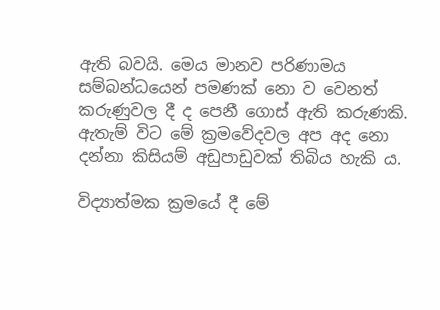ඇති බවයි. මෙය මානව පරිණාමය සම්බන්ධයෙන් පමණක්‌ නො ව වෙනත් කරුණුවල දී ද පෙනී ගොස්‌ ඇති කරුණකි. ඇතැම් විට මේ ක්‍රමවේදවල අප අද නො දන්නා කිසියම් අඩුපාඩුවක්‌ තිබිය හැකි ය.

විද්‍යාත්මක ක්‍රමයේ දී මේ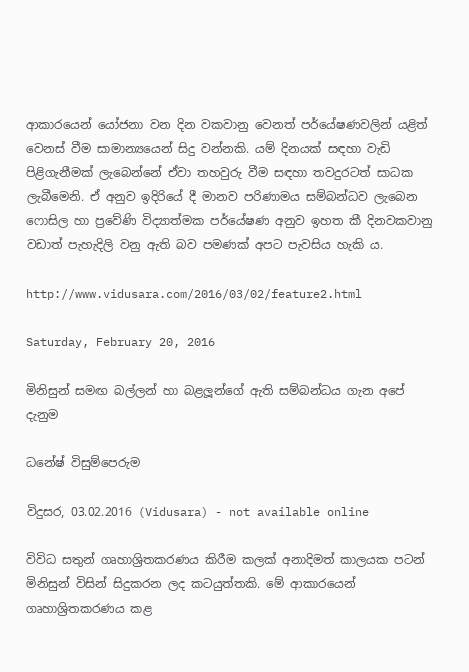ආකාරයෙන් යෝජනා වන දින වකවානු වෙනත් පර්යේෂණවලින් යළිත් වෙනස්‌ වීම සාමාන්‍යයෙන් සිදු වන්නකි. යම් දිනයක්‌ සඳහා වැඩි පිළිගැනීමක්‌ ලැබෙන්නේ ඒවා තහවුරු වීම සඳහා තවදුරටත් සාධක ලැබීමෙනි. ඒ අනුව ඉදිරියේ දී මානව පරිණාමය සම්බන්ධව ලැබෙන ෆොසිල හා ප්‍රවේණි විද්‍යාත්මක පර්යේෂණ අනුව ඉහත කී දිනවකවානු වඩාත් පැහැදිලි වනු ඇති බව පමණක්‌ අපට පැවසිය හැකි ය.

http://www.vidusara.com/2016/03/02/feature2.html

Saturday, February 20, 2016

මිනිසුන් සමඟ බල්ලන් හා බළලූන්ගේ ඇති සම්බන්ධය ගැන අපේ දැනුම

ධනේෂ් විසුම්පෙරුම

විදුසර, 03.02.2016 (Vidusara) - not available online

විවිධ සතුන් ගෘහාශ්‍රිතකරණය කිරීම කලක් අනාදිමත් කාලයක පටන් මිනිසුන් විසින් සිදුකරන ලද කටයුත්තකි. මේ ආකාරයෙන් ගෘහාශ්‍රිතකරණය කළ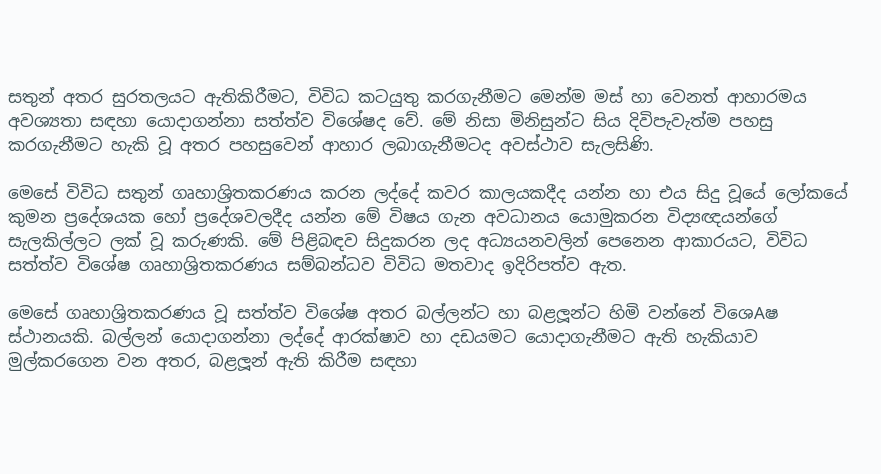සතුන් අතර සුරතලයට ඇතිකිරීමට, විවිධ කටයුතු කරගැනීමට මෙන්ම මස් හා වෙනත් ආහාරමය අවශ්‍යතා සඳහා යොදාගන්නා සත්ත්ව විශේෂද වේ. මේ නිසා මිනිසුන්ට සිය දිවිපැවැත්ම පහසු කරගැනීමට හැකි වූ අතර පහසුවෙන් ආහාර ලබාගැනීමටද අවස්ථාව සැලසිණි.

මෙසේ විවිධ සතුන් ගෘහාශ්‍රිතකරණය කරන ලද්දේ කවර කාලයකදීද යන්න හා එය සිදු වූයේ ලෝකයේ කුමන ප්‍රදේශයක හෝ ප්‍රදේශවලදීද යන්න මේ විෂය ගැන අවධානය යොමුකරන විද්‍යඥයන්ගේ සැලකිල්ලට ලක් වූ කරුණකි. මේ පිළිබඳව සිදුකරන ලද අධ්‍යයනවලින් පෙනෙන ආකාරයට, විවිධ සත්ත්ව විශේෂ ගෘහාශ්‍රිතකරණය සම්බන්ධව විවිධ මතවාද ඉදිරිපත්ව ඇත.

මෙසේ ගෘහාශ්‍රිතකරණය වූ සත්ත්ව විශේෂ අතර බල්ලන්ට හා බළලූන්ට හිමි වන්නේ විශෙAෂ ස්ථානයකි. බල්ලන් යොදාගන්නා ලද්දේ ආරක්ෂාව හා දඩයමට යොදාගැනීමට ඇති හැකියාව මුල්කරගෙන වන අතර, බළලූන් ඇති කිරීම සඳහා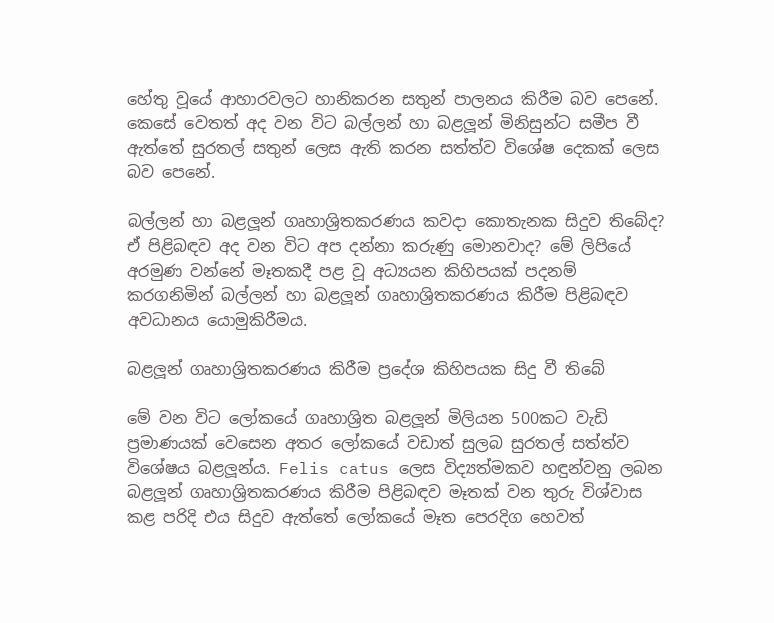හේතු වූයේ ආහාරවලට හානිකරන සතුන් පාලනය කිරීම බව පෙනේ. කෙසේ වෙතත් අද වන විට බල්ලන් හා බළලූන් මිනිසුන්ට සමීප වී ඇත්තේ සුරතල් සතුන් ලෙස ඇති කරන සත්ත්ව විශේෂ දෙකක් ලෙස බව පෙනේ.

බල්ලන් හා බළලූන් ගෘහාශ්‍රිතකරණය කවදා කොතැනක සිදුව තිබේද? ඒ පිළිබඳව අද වන විට අප දන්නා කරුණු මොනවාද? මේ ලිපියේ අරමුණ වන්නේ මෑතකදී පළ වූ අධ්‍යයන කිහිපයක් පදනම් කරගනිමින් බල්ලන් හා බළලූන් ගෘහාශ්‍රිතකරණය කිරීම පිළිබඳව අවධානය යොමුකිරීමය.

බළලූන් ගෘහාශ්‍රිතකරණය කිරීම ප්‍රදේශ කිහිපයක සිදු වී තිබේ

මේ වන විට ලෝකයේ ගෘහාශ්‍රිත බළලූන් මිලියන 500කට වැඩි ප්‍රමාණයක් වෙසෙන අතර ලෝකයේ වඩාත් සුලබ සුරතල් සත්ත්ව විශේෂය බළලූන්ය. Felis catus ලෙස විද්‍යත්මකව හඳුන්වනු ලබන බළලූන් ගෘහාශ්‍රිතකරණය කිරීම පිළිබඳව මෑතක් වන තුරු විශ්වාස කළ පරිදි එය සිදුව ඇත්තේ ලෝකයේ මෑත පෙරදිග හෙවත්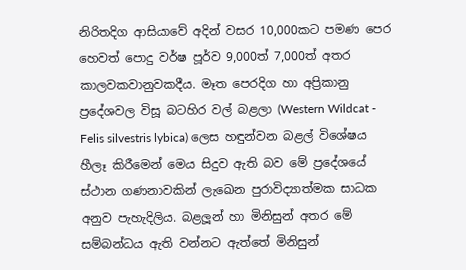නිරිතදිග ආසියාවේ අදින් වසර 10,000කට පමණ පෙර හෙවත් පොදු වර්ෂ පූර්ව 9,000ත් 7,000ත් අතර කාලවකවානුවකදීය. මෑත පෙරදිග හා අප්‍රිකානු ප්‍රදේශවල විසූ බටහිර වල් බළලා (Western Wildcat - Felis silvestris lybica) ලෙස හඳුන්වන බළල් විශේෂය හීලෑ කිරීමෙන් මෙය සිදුව ඇති බව මේ ප්‍රදේශයේ ස්ථාන ගණනාවකින් ලැඛෙන පුරාවිද්‍යාත්මක සාධක අනුව පැහැදිලිය. බළලූන් හා මිනිසුන් අතර මේ සම්බන්ධය ඇති වන්නට ඇත්තේ මිනිසුන්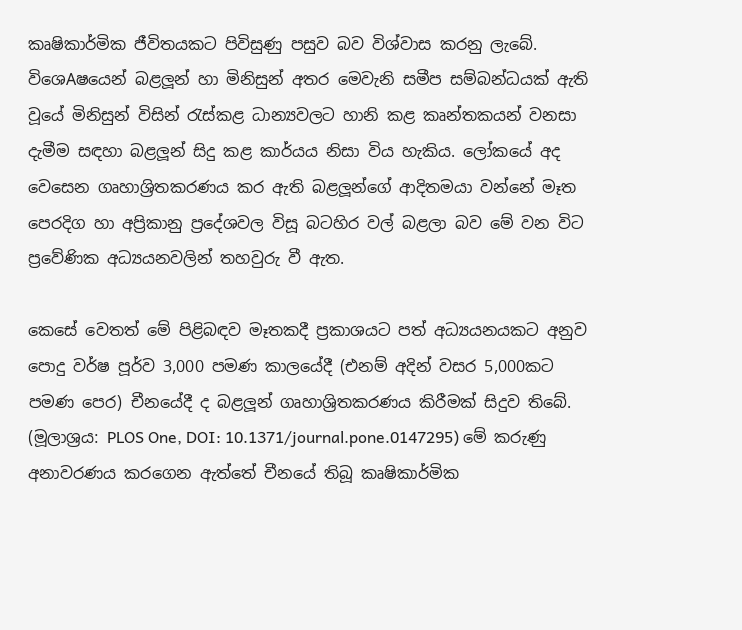කෘෂිකාර්මික ජීවිතයකට පිවිසුණු පසුව බව විශ්වාස කරනු ලැබේ. විශෙAෂයෙන් බළලූන් හා මිනිසුන් අතර මෙවැනි සමීප සම්බන්ධයක් ඇති වූයේ මිනිසුන් විසින් රැස්කළ ධාන්‍යවලට හානි කළ කෘන්තකයන් වනසා දැමීම සඳහා බළලූන් සිදු කළ කාර්යය නිසා විය හැකිය. ලෝකයේ අද වෙසෙන ගෘහාශ්‍රිතකරණය කර ඇති බළලූන්ගේ ආදිතමයා වන්නේ මෑත පෙරදිග හා අප්‍රිකානු ප්‍රදේශවල විසූ බටහිර වල් බළලා බව මේ වන විට ප්‍රවේණික අධ්‍යයනවලින් තහවුරු වී ඇත.

කෙසේ වෙතත් මේ පිළිබඳව මෑතකදී ප්‍රකාශයට පත් අධ්‍යයනයකට අනුව පොදු වර්ෂ පූර්ව 3,000 පමණ කාලයේදී (එනම් අදින් වසර 5,000කට පමණ පෙර) චීනයේදී ද බළලූන් ගෘහාශ්‍රිතකරණය කිරීමක් සිදුව තිබේ. (මූලාශ්‍රය: PLOS One, DOI: 10.1371/journal.pone.0147295) මේ කරුණු අනාවරණය කරගෙන ඇත්තේ චීනයේ තිබූ කෘෂිකාර්මික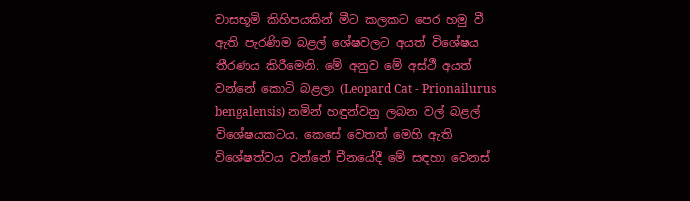වාසභූමි කිහිපයකින් මීට කලකට පෙර හමු වී ඇති පැරණිම බළල් ශේෂවලට අයත් විශේෂය තීරණය කිරීමෙනි. මේ අනුව මේ අස්ථී අයත් වන්නේ කොටි බළලා (Leopard Cat - Prionailurus bengalensis) නමින් හඳුන්වනු ලබන වල් බළල් විශේෂයකටය. කෙසේ වෙතත් මෙහි ඇති විශේෂත්වය වන්නේ චීනයේදී මේ සඳහා වෙනස්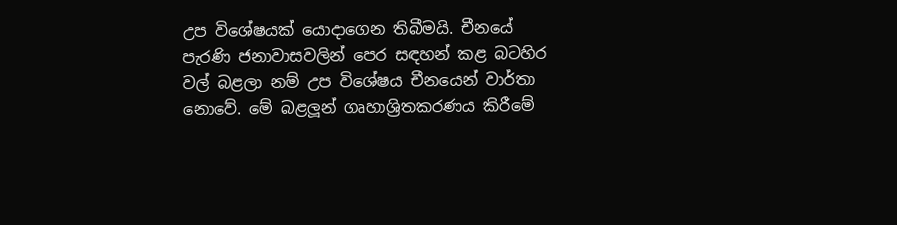උප විශේෂයක් යොදාගෙන තිබීමයි. චීනයේ පැරණි ජනාවාසවලින් පෙර සඳහන් කළ බටහිර වල් බළලා නම් උප විශේෂය චීනයෙන් වාර්තා නොවේ. මේ බළලූන් ගෘහාශ්‍රිතකරණය කිරීමේ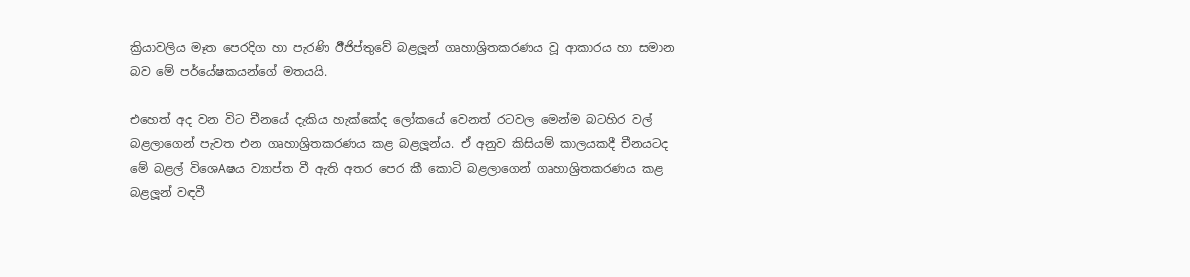ක්‍රියාවලිය මෑත පෙරදිග හා පැරණි ඊීජිප්තුවේ බළලූන් ගෘහාශ්‍රිතකරණය වූ ආකාරය හා සමාන බව මේ පර්යේෂකයන්ගේ මතයයි.

එහෙත් අද වන විට චීනයේ දැකිය හැක්කේද ලෝකයේ වෙනත් රටවල මෙන්ම බටහිර වල් බළලාගෙන් පැවත එන ගෘහාශ්‍රිතකරණය කළ බළලූන්ය. ඒ අනුව කිසියම් කාලයකදී චීනයටද මේ බළල් විශෙAෂය ව්‍යාප්ත වී ඇති අතර පෙර කී කොටි බළලාගෙන් ගෘහාශ්‍රිතකරණය කළ බළලූන් වඳවී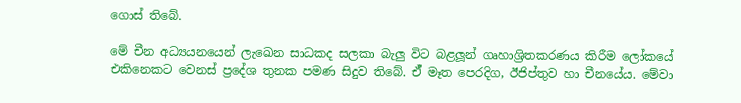ගොස් තිබේ.

මේ චීන අධ්‍යයනයෙන් ලැඛෙන සාධකද සලකා බැලු විට බළලූන් ගෘහාශ්‍රිතකරණය කිරීම ලෝකයේ එකිනෙකට වෙනස් ප්‍රදේශ තුනක පමණ සිදුව තිබේ. ඒ් මෑත පෙරදිග, ඊජිප්තුව හා චීනයේය. මේවා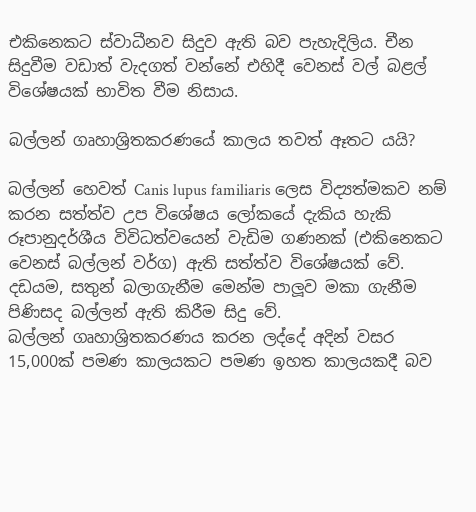එකිනෙකට ස්වාධීනව සිදුව ඇති බව පැහැදිලිය. චීන සිදුවීම වඩාත් වැදගත් වන්නේ එහිදී වෙනස් වල් බළල් විශේෂයක් භාවිත වීම නිසාය.

බල්ලන් ගෘහාශ්‍රිතකරණයේ කාලය තවත් ඈතට යයි?

බල්ලන් හෙවත් Canis lupus familiaris ලෙස විද්‍යත්මකව නම් කරන සත්ත්ව උප විශේෂය ලෝකයේ දැකිය හැකි රූපානුදර්ශීය විවිධත්වයෙන් වැඩිම ගණනක් (එකිනෙකට වෙනස් බල්ලන් වර්ග) ඇති සත්ත්ව විශේෂයක් වේ. දඩයම, සතුන් බලාගැනීම මෙන්ම පාලූව මකා ගැනීම පිණිසද බල්ලන් ඇති කිරීම සිදු වේ.
බල්ලන් ගෘහාශ්‍රිතකරණය කරන ලද්දේ අදින් වසර 15,000ක් පමණ කාලයකට පමණ ඉහත කාලයකදී බව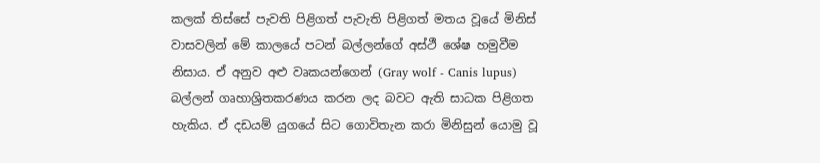කලක් තිස්සේ පැවති පිළිගත් පැවැති පිළිගත් මතය වූයේ මිනිස් වාසවලින් මේ කාලයේ පටන් බල්ලන්ගේ අස්ථී ශේෂ හමුවීම නිසාය. ඒ අනුව අළු වෘකයන්ගෙන් (Gray wolf - Canis lupus) බල්ලන් ගෘහාශ්‍රිතකරණය කරන ලද බවට ඇති සාධක පිළිගත හැකිය. ඒ දඩයම් යුගයේ සිට ගොවිතැන කරා මිනිසුන් යොමු වූ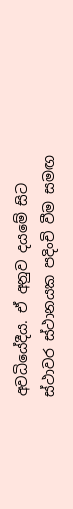අවධියේදීය. ඒ අනුව දයමේ සිට ස්ථාවර ස්ථානයක පදිංචි වීම සමඟ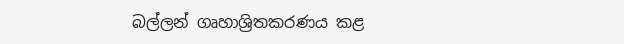බල්ලන් ගෘහාශ්‍රිතකරණය කළ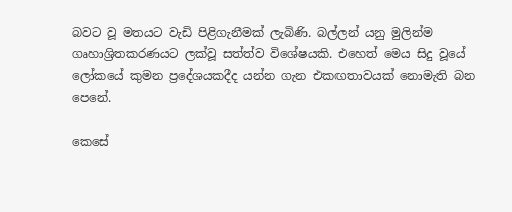බවට වූ මතයට වැඩි පිළිගැනීමක් ලැබිණි. බල්ලන් යනු මුලින්ම ගෘහාශ්‍රිතකරණයට ලක්වූ සත්ත්ව විශේෂයකි. එහෙත් මෙය සිදු වූයේ ලෝකයේ කුමන ප්‍රදේශයකදීද යන්න ගැන එකඟතාවයක් නොමැති බන පෙනේ.

කෙසේ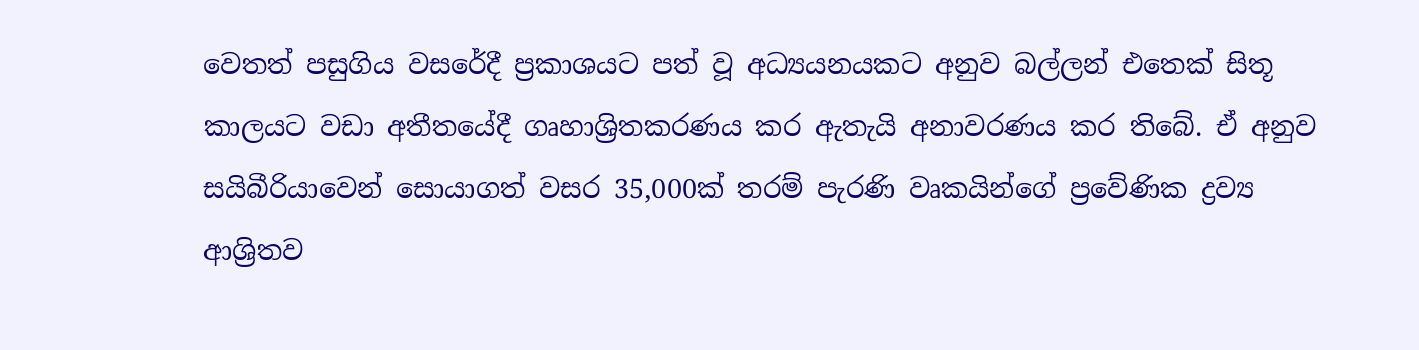වෙතත් පසුගිය වසරේදී ප්‍රකාශයට පත් වූ අධ්‍යයනයකට අනුව බල්ලන් එතෙක් සිතූ කාලයට වඩා අතීතයේදී ගෘහාශ්‍රිතකරණය කර ඇතැයි අනාවරණය කර තිබේ. ඒ අනුව සයිබීරියාවෙන් සොයාගත් වසර 35,000ක් තරම් පැරණි වෘකයින්ගේ ප්‍රවේණික ද්‍රව්‍ය ආශ්‍රිතව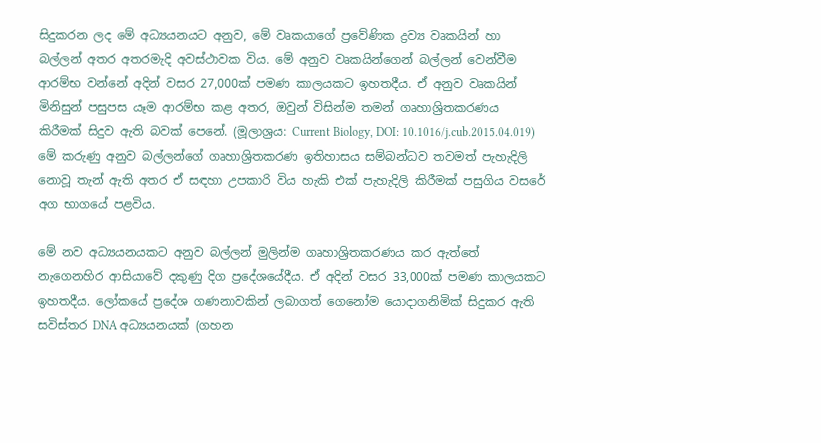සිදුකරන ලද මේ අධ්‍යයනයට අනුව, මේ වෘකයාගේ ප්‍රවේණික ද්‍රව්‍ය වෘකයින් හා බල්ලන් අතර අතරමැදි අවස්ථාවක විය. මේ අනුව වෘකයින්ගෙන් බල්ලන් වෙන්වීම ආරම්භ වන්නේ අදින් වසර 27,000ක් පමණ කාලයකට ඉහතදීය. ඒ අනුව වෘකයින් මිනිසුන් පසුපස යෑම ආරම්භ කළ අතර, ඔවුන් විසින්ම තමන් ගෘහාශ්‍රිතකරණය කිරීමක් සිදුව ඇති බවක් පෙනේ. (මූලාශ්‍රය: Current Biology, DOI: 10.1016/j.cub.2015.04.019) මේ කරුණු අනුව බල්ලන්ගේ ගෘහාශ්‍රිතකරණ ඉතිහාසය සම්බන්ධව තවමත් පැහැදිලි නොවූ තැන් ඇති අතර ඒ සඳහා උපකාරි විය හැකි එක් පැහැදිලි කිරීමක් පසුගිය වසරේ අග භාගයේ පළවිය.

මේ නව අධ්‍යයනයකට අනුව බල්ලන් මුලින්ම ගෘහාශ්‍රිතකරණය කර ඇත්තේ නැගෙනහිර ආසියාවේ දකුණු දිග ප්‍රදේශයේදීය. ඒ අදින් වසර 33,000ක් පමණ කාලයකට ඉහතදීය. ලෝකයේ ප්‍රදේශ ගණනාවකින් ලබාගත් ගෙනෝම යොදාගනිමික් සිදුකර ඇති සවිස්තර DNA අධ්‍යයනයක් (ගහන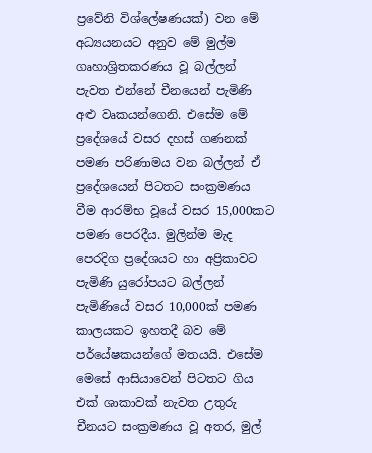ප්‍රවේනි විශ්ලේෂණයක්) වන මේ අධ්‍යයනයට අනුව මේ මුල්ම ගෘහාශ්‍රිතකරණය වූ බල්ලන් පැවත එන්නේ චීනයෙන් පැමිණි අළු වෘකයන්ගෙනි. එසේම මේ ප්‍රදේශයේ වසර දහස් ගණනක් පමණ පරිණාමය වන බල්ලන් ඒ ප්‍රදේශයෙන් පිටතට සංක්‍රමණය වීම ආරම්භ වූයේ වසර 15,000කට පමණ පෙරදීය. මුලින්ම මැද පෙරදිග ප්‍රදේශයට හා අප්‍රිකාවට පැමිණි යුරෝපයට බල්ලන් පැමිණියේ වසර 10,000ක් පමණ කාලයකට ඉහතදී බව මේ පර්යේෂකයන්ගේ මතයයි. එසේම මෙසේ ආසියාවෙන් පිටතට ගිය එක් ශාකාවක් නැවත උතුරු චීනයට සංක්‍රමණය වූ අතර, මුල්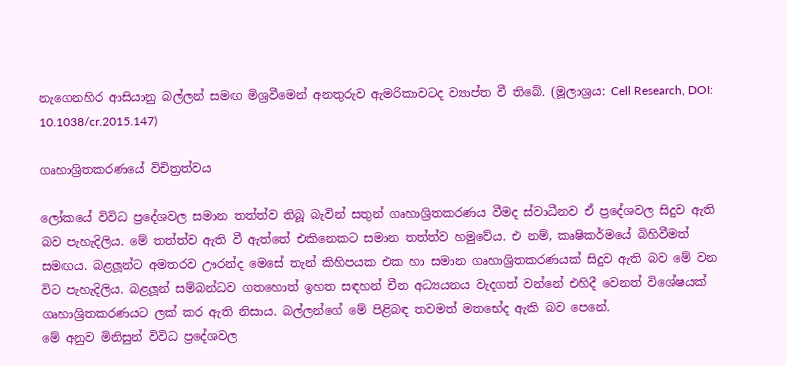නැගෙනහිර ආසියානු බල්ලන් සමඟ මිශ්‍රවීමෙන් අනතුරුව ඇමරිකාවටද ව්‍යාප්ත වී තිබේ. (මූලාශ්‍රය: Cell Research, DOI: 10.1038/cr.2015.147)

ගෘහාශ්‍රිතකරණයේ විචිත්‍රත්වය

ලෝකයේ විවිධ ප්‍රදේශවල සමාන තත්ත්ව තිබූ බැවින් සතුන් ගෘහාශ්‍රිතකරණය වීමද ස්වාධීනව ඒ ප්‍රදේශවල සිදුව ඇති බව පැහැදිලිය. මේ තත්ත්ව ඇති වී ඇත්තේ එකිනෙකට සමාන තත්ත්ව හමුවේය. එ නම්, කෘෂිකර්මයේ බිහිවීමත් සමඟය. බළලූන්ට අමතරව ඌරන්ද මෙසේ තැන් කිහිපයක එක හා සමාන ගෘහාශ්‍රිතකරණයක් සිදුව ඇති බව මේ වන විට පැහැදිලිය. බළලූන් සම්බන්ධව ගතහොත් ඉහත සඳහන් චීන අධ්‍යයනය වැදගත් වන්නේ එහිදී වෙනත් විශේෂයක් ගෘහාශ්‍රිතකරණයට ලක් කර ඇති නිසාය. බල්ලන්ගේ මේ පිළිබඳ තවමත් මතභේද ඇකි බව පෙනේ.
මේ අනුව මිනිසුන් විවිධ ප්‍රදේශවල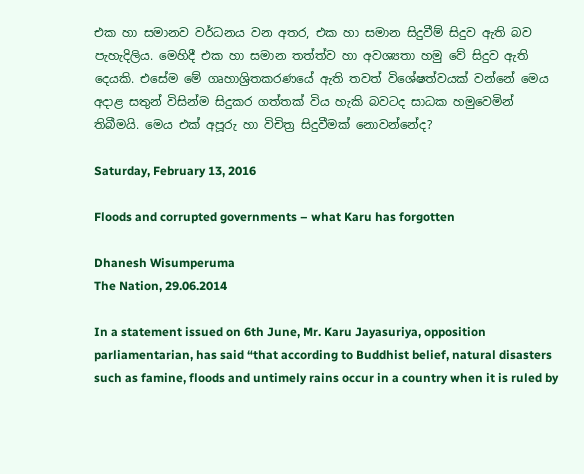එක හා සමානව වර්ධනය වන අතර, එක හා සමාන සිදුවීම් සිදුව ඇති බව පැහැදිලිය. මෙහිදී එක හා සමාන තත්ත්ව හා අවශ්‍යතා හමු වේ සිදුව ඇති දෙයකි. එසේම මේ ගෘහාශ්‍රිතකරණයේ ඇති තවත් විශේෂත්වයක් වන්නේ මෙය අදාළ සතුන් විසින්ම සිදුකර ගත්තක් විය හැකි බවටද සාධක හමුවෙමින් තිබීමයි. මෙය එක් අපූරු හා විචිත්‍ර සිදුවීමක් නොවන්නේද?

Saturday, February 13, 2016

Floods and corrupted governments – what Karu has forgotten

Dhanesh Wisumperuma
The Nation, 29.06.2014

In a statement issued on 6th June, Mr. Karu Jayasuriya, opposition parliamentarian, has said “that according to Buddhist belief, natural disasters such as famine, floods and untimely rains occur in a country when it is ruled by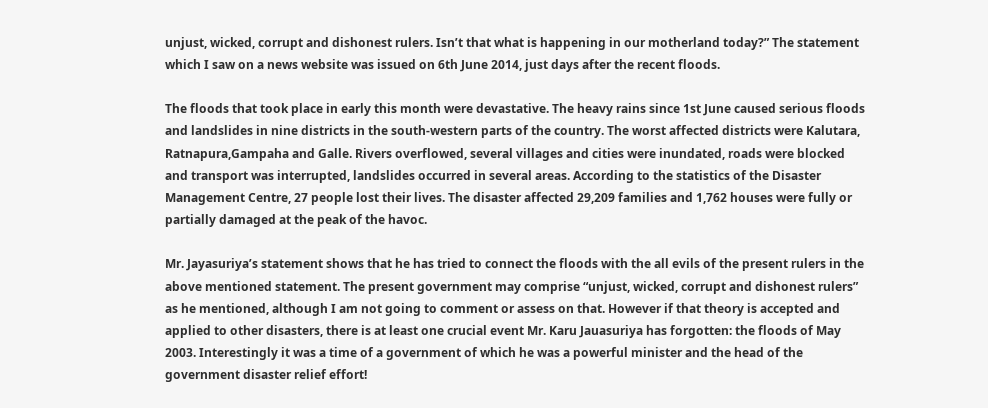unjust, wicked, corrupt and dishonest rulers. Isn’t that what is happening in our motherland today?” The statement which I saw on a news website was issued on 6th June 2014, just days after the recent floods.

The floods that took place in early this month were devastative. The heavy rains since 1st June caused serious floods and landslides in nine districts in the south-western parts of the country. The worst affected districts were Kalutara, Ratnapura,Gampaha and Galle. Rivers overflowed, several villages and cities were inundated, roads were blocked and transport was interrupted, landslides occurred in several areas. According to the statistics of the Disaster Management Centre, 27 people lost their lives. The disaster affected 29,209 families and 1,762 houses were fully or partially damaged at the peak of the havoc.

Mr. Jayasuriya’s statement shows that he has tried to connect the floods with the all evils of the present rulers in the above mentioned statement. The present government may comprise “unjust, wicked, corrupt and dishonest rulers” as he mentioned, although I am not going to comment or assess on that. However if that theory is accepted and applied to other disasters, there is at least one crucial event Mr. Karu Jauasuriya has forgotten: the floods of May 2003. Interestingly it was a time of a government of which he was a powerful minister and the head of the government disaster relief effort!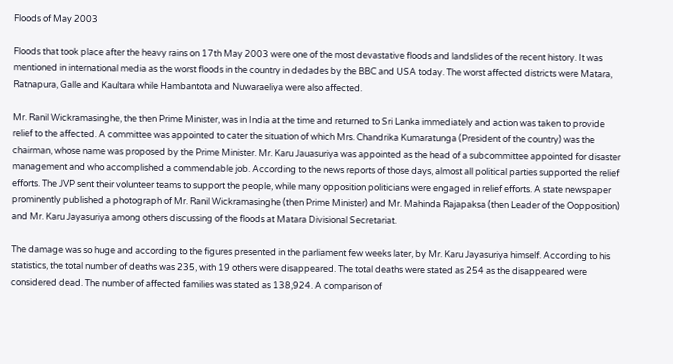Floods of May 2003

Floods that took place after the heavy rains on 17th May 2003 were one of the most devastative floods and landslides of the recent history. It was mentioned in international media as the worst floods in the country in dedades by the BBC and USA today. The worst affected districts were Matara, Ratnapura, Galle and Kaultara while Hambantota and Nuwaraeliya were also affected.

Mr. Ranil Wickramasinghe, the then Prime Minister, was in India at the time and returned to Sri Lanka immediately and action was taken to provide relief to the affected. A committee was appointed to cater the situation of which Mrs. Chandrika Kumaratunga (President of the country) was the chairman, whose name was proposed by the Prime Minister. Mr. Karu Jauasuriya was appointed as the head of a subcommittee appointed for disaster management and who accomplished a commendable job. According to the news reports of those days, almost all political parties supported the relief efforts. The JVP sent their volunteer teams to support the people, while many opposition politicians were engaged in relief efforts. A state newspaper prominently published a photograph of Mr. Ranil Wickramasinghe (then Prime Minister) and Mr. Mahinda Rajapaksa (then Leader of the Oopposition) and Mr. Karu Jayasuriya among others discussing of the floods at Matara Divisional Secretariat.

The damage was so huge and according to the figures presented in the parliament few weeks later, by Mr. Karu Jayasuriya himself. According to his statistics, the total number of deaths was 235, with 19 others were disappeared. The total deaths were stated as 254 as the disappeared were considered dead. The number of affected families was stated as 138,924. A comparison of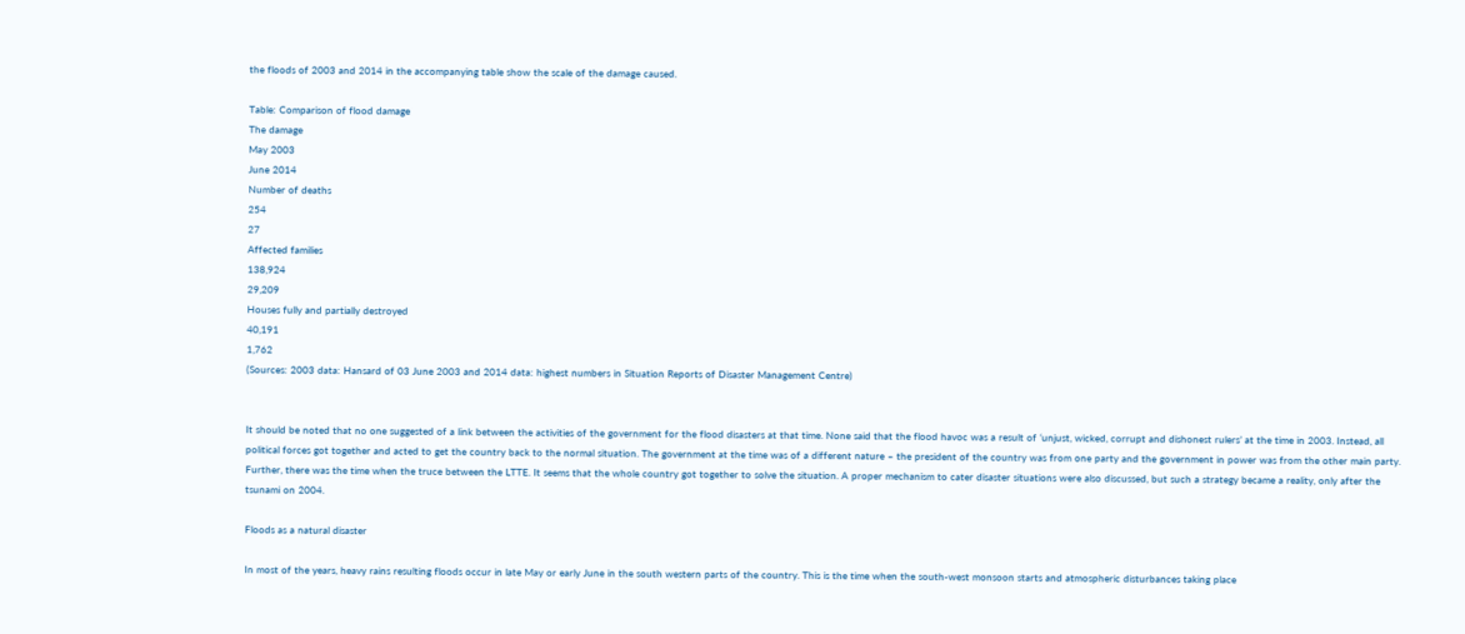the floods of 2003 and 2014 in the accompanying table show the scale of the damage caused.

Table: Comparison of flood damage
The damage
May 2003
June 2014
Number of deaths
254
27
Affected families
138,924
29,209
Houses fully and partially destroyed
40,191
1,762
(Sources: 2003 data: Hansard of 03 June 2003 and 2014 data: highest numbers in Situation Reports of Disaster Management Centre)


It should be noted that no one suggested of a link between the activities of the government for the flood disasters at that time. None said that the flood havoc was a result of ‘unjust, wicked, corrupt and dishonest rulers’ at the time in 2003. Instead, all political forces got together and acted to get the country back to the normal situation. The government at the time was of a different nature – the president of the country was from one party and the government in power was from the other main party. Further, there was the time when the truce between the LTTE. It seems that the whole country got together to solve the situation. A proper mechanism to cater disaster situations were also discussed, but such a strategy became a reality, only after the tsunami on 2004.

Floods as a natural disaster

In most of the years, heavy rains resulting floods occur in late May or early June in the south western parts of the country. This is the time when the south-west monsoon starts and atmospheric disturbances taking place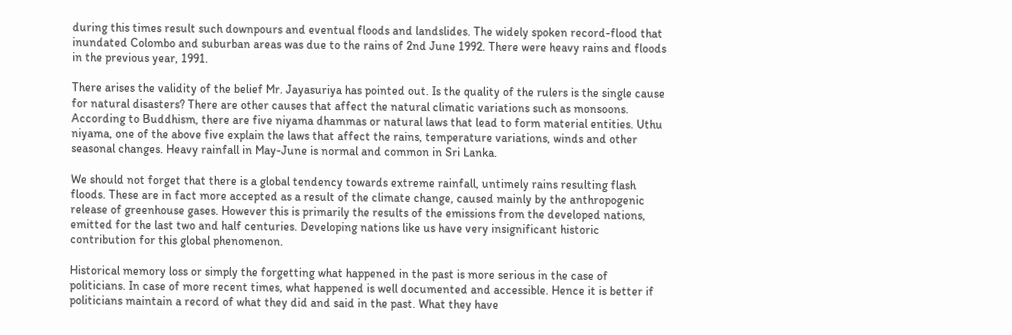during this times result such downpours and eventual floods and landslides. The widely spoken record-flood that inundated Colombo and suburban areas was due to the rains of 2nd June 1992. There were heavy rains and floods in the previous year, 1991.

There arises the validity of the belief Mr. Jayasuriya has pointed out. Is the quality of the rulers is the single cause for natural disasters? There are other causes that affect the natural climatic variations such as monsoons. According to Buddhism, there are five niyama dhammas or natural laws that lead to form material entities. Uthu niyama, one of the above five explain the laws that affect the rains, temperature variations, winds and other seasonal changes. Heavy rainfall in May-June is normal and common in Sri Lanka.

We should not forget that there is a global tendency towards extreme rainfall, untimely rains resulting flash floods. These are in fact more accepted as a result of the climate change, caused mainly by the anthropogenic release of greenhouse gases. However this is primarily the results of the emissions from the developed nations, emitted for the last two and half centuries. Developing nations like us have very insignificant historic contribution for this global phenomenon.

Historical memory loss or simply the forgetting what happened in the past is more serious in the case of politicians. In case of more recent times, what happened is well documented and accessible. Hence it is better if politicians maintain a record of what they did and said in the past. What they have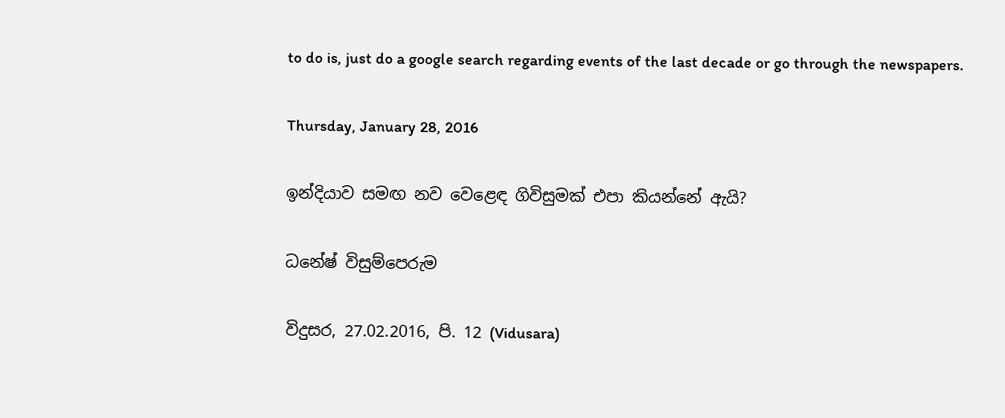to do is, just do a google search regarding events of the last decade or go through the newspapers.

Thursday, January 28, 2016

ඉන්දියාව සමඟ නව වෙළෙඳ ගිවිසුමක්‌ එපා කියන්නේ ඇයි?

ධනේෂ් විසුම්පෙරුම

විදුසර, 27.02.2016, පි. 12 (Vidusara)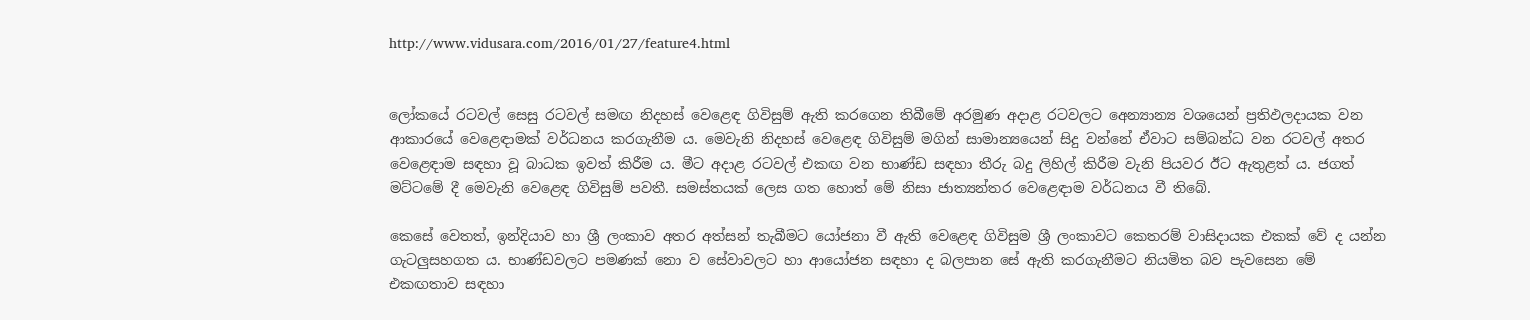http://www.vidusara.com/2016/01/27/feature4.html


ලෝකයේ රටවල් සෙසු රටවල් සමඟ නිදහස්‌ වෙළෙඳ ගිවිසුම් ඇති කරගෙන තිබීමේ අරමුණ අදාළ රටවලට අෙන්‍යාන්‍ය වශයෙන් ප්‍රතිඵලදායක වන ආකාරයේ වෙළෙඳාමක්‌ වර්ධනය කරගැනීම ය. මෙවැනි නිදහස්‌ වෙළෙඳ ගිවිසුම් මගින් සාමාන්‍යයෙන් සිදු වන්නේ ඒවාට සම්බන්ධ වන රටවල් අතර වෙළෙඳාම සඳහා වූ බාධක ඉවත් කිරීම ය. මීට අදාළ රටවල් එකඟ වන භාණ්‌ඩ සඳහා තීරු බදු ලිහිල් කිරීම වැනි පියවර ඊට ඇතුළත් ය. ජගත් මට්‌ටමේ දී මෙවැනි වෙළෙඳ ගිවිසුම් පවතී. සමස්‌තයක්‌ ලෙස ගත හොත් මේ නිසා ජාත්‍යන්තර වෙළෙඳාම වර්ධනය වී තිබේ.

කෙසේ වෙතත්, ඉන්දියාව හා ශ්‍රී ලංකාව අතර අත්සන් තැබීමට යෝජනා වී ඇති වෙළෙඳ ගිවිසුම ශ්‍රී ලංකාවට කෙතරම් වාසිදායක එකක්‌ වේ ද යන්න ගැටලුසහගත ය. භාණ්‌ඩවලට පමණක්‌ නො ව සේවාවලට හා ආයෝජන සඳහා ද බලපාන සේ ඇති කරගැනීමට නියමිත බව පැවසෙන මේ එකඟතාව සඳහා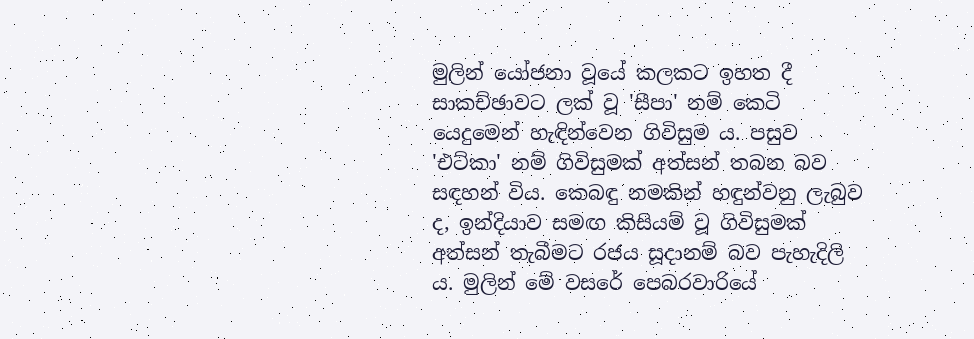මුලින් යෝජනා වූයේ කලකට ඉහත දී සාකච්ඡාවට ලක්‌ වූ 'සීපා' නම් කෙටි යෙදුමෙන් හැඳින්වෙන ගිවිසුම ය. පසුව 'එට්‌කා' නම් ගිවිසුමක්‌ අත්සන් තබන බව සඳහන් විය. කෙබඳු නමකින් හඳුන්වනු ලැබුව ද, ඉන්දියාව සමඟ කිසියම් වූ ගිවිසුමක්‌ අත්සන් තැබීමට රජය සූදානම් බව පැහැදිලි ය. මුලින් මේ වසරේ පෙබරවාරියේ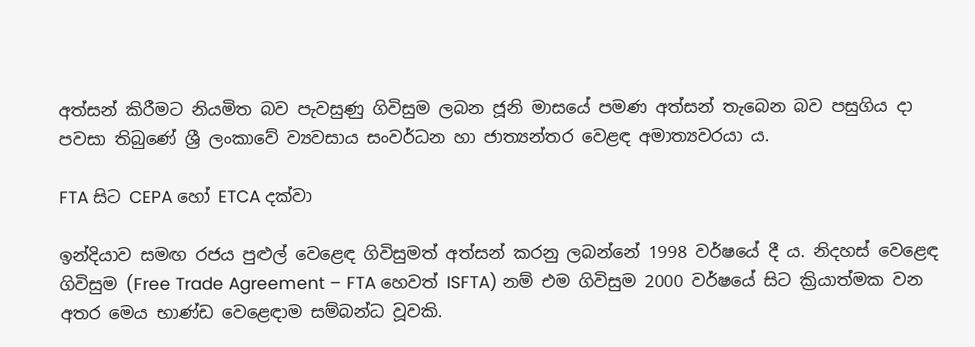අත්සන් කිරීමට නියමිත බව පැවසුණු ගිවිසුම ලබන ජූනි මාසයේ පමණ අත්සන් තැබෙන බව පසුගිය දා පවසා තිබුණේ ශ්‍රී ලංකාවේ ව්‍යවසාය සංවර්ධන හා ජාත්‍යන්තර වෙළඳ අමාත්‍යවරයා ය.

FTA සිට CEPA හෝ ETCA දක්‌වා

ඉන්දියාව සමඟ රජය පුළුල් වෙළෙඳ ගිවිසුමත් අත්සන් කරනු ලබන්නේ 1998 වර්ෂයේ දී ය. නිදහස්‌ වෙළෙඳ ගිවිසුම (Free Trade Agreement – FTA හෙවත් ISFTA) නම් එම ගිවිසුම 2000 වර්ෂයේ සිට ක්‍රියාත්මක වන අතර මෙය භාණ්‌ඩ වෙළෙඳාම සම්බන්ධ වූවකි.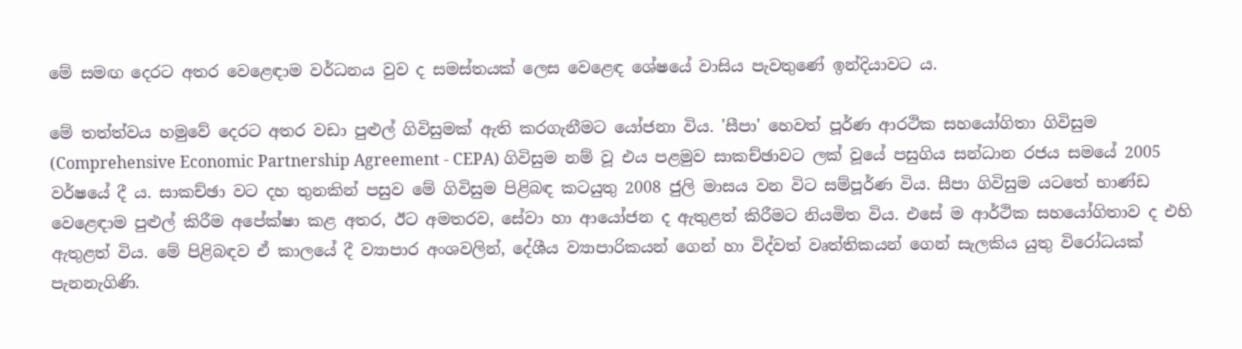මේ සමඟ දෙරට අතර වෙළෙඳාම වර්ධනය වුව ද සමස්‌තයක්‌ ලෙස වෙළෙඳ ශේෂයේ වාසිය පැවතුණේ ඉන්දියාවට ය.

මේ තත්ත්වය හමුවේ දෙරට අතර වඩා පුළුල් ගිවිසුමක්‌ ඇති කරගැනීමට යෝජනා විය. 'සීපා' හෙවත් පූර්ණ ආරථික සහයෝගිතා ගිවිසුම (Comprehensive Economic Partnership Agreement - CEPA) ගිවිසුම නම් වූ එය පළමුව සාකච්ඡාවට ලක්‌ වූයේ පසුගිය සන්ධාන රජය සමයේ 2005 වර්ෂයේ දී ය. සාකච්ඡා වට දහ තුනකින් පසුව මේ ගිවිසුම පිළිබඳ කටයුතු 2008 ජුලි මාසය වන විට සම්පූර්ණ විය. සීපා ගිවිසුම යටතේ භාණ්‌ඩ වෙළෙඳාම පුළුල් කිරීම අපේක්‌ෂා කළ අතර, ඊට අමතරව, සේවා හා ආයෝජන ද ඇතුළත් කිරීමට නියමිත විය. එසේ ම ආර්ථික සහයෝගිතාව ද එහි ඇතුළත් විය. මේ පිළිබඳව ඒ කාලයේ දී ව්‍යාපාර අංශවලින්, දේශීය ව්‍යාපාරිකයන් ගෙන් හා විද්වත් වෘත්තිකයන් ගෙන් සැලකිය යුතු විරෝධයක්‌ පැනනැගිණි.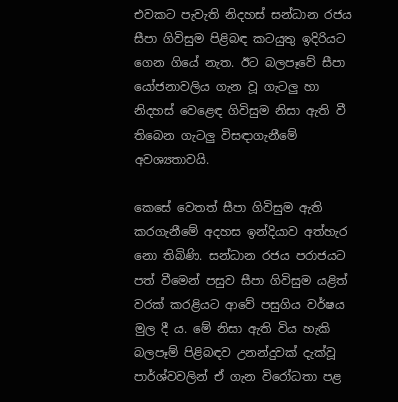එවකට පැවැති නිදහස්‌ සන්ධාන රජය සීපා ගිවිසුම පිළිබඳ කටයුතු ඉදිරියට ගෙන ගියේ නැත. ඊට බලපෑවේ සීපා යෝජනාවලිය ගැන වූ ගැටලු හා නිදහස්‌ වෙළෙඳ ගිවිසුම නිසා ඇති වී තිබෙන ගැටලු විසඳාගැනීමේ අවශ්‍යතාවයි.

කෙසේ වෙතත් සීපා ගිවිසුම ඇති කරගැනීමේ අදහස ඉන්දියාව අත්හැර නො තිබිණි. සන්ධාන රජය පරාජයට පත් වීමෙන් පසුව සීපා ගිවිසුම යළිත් වරක්‌ කරළියට ආවේ පසුගිය වර්ෂය මුල දී ය. මේ නිසා ඇති විය හැකි බලපෑම් පිළිබඳව උනන්දුවක්‌ දැක්‌වූ පාර්ශ්වවලින් ඒ ගැන විරෝධතා පළ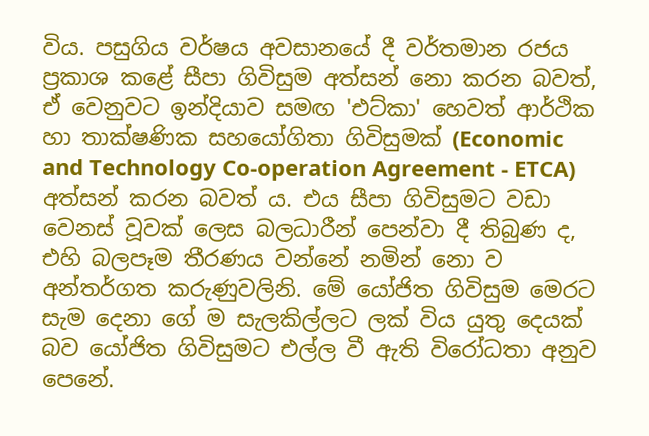විය. පසුගිය වර්ෂය අවසානයේ දී වර්තමාන රජය ප්‍රකාශ කළේ සීපා ගිවිසුම අත්සන් නො කරන බවත්, ඒ වෙනුවට ඉන්දියාව සමඟ 'එට්‌කා' හෙවත් ආර්ථික හා තාක්‌ෂණික සහයෝගිතා ගිවිසුමක්‌ (Economic and Technology Co-operation Agreement - ETCA) අත්සන් කරන බවත් ය. එය සීපා ගිවිසුමට වඩා වෙනස්‌ වූවක්‌ ලෙස බලධාරීන් පෙන්වා දී තිබුණ ද, එහි බලපෑම තීරණය වන්නේ නමින් නො ව අන්තර්ගත කරුණුවලිනි. මේ යෝජිත ගිවිසුම මෙරට සැම දෙනා ගේ ම සැලකිල්ලට ලක්‌ විය යුතු දෙයක්‌ බව යෝජිත ගිවිසුමට එල්ල වී ඇති විරෝධතා අනුව පෙනේ.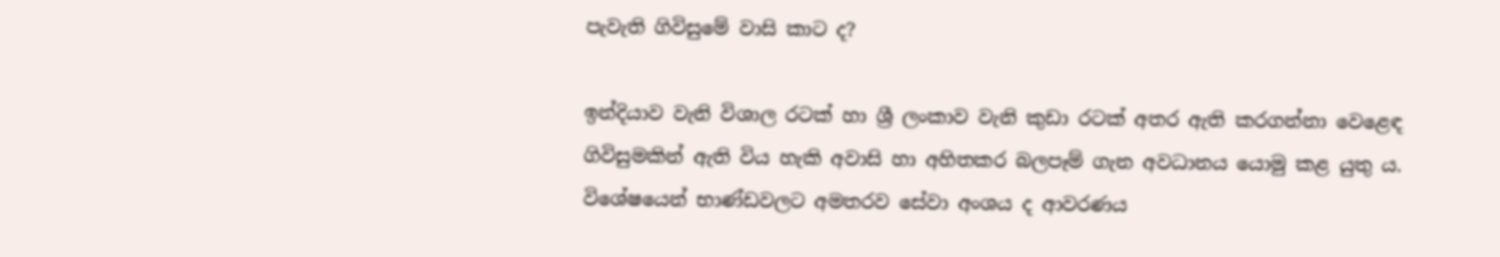පැවැති ගිවිසුමේ වාසි කාට ද?

ඉන්දියාව වැනි විශාල රටක්‌ හා ශ්‍රී ලංකාව වැනි කුඩා රටක්‌ අතර ඇති කරගන්නා වෙළෙඳ ගිවිසුමකින් ඇති විය හැකි අවාසි හා අහිතකර බලපෑම් ගැන අවධානය යොමු කළ යුතු ය. විශේෂයෙන් භාණ්‌ඩවලට අමතරව සේවා අංශය ද ආවරණය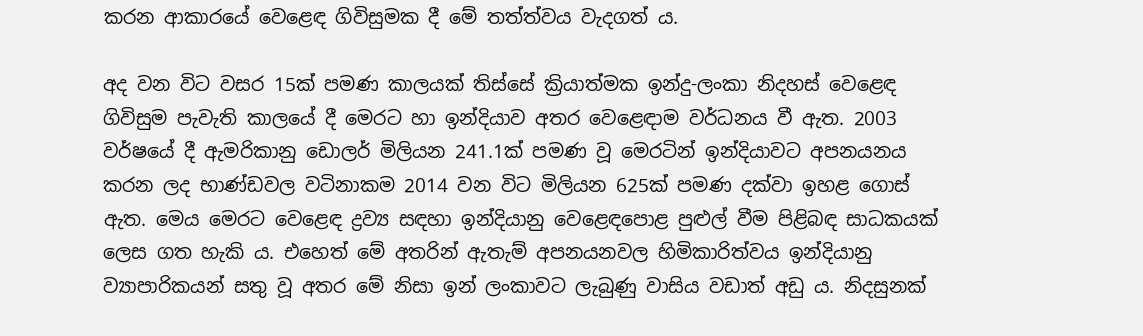කරන ආකාරයේ වෙළෙඳ ගිවිසුමක දී මේ තත්ත්වය වැදගත් ය.

අද වන විට වසර 15ක්‌ පමණ කාලයක්‌ තිස්‌සේ ක්‍රියාත්මක ඉන්දු-ලංකා නිදහස්‌ වෙළෙඳ ගිවිසුම පැවැති කාලයේ දී මෙරට හා ඉන්දියාව අතර වෙළෙඳාම වර්ධනය වී ඇත. 2003 වර්ෂයේ දී ඇමරිකානු ඩොලර් මිලියන 241.1ක්‌ පමණ වූ මෙරටින් ඉන්දියාවට අපනයනය කරන ලද භාණ්‌ඩවල වටිනාකම 2014 වන විට මිලියන 625ක්‌ පමණ දක්‌වා ඉහළ ගොස්‌ ඇත. මෙය මෙරට වෙළෙඳ ද්‍රව්‍ය සඳහා ඉන්දියානු වෙළෙඳපොළ පුළුල් වීම පිළිබඳ සාධකයක්‌ ලෙස ගත හැකි ය. එහෙත් මේ අතරින් ඇතැම් අපනයනවල හිමිකාරිත්වය ඉන්දියානු ව්‍යාපාරිකයන් සතු වූ අතර මේ නිසා ඉන් ලංකාවට ලැබුණු වාසිය වඩාත් අඩු ය. නිදසුනක්‌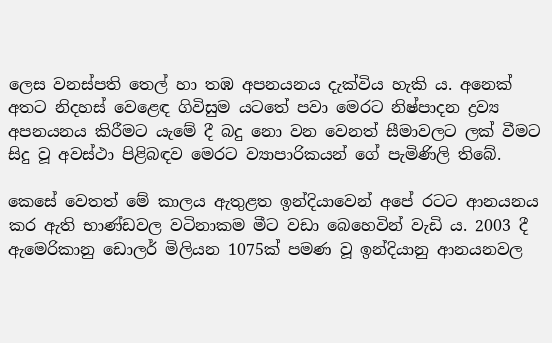ලෙස වනස්‌පති තෙල් හා තඹ අපනයනය දැක්‌විය හැකි ය. අනෙක්‌ අතට නිදහස්‌ වෙළෙඳ ගිවිසුම යටතේ පවා මෙරට නිෂ්පාදන ද්‍රව්‍ය අපනයනය කිරීමට යැමේ දී බදු නො වන වෙනත් සීමාවලට ලක්‌ වීමට සිදු වූ අවස්‌ථා පිළිබඳව මෙරට ව්‍යාපාරිකයන් ගේ පැමිණිලි තිබේ.

කෙසේ වෙතත් මේ කාලය ඇතුළත ඉන්දියාවෙන් අපේ රටට ආනයනය කර ඇති භාණ්‌ඩවල වටිනාකම මීට වඩා බෙහෙවින් වැඩි ය. 2003 දී ඇමෙරිකානු ඩොලර් මිලියන 1075ක්‌ පමණ වූ ඉන්දියානු ආනයනවල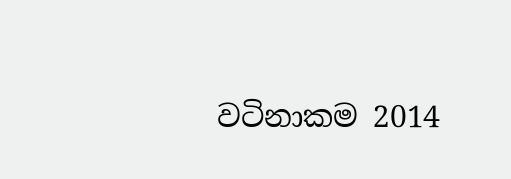වටිනාකම 2014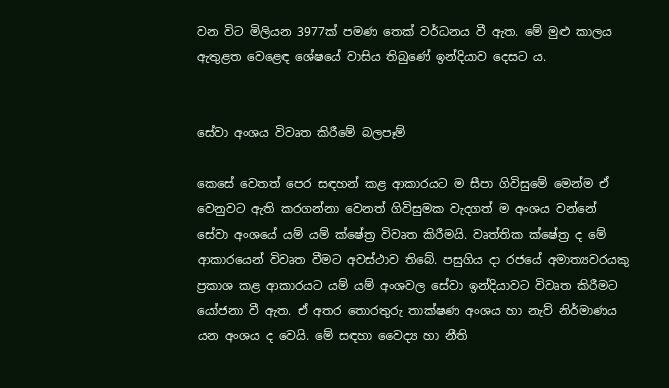වන විට මිලියන 3977ක්‌ පමණ තෙක්‌ වර්ධනය වී ඇත. මේ මුළු කාලය ඇතුළත වෙළෙඳ ශේෂයේ වාසිය තිබුණේ ඉන්දියාව දෙසට ය.


සේවා අංශය විවෘත කිරීමේ බලපෑම්

කෙසේ වෙතත් පෙර සඳහන් කළ ආකාරයට ම සීපා ගිවිසුමේ මෙන්ම ඒ වෙනුවට ඇති කරගන්නා වෙනත් ගිවිසුමක වැදගත් ම අංශය වන්නේ සේවා අංශයේ යම් යම් ක්‌ෂේත්‍ර විවෘත කිරීමයි. වෘත්තික ක්‌ෂේත්‍ර ද මේ ආකාරයෙන් විවෘත වීමට අවස්‌ථාව තිබේ. පසුගිය දා රජයේ අමාත්‍යවරයකු ප්‍රකාශ කළ ආකාරයට යම් යම් අංශවල සේවා ඉන්දියාවට විවෘත කිරීමට යෝජනා වී ඇත. ඒ අතර තොරතුරු තාක්‌ෂණ අංශය හා නැව් නිර්මාණය යන අංශය ද වෙයි. මේ සඳහා වෛද්‍ය හා නීති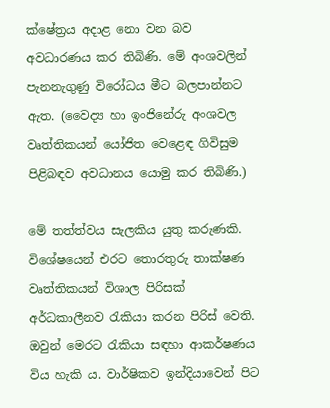ක්‌ෂේත්‍රය අදාළ නො වන බව අවධාරණය කර තිබිණි. මේ අංශවලින් පැනනැගුණු විරෝධය මීට බලපාන්නට ඇත. (වෛද්‍ය හා ඉංජිනේරු අංශවල වෘත්තිකයන් යෝජිත වෙළෙඳ ගිවිසුම පිළිබඳව අවධානය යොමු කර තිබිණි.)

මේ තත්ත්වය සැලකිය යුතු කරුණකි. විශේෂයෙන් එරට තොරතුරු තාක්‌ෂණ වෘත්තිකයන් විශාල පිරිසක්‌ අර්ධකාලීනව රැකියා කරන පිරිස්‌ වෙති. ඔවුන් මෙරට රැකියා සඳහා ආකර්ෂණය විය හැකි ය. වාර්ෂිකව ඉන්දියාවෙන් පිට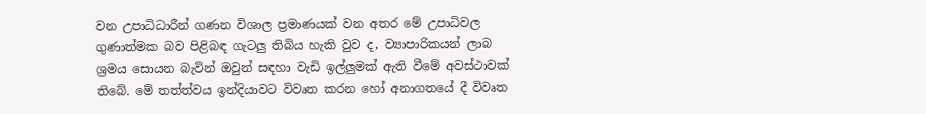වන උපාධිධාරීන් ගණන විශාල ප්‍රමාණයක්‌ වන අතර මේ උපාධිවල ගුණාත්මක බව පිළිබඳ ගැටලු තිබිය හැකි වුව ද, ව්‍යාපාරිකයන් ලාබ ශ්‍රමය සොයන බැවින් ඔවුන් සඳහා වැඩි ඉල්ලුමක්‌ ඇති වීමේ අවස්‌ථාවක්‌ තිබේ. මේ තත්ත්වය ඉන්දියාවට විවෘත කරන හෝ අනාගතයේ දී විවෘත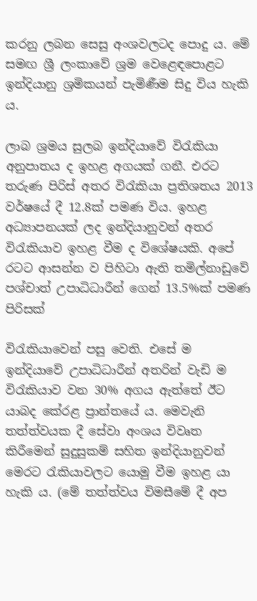කරනු ලබන සෙසු අංශවලටද පොදු ය. මේ සමඟ ශ්‍රී ලංකාවේ ශ්‍රම වෙළෙඳපොළට ඉන්දියානු ශ්‍රමිකයන් පැමිණීම සිදු විය හැකි ය.

ලාබ ශ්‍රමය සුලබ ඉන්දියාවේ විරැකියා අනුපාතය ද ඉහළ අගයක්‌ ගනී. එරට තරුණ පිරිස්‌ අතර විරැකියා ප්‍රතිශතය 2013 වර්ෂයේ දී 12.8ක්‌ පමණ විය. ඉහළ අධ්‍යාපනයක්‌ ලද ඉන්දියානුවන් අතර විරැකියාව ඉහළ වීම ද විශේෂයකි. අපේ රටට ආසන්න ව පිහිටා ඇති තමිල්නාඩුවේ පශ්චාත් උපාධිධාරීන් ගෙන් 13.5%ක්‌ පමණ පිරිසක්‌

විරැකියාවෙන් පසු වෙති. එසේ ම ඉන්දියාවේ උපාධිධාරීන් අතරින් වැඩි ම විරැකියාව වන 30% අගය ඇත්තේ ඊට යාබද කේරළ ප්‍රාන්තයේ ය. මෙවැනි තත්ත්වයක දී සේවා අංශය විවෘත කිරීමෙන් සුදුසුකම් සහිත ඉන්දියානුවන් මෙරට රැකියාවලට යොමු වීම ඉහළ යා හැකි ය. (මේ තත්ත්වය විමසීමේ දී අප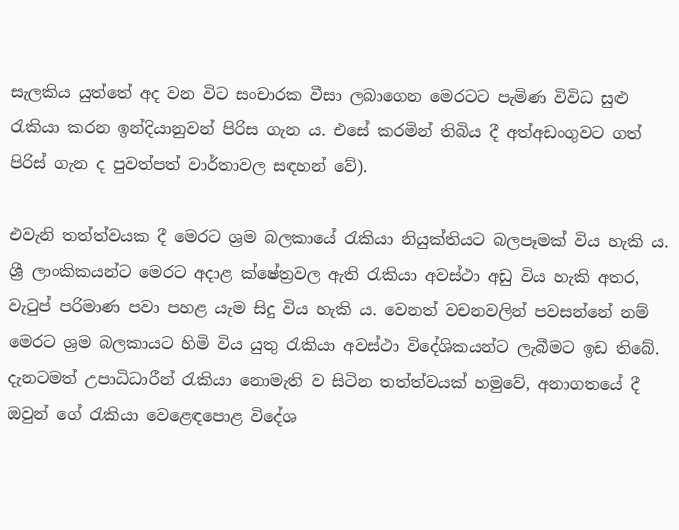සැලකිය යුත්තේ අද වන විට සංචාරක වීසා ලබාගෙන මෙරටට පැමිණ විවිධ සුළු රැකියා කරන ඉන්දියානුවන් පිරිස ගැන ය. එසේ කරමින් තිබිය දී අත්අඩංගුවට ගත් පිරිස්‌ ගැන ද පුවත්පත් වාර්තාවල සඳහන් වේ).

එවැනි තත්ත්වයක දී මෙරට ශ්‍රම බලකායේ රැකියා නියුක්‌තියට බලපෑමක්‌ විය හැකි ය. ශ්‍රී ලාංකිකයන්ට මෙරට අදාළ ක්‌ෂේත්‍රවල ඇති රැකියා අවස්‌ථා අඩු විය හැකි අතර, වැටුප් පරිමාණ පවා පහළ යැම සිදු විය හැකි ය. වෙනත් වචනවලින් පවසන්නේ නම් මෙරට ශ්‍රම බලකායට හිමි විය යුතු රැකියා අවස්‌ථා විදේශිකයන්ට ලැබීමට ඉඩ තිබේ. දැනටමත් උපාධිධාරීන් රැකියා නොමැති ව සිටින තත්ත්වයක්‌ හමුවේ, අනාගතයේ දී ඔවුන් ගේ රැකියා වෙළෙඳපොළ විදේශ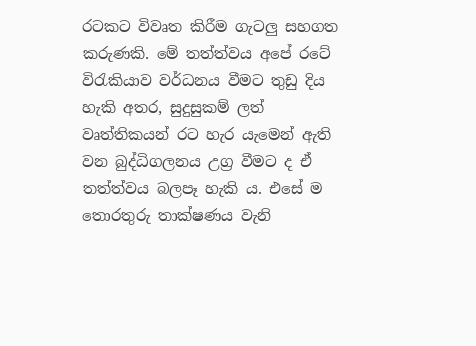රටකට විවෘත කිරීම ගැටලු සහගත කරුණකි. මේ තත්ත්වය අපේ රටේ විරැකියාව වර්ධනය වීමට තුඩු දිය හැකි අතර, සුදුසුකම් ලත් වෘත්තිකයන් රට හැර යැමෙන් ඇති වන බුද්ධිගලනය උග්‍ර වීමට ද ඒ තත්ත්වය බලපෑ හැකි ය. එසේ ම තොරතුරු තාක්‌ෂණය වැනි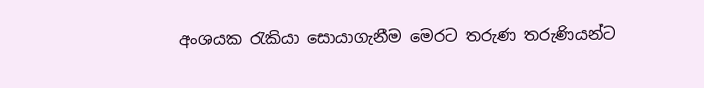අංශයක රැකියා සොයාගැනීම මෙරට තරුණ තරුණියන්ට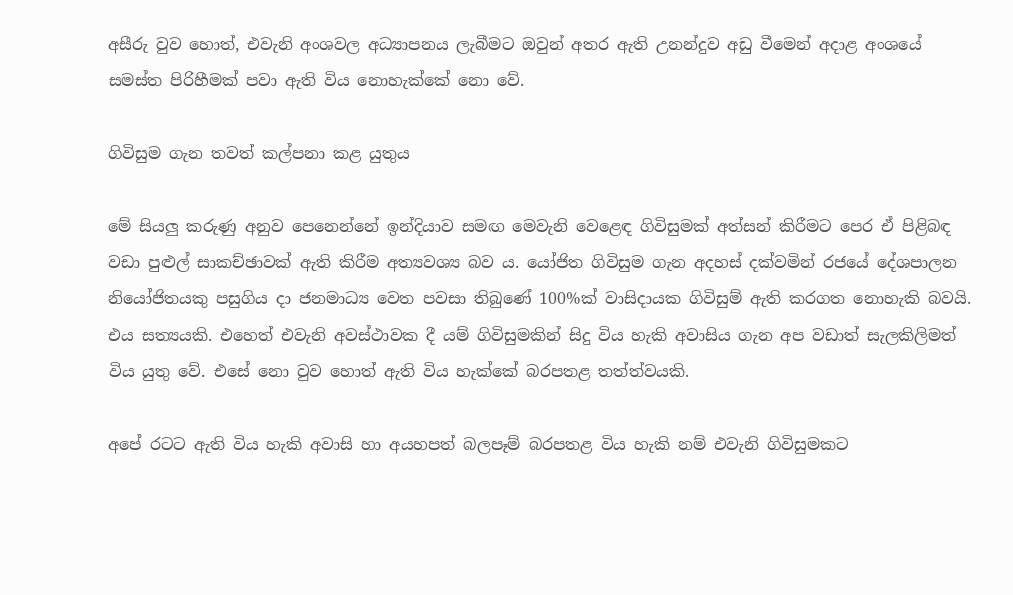අසීරු වුව හොත්, එවැනි අංශවල අධ්‍යාපනය ලැබීමට ඔවුන් අතර ඇති උනන්දුව අඩු වීමෙන් අදාළ අංශයේ සමස්‌ත පිරිහීමක්‌ පවා ඇති විය නොහැක්‌කේ නො වේ.

ගිවිසුම ගැන තවත් කල්පනා කළ යුතුය

මේ සියලු කරුණු අනුව පෙනෙන්නේ ඉන්දියාව සමඟ මෙවැනි වෙළෙඳ ගිවිසුමක්‌ අත්සන් කිරීමට පෙර ඒ පිළිබඳ වඩා පුළුල් සාකච්ඡාවක්‌ ඇති කිරීම අත්‍යවශ්‍ය බව ය. යෝජිත ගිවිසුම ගැන අදහස්‌ දක්‌වමින් රජයේ දේශපාලන නියෝජිතයකු පසුගිය දා ජනමාධ්‍ය වෙත පවසා තිබුණේ 100%ක්‌ වාසිදායක ගිවිසුම් ඇති කරගත නොහැකි බවයි. එය සත්‍යයකි. එහෙත් එවැනි අවස්‌ථාවක දී යම් ගිවිසුමකින් සිදු විය හැකි අවාසිය ගැන අප වඩාත් සැලකිලිමත් විය යුතු වේ. එසේ නො වුව හොත් ඇති විය හැක්‌කේ බරපතළ තත්ත්වයකි.

අපේ රටට ඇති විය හැකි අවාසි හා අයහපත් බලපෑම් බරපතළ විය හැකි නම් එවැනි ගිවිසුමකට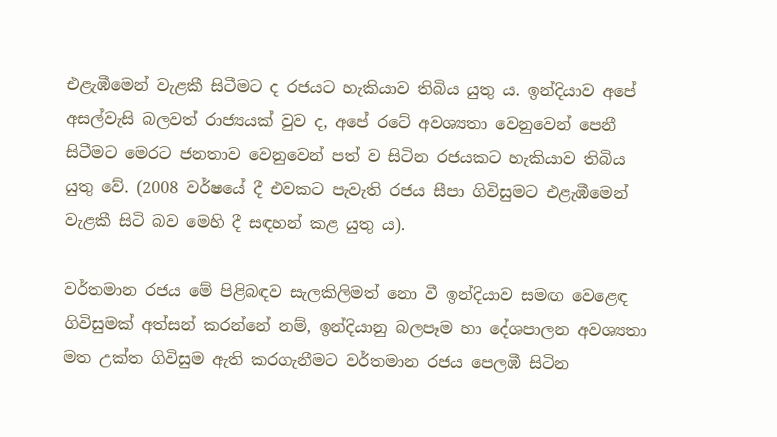එළැඹීමෙන් වැළකී සිටීමට ද රජයට හැකියාව තිබිය යුතු ය. ඉන්දියාව අපේ අසල්වැසි බලවත් රාජ්‍යයක්‌ වුව ද, අපේ රටේ අවශ්‍යතා වෙනුවෙන් පෙනී සිටීමට මෙරට ජනතාව වෙනුවෙන් පත් ව සිටින රජයකට හැකියාව තිබිය යුතු වේ. (2008 වර්ෂයේ දී එවකට පැවැති රජය සීපා ගිවිසුමට එළැඹීමෙන් වැළකී සිටි බව මෙහි දී සඳහන් කළ යුතු ය).

වර්තමාන රජය මේ පිළිබඳව සැලකිලිමත් නො වී ඉන්දියාව සමඟ වෙළෙඳ ගිවිසුමක්‌ අත්සන් කරන්නේ නම්, ඉන්දියානු බලපෑම හා දේශපාලන අවශ්‍යතා මත උක්‌ත ගිවිසුම ඇති කරගැනීමට වර්තමාන රජය පෙලඹී සිටින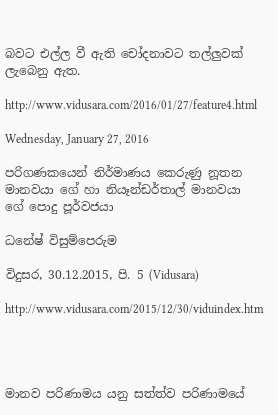බවට එල්ල වී ඇති චෝදනාවට තල්ලුවක්‌ ලැබෙනු ඇත.

http://www.vidusara.com/2016/01/27/feature4.html

Wednesday, January 27, 2016

පරිගණකයෙන් නිර්මාණය කෙරුණු නූතන මානවයා ගේ හා නියෑන්ඩර්තාල් මානවයා ගේ පොදු පූර්වජයා

ධනේෂ් විසුම්පෙරුම

විදුසර, 30.12.2015, පි. 5 (Vidusara)

http://www.vidusara.com/2015/12/30/viduindex.htm




මානව පරිණාමය යනු සත්ත්ව පරිණාමයේ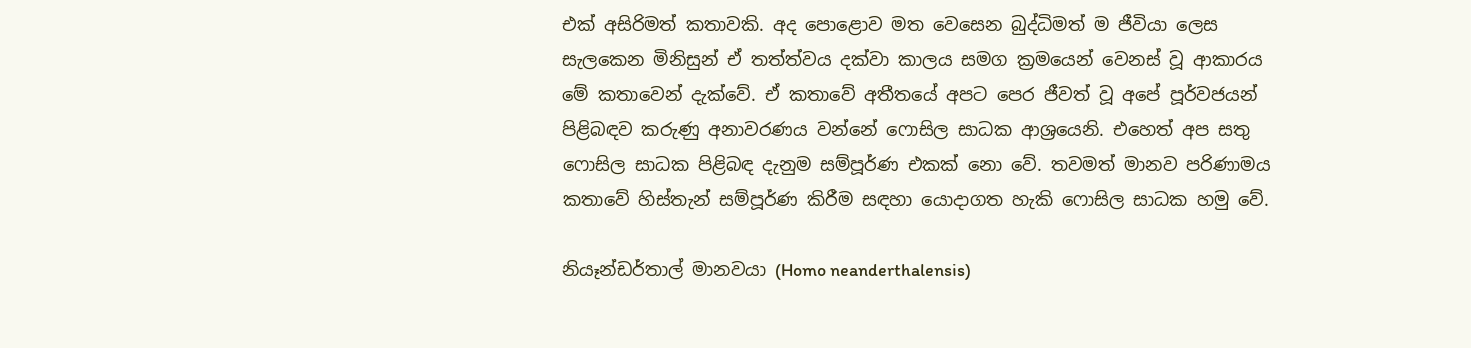එක්‌ අසිරිමත් කතාවකි. අද පොළොව මත වෙසෙන බුද්ධිමත් ම ජීවියා ලෙස සැලකෙන මිනිසුන් ඒ තත්ත්වය දක්‌වා කාලය සමග ක්‍රමයෙන් වෙනස්‌ වූ ආකාරය මේ කතාවෙන් දැක්‌වේ. ඒ කතාවේ අතීතයේ අපට පෙර ජීවත් වූ අපේ පූර්වජයන් පිළිබඳව කරුණු අනාවරණය වන්නේ ෆොසිල සාධක ආශ්‍රයෙනි. එහෙත් අප සතු ෆොසිල සාධක පිළිබඳ දැනුම සම්පූර්ණ එකක්‌ නො වේ. තවමත් මානව පරිණාමය කතාවේ හිස්‌තැන් සම්පූර්ණ කිරීම සඳහා යොදාගත හැකි ෆොසිල සාධක හමු වේ.

නියෑන්ඩර්තාල් මානවයා (Homo neanderthalensis)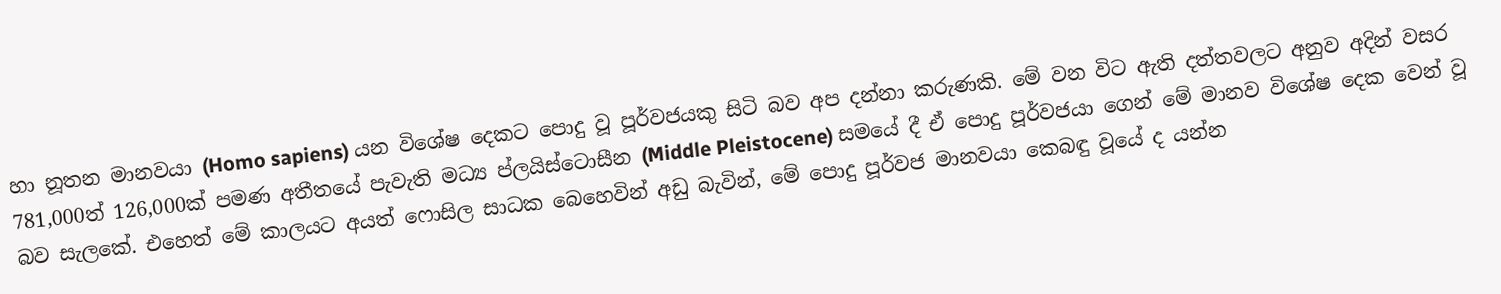හා නූතන මානවයා (Homo sapiens) යන විශේෂ දෙකට පොදු වූ පූර්වජයකු සිටි බව අප දන්නා කරුණකි. මේ වන විට ඇති දත්තවලට අනුව අදින් වසර 781,000ත් 126,000ක්‌ පමණ අතීතයේ පැවැති මධ්‍ය ප්ලයිස්‌ටොසීන (Middle Pleistocene) සමයේ දී ඒ පොදු පූර්වජයා ගෙන් මේ මානව විශේෂ දෙක වෙන් වූ බව සැලකේ. එහෙත් මේ කාලයට අයත් ෆොසිල සාධක බෙහෙවින් අඩු බැවින්, මේ පොදු පූර්වජ මානවයා කෙබඳු වූයේ ද යන්න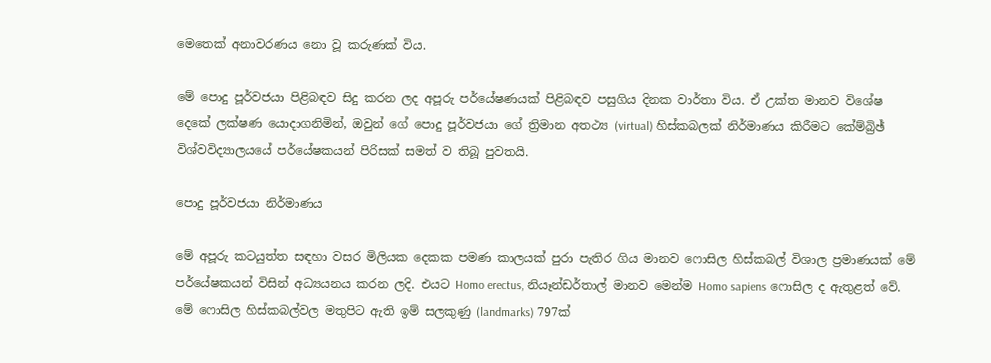මෙතෙක්‌ අනාවරණය නො වූ කරුණක්‌ විය.

මේ පොදු පූර්වජයා පිළිබඳව සිදු කරන ලද අපූරු පර්යේෂණයක්‌ පිළිබඳව පසුගිය දිනක වාර්තා විය. ඒ උක්‌ත මානව විශේෂ දෙකේ ලක්‌ෂණ යොදාගනිමින්, ඔවුන් ගේ පොදු පූර්වජයා ගේ ත්‍රිමාන අතථ්‍ය (virtual) හිස්‌කබලක්‌ නිර්මාණය කිරීමට කේම්බ්‍රිඡ් විශ්වවිද්‍යාලයයේ පර්යේෂකයන් පිරිසක්‌ සමත් ව තිබූ පුවතයි.

පොදු පූර්වජයා නිර්මාණය

මේ අපූරු කටයුත්ත සඳහා වසර මිලියක දෙකක පමණ කාලයක්‌ පුරා පැතිර ගිය මානව ෆොසිල හිස්‌කබල් විශාල ප්‍රමාණයක්‌ මේ පර්යේෂකයන් විසින් අධ්‍යයනය කරන ලදි. එයට Homo erectus, නියෑන්ඩර්තාල් මානව මෙන්ම Homo sapiens ෆොසිල ද ඇතුළත් වේ. මේ ෆොසිල හිස්‌කබල්වල මතුපිට ඇති ඉම් සලකුණු (landmarks) 797ක්‌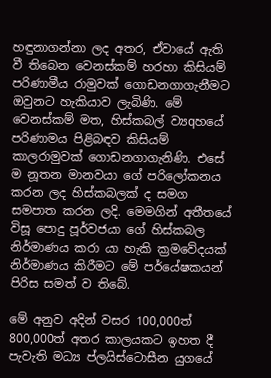හඳුනාගන්නා ලද අතර, ඒවායේ ඇති වී තිබෙන වෙනස්‌කම් හරහා කිසියම් පරිණාමීය රාමුවක්‌ ගොඩනගාගැනීමට ඔවුනට හැකියාව ලැබිණි. මේ වෙනස්‌කම් මත, හිස්‌කබල් ව්‍යqහයේ පරිණාමය පිළිබඳව කිසියම් කාලරාමුවක්‌ ගොඩනගාගැනිණි. එසේ ම නූතන මානවයා ගේ පරිලෝකනය කරන ලද හිස්‌කබලක්‌ ද සමග සමපාත කරන ලදි. මෙමගින් අතීතයේ විසූ පොදු පූර්වජයා ගේ හිස්‌කබල නිර්මාණය කරා යා හැකි ක්‍රමවේදයක්‌ නිර්මාණය කිරීමට මේ පර්යේෂකයන් පිරිස සමත් ව තිබේ.

මේ අනුව අදින් වසර 100,000ත් 800,000ත් අතර කාලයකට ඉහත දී පැවැති මධ්‍ය ප්ලයිස්‌ටොසීන යුගයේ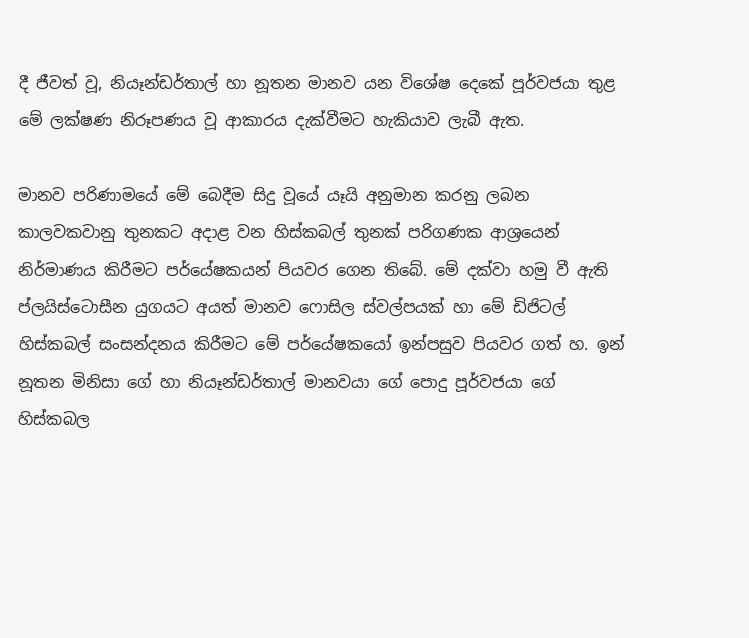දී ජීවත් වූ, නියෑන්ඩර්තාල් හා නූතන මානව යන විශේෂ දෙකේ පූර්වජයා තුළ මේ ලක්‌ෂණ නිරූපණය වූ ආකාරය දැක්‌වීමට හැකියාව ලැබී ඇත.

මානව පරිණාමයේ මේ බෙදීම සිදු වූයේ යෑයි අනුමාන කරනු ලබන කාලවකවානු තුනකට අදාළ වන හිස්‌කබල් තුනක්‌ පරිගණක ආශ්‍රයෙන් නිර්මාණය කිරීමට පර්යේෂකයන් පියවර ගෙන තිබේ. මේ දක්‌වා හමු වී ඇති ප්ලයිස්‌ටොසීන යුගයට අයත් මානව ෆොසිල ස්‌වල්පයක්‌ හා මේ ඩිජිටල් හිස්‌කබල් සංසන්දනය කිරීමට මේ පර්යේෂකයෝ ඉන්පසුව පියවර ගත් හ. ඉන් නූතන මිනිසා ගේ හා නියෑන්ඩර්තාල් මානවයා ගේ පොදු පූර්වජයා ගේ හිස්‌කබල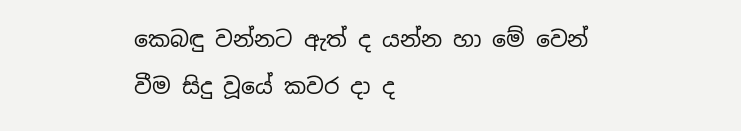කෙබඳු වන්නට ඇත් ද යන්න හා මේ වෙන් වීම සිදු වූයේ කවර දා ද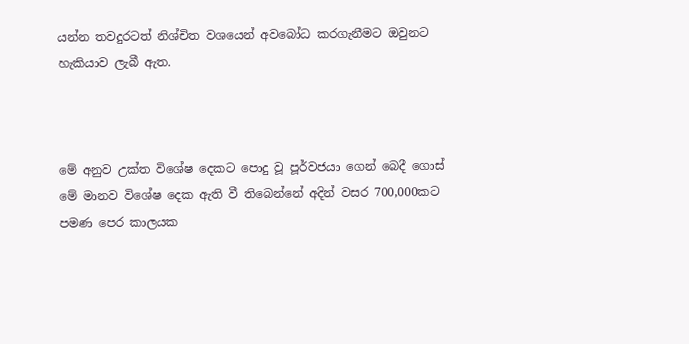යන්න තවදුරටත් නිශ්චිත වශයෙන් අවබෝධ කරගැනීමට ඔවුනට හැකියාව ලැබී ඇත.



මේ අනුව උක්‌ත විශේෂ දෙකට පොදු වූ පූර්වජයා ගෙන් බෙදී ගොස්‌ මේ මානව විශේෂ දෙක ඇති වී තිබෙන්නේ අදින් වසර 700,000කට පමණ පෙර කාලයක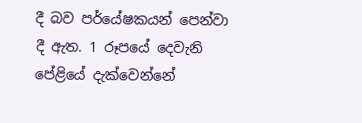දී බව පර්යේෂකයන් පෙන්වා දී ඇත. 1 රූපයේ දෙවැනි පේළියේ දැක්‌වෙන්නේ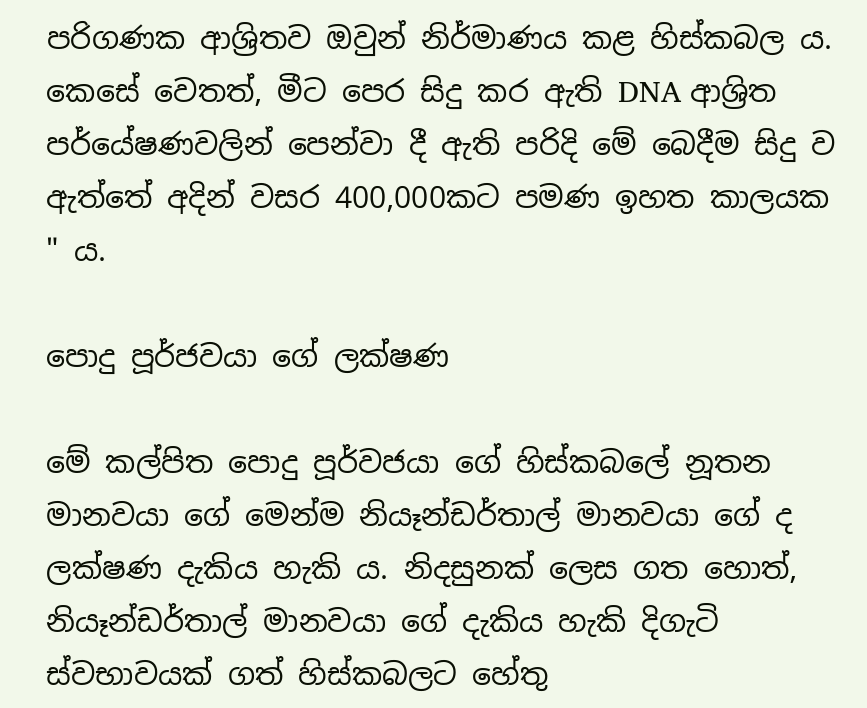පරිගණක ආශ්‍රිතව ඔවුන් නිර්මාණය කළ හිස්‌කබල ය. කෙසේ වෙතත්, මීට පෙර සිදු කර ඇති DNA ආශ්‍රිත පර්යේෂණවලින් පෙන්වා දී ඇති පරිදි මේ බෙදීම සිදු ව ඇත්තේ අදින් වසර 400,000කට පමණ ඉහත කාලයක " ය.

පොදු පූර්ජවයා ගේ ලක්‌ෂණ

මේ කල්පිත පොදු පූර්වජයා ගේ හිස්‌කබලේ නූතන මානවයා ගේ මෙන්ම නියෑන්ඩර්තාල් මානවයා ගේ ද ලක්‌ෂණ දැකිය හැකි ය. නිදසුනක්‌ ලෙස ගත හොත්, නියෑන්ඩර්තාල් මානවයා ගේ දැකිය හැකි දිගැටි ස්‌වභාවයක්‌ ගත් හිස්‌කබලට හේතු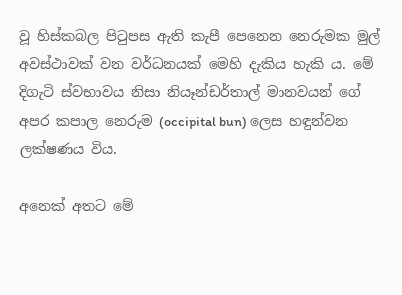වූ හිස්‌කබල පිටුපස ඇති කැපී පෙනෙන නෙරුමක මුල් අවස්‌ථාවක්‌ වන වර්ධනයක්‌ මෙහි දැකිය හැකි ය. මේ දිගැටි ස්‌වභාවය නිසා නියෑන්ඩර්තාල් මානවයන් ගේ අපර කපාල නෙරුම (occipital bun) ලෙස හඳුන්වන ලක්‌ෂණය විය.

අනෙක්‌ අතට මේ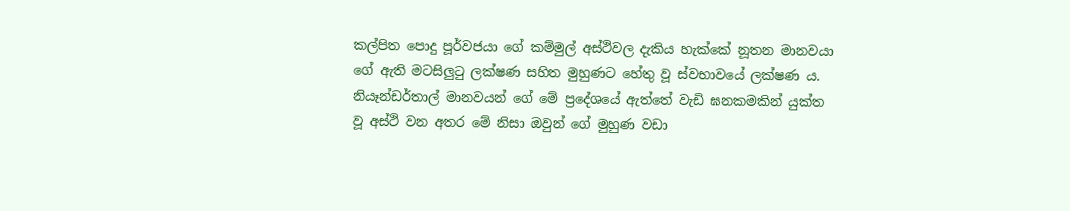කල්පිත පොදු පූර්වජයා ගේ කම්මුල් අස්‌ථිවල දැකිය හැක්‌කේ නූතන මානවයා ගේ ඇති මටසිලුටු ලක්‌ෂණ සහිත මුහුණට හේතු වූ ස්‌වභාවයේ ලක්‌ෂණ ය. නියෑන්ඩර්තාල් මානවයන් ගේ මේ ප්‍රදේශයේ ඇත්තේ වැඩි ඝනකමකින් යුක්‌ත වූ අස්‌ථි වන අතර මේ නිසා ඔවුන් ගේ මුහුණ වඩා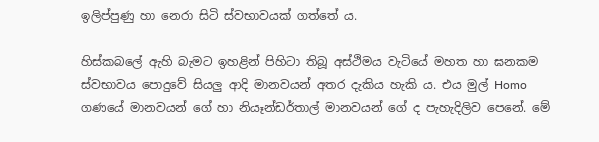ඉලිප්පුණු හා නෙරා සිටි ස්‌වභාවයක්‌ ගත්තේ ය.

හිස්‌කබලේ ඇහි බැමට ඉහළින් පිහිටා තිබූ අස්‌ථිමය වැටියේ මහත හා ඝනකම ස්‌වභාවය පොදුවේ සියලු ආදි මානවයන් අතර දැකිය හැකි ය. එය මුල් Homo ගණයේ මානවයන් ගේ හා නියෑන්ඩර්තාල් මානවයන් ගේ ද පැහැදිලිව පෙනේ. මේ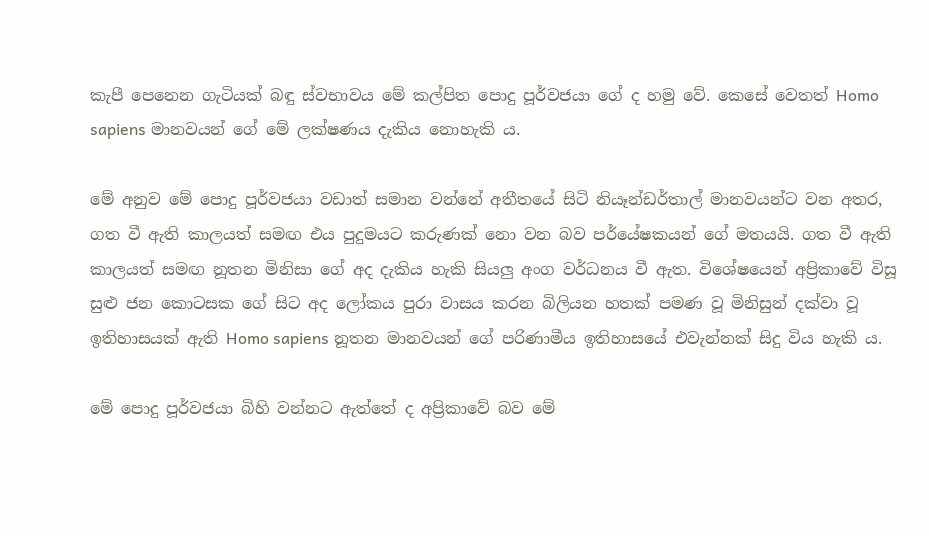කැපී පෙනෙන ගැටියක්‌ බඳු ස්‌වභාවය මේ කල්පිත පොදු පූර්වජයා ගේ ද හමු වේ. කෙසේ වෙතත් Homo sapiens මානවයන් ගේ මේ ලක්‌ෂණය දැකිය නොහැකි ය.

මේ අනුව මේ පොදු පූර්වජයා වඩාත් සමාන වන්නේ අතීතයේ සිටි නියෑන්ඩර්තාල් මානවයන්ට වන අතර, ගත වී ඇති කාලයත් සමඟ එය පුදුමයට කරුණක්‌ නො වන බව පර්යේෂකයන් ගේ මතයයි. ගත වී ඇති කාලයත් සමඟ නූතන මිනිසා ගේ අද දැකිය හැකි සියලු අංග වර්ධනය වී ඇත. විශේෂයෙන් අප්‍රිකාවේ විසූ සුළු ජන කොටසක ගේ සිට අද ලෝකය පුරා වාසය කරන බිලියන හතක්‌ පමණ වූ මිනිසුන් දක්‌වා වූ ඉතිහාසයක්‌ ඇති Homo sapiens නූතන මානවයන් ගේ පරිණාමීය ඉතිහාසයේ එවැන්නක්‌ සිදු විය හැකි ය.

මේ පොදු පූර්වජයා බිහි වන්නට ඇත්තේ ද අප්‍රිකාවේ බව මේ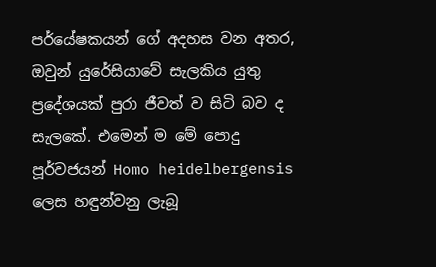පර්යේෂකයන් ගේ අදහස වන අතර, ඔවුන් යුරේසියාවේ සැලකිය යුතු ප්‍රදේශයක්‌ පුරා ජීවත් ව සිටි බව ද සැලකේ. එමෙන් ම මේ පොදු පූර්වජයන් Homo heidelbergensis ලෙස හඳුන්වනු ලැබූ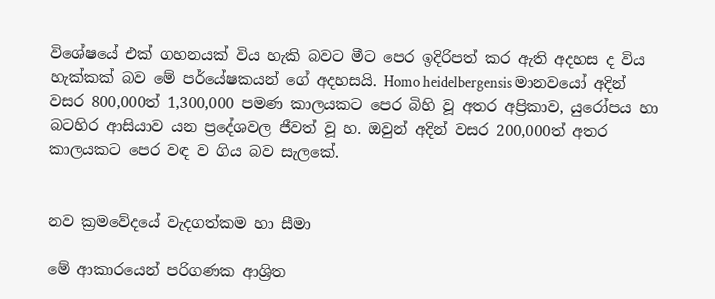විශේෂයේ එක්‌ ගහනයක්‌ විය හැකි බවට මීට පෙර ඉදිරිපත් කර ඇති අදහස ද විය හැක්‌කක්‌ බව මේ පර්යේෂකයන් ගේ අදහසයි. Homo heidelbergensis මානවයෝ අදින් වසර 800,000ත් 1,300,000 පමණ කාලයකට පෙර බිහි වූ අතර අප්‍රිකාව, යුරෝපය හා බටහිර ආසියාව යන ප්‍රදේශවල ජීවත් වූ හ. ඔවුන් අදින් වසර 200,000ත් අතර කාලයකට පෙර වඳ ව ගිය බව සැලකේ.


නව ක්‍රමවේදයේ වැදගත්කම හා සීමා

මේ ආකාරයෙන් පරිගණක ආශ්‍රිත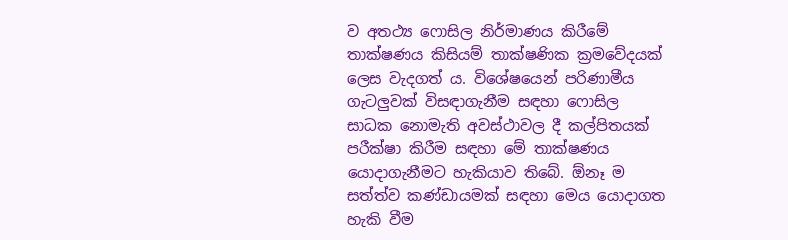ව අතථ්‍ය ෆොසිල නිර්මාණය කිරීමේ තාක්‌ෂණය කිසියම් තාක්‌ෂණික ක්‍රමවේදයක්‌ ලෙස වැදගත් ය. විශේෂයෙන් පරිණාමීය ගැටලුවක්‌ විසඳාගැනීම සඳහා ෆොසිල සාධක නොමැති අවස්‌ථාවල දී කල්පිතයක්‌ පරීක්‌ෂා කිරීම සඳහා මේ තාක්‌ෂණය යොදාගැනීමට හැකියාව තිබේ. ඕනෑ ම සත්ත්ව කණ්‌ඩායමක්‌ සඳහා මෙය යොදාගත හැකි වීම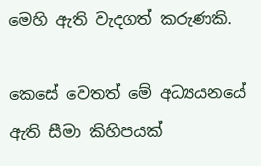මෙහි ඇති වැදගත් කරුණකි.

කෙසේ වෙතත් මේ අධ්‍යයනයේ ඇති සීමා කිහිපයක්‌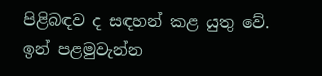පිළිබඳව ද සඳහන් කළ යුතු වේ. ඉන් පළමුවැන්න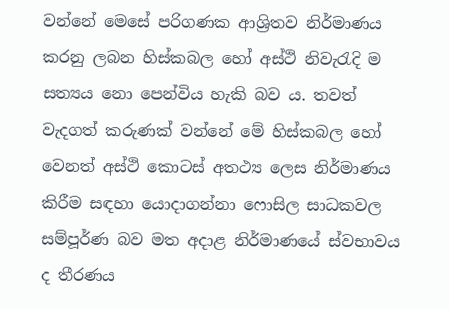වන්නේ මෙසේ පරිගණක ආශ්‍රිතව නිර්මාණය කරනු ලබන හිස්‌කබල හෝ අස්‌ථි නිවැරැදි ම සත්‍යය නො පෙන්විය හැකි බව ය. තවත් වැදගත් කරුණක්‌ වන්නේ මේ හිස්‌කබල හෝ වෙනත් අස්‌ථි කොටස්‌ අතථ්‍ය ලෙස නිර්මාණය කිරීම සඳහා යොදාගන්නා ෆොසිල සාධකවල සම්පූර්ණ බව මත අදාළ නිර්මාණයේ ස්‌වභාවය ද තීරණය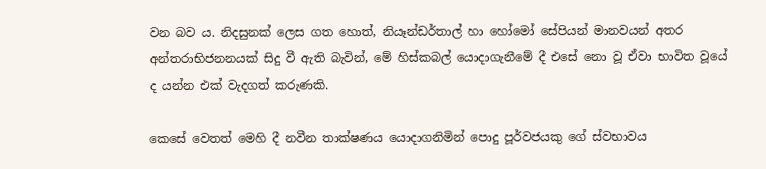වන බව ය. නිදසුනක්‌ ලෙස ගත හොත්, නියෑන්ඩර්තාල් හා හෝමෝ සේපියන් මානවයන් අතර අන්තරාභිජනනයක්‌ සිදු වී ඇති බැවින්, මේ හිස්‌කබල් යොදාගැනීමේ දී එසේ නො වූ ඒවා භාවිත වූයේ ද යන්න එක්‌ වැදගත් කරුණකි.

කෙසේ වෙතත් මෙහි දී නවීන තාක්‌ෂණය යොදාගනිමින් පොදු පූර්වජයකු ගේ ස්‌වභාවය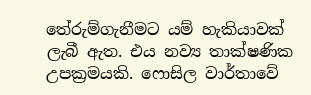තේරුම්ගැනීමට යම් හැකියාවක්‌ ලැබී ඇත. එය නව්‍ය තාක්‌ෂණික උපක්‍රමයකි. ෆොසිල වාර්තාවේ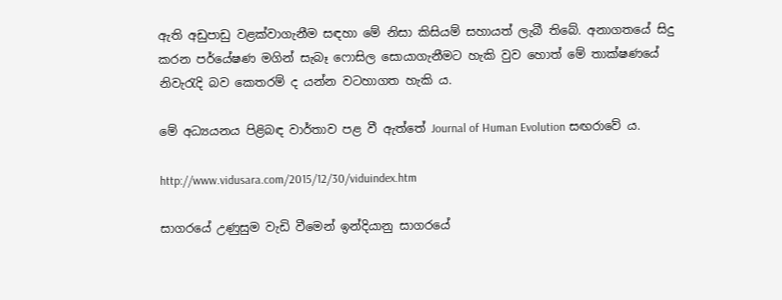ඇති අඩුපාඩු වළක්‌වාගැනීම සඳහා මේ නිසා කිසියම් සහායත් ලැබී තිබේ. අනාගතයේ සිදු කරන පර්යේෂණ මගින් සැබෑ ෆොසිල සොයාගැනීමට හැකි වුව හොත් මේ තාක්‌ෂණයේ නිවැරැදි බව කෙතරම් ද යන්න වටහාගත හැකි ය.

මේ අධ්‍යයනය පිළිබඳ වාර්තාව පළ වී ඇත්තේ Journal of Human Evolution සඟරාවේ ය.

http://www.vidusara.com/2015/12/30/viduindex.htm

සාගරයේ උණුසුම වැඩි වීමෙන් ඉන්දියානු සාගරයේ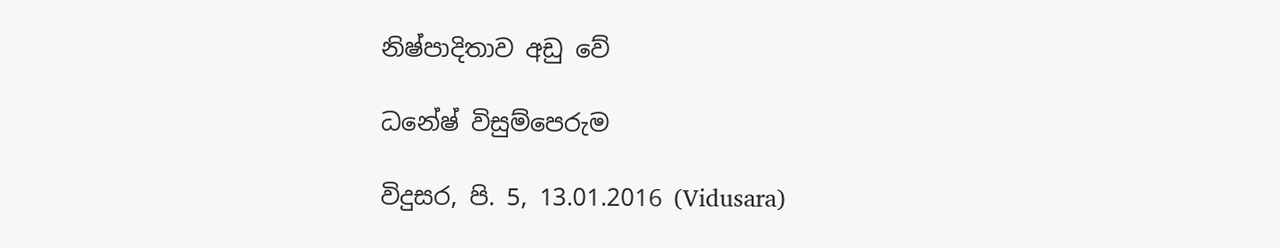නිෂ්පාදිතාව අඩු වේ

ධනේෂ් විසුම්පෙරුම

විදුසර, පි. 5, 13.01.2016 (Vidusara)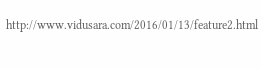http://www.vidusara.com/2016/01/13/feature2.html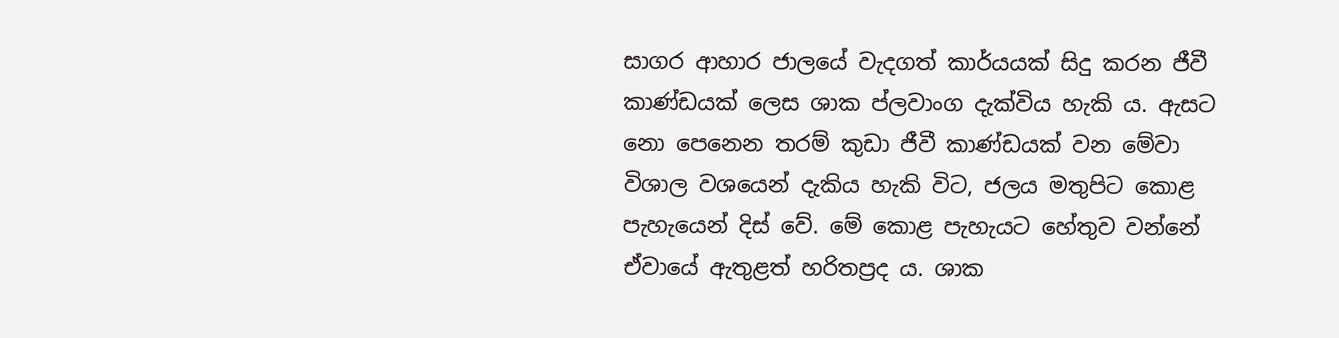සාගර ආහාර ජාලයේ වැදගත් කාර්යයක්‌ සිදු කරන ජීවී කාණ්‌ඩයක්‌ ලෙස ශාක ප්ලවාංග දැක්‌විය හැකි ය. ඇසට නො පෙනෙන තරම් කුඩා ජීවී කාණ්‌ඩයක්‌ වන මේවා විශාල වශයෙන් දැකිය හැකි විට, ජලය මතුපිට කොළ පැහැයෙන් දිස්‌ වේ. මේ කොළ පැහැයට හේතුව වන්නේ ඒවායේ ඇතුළත් හරිතප්‍රද ය. ශාක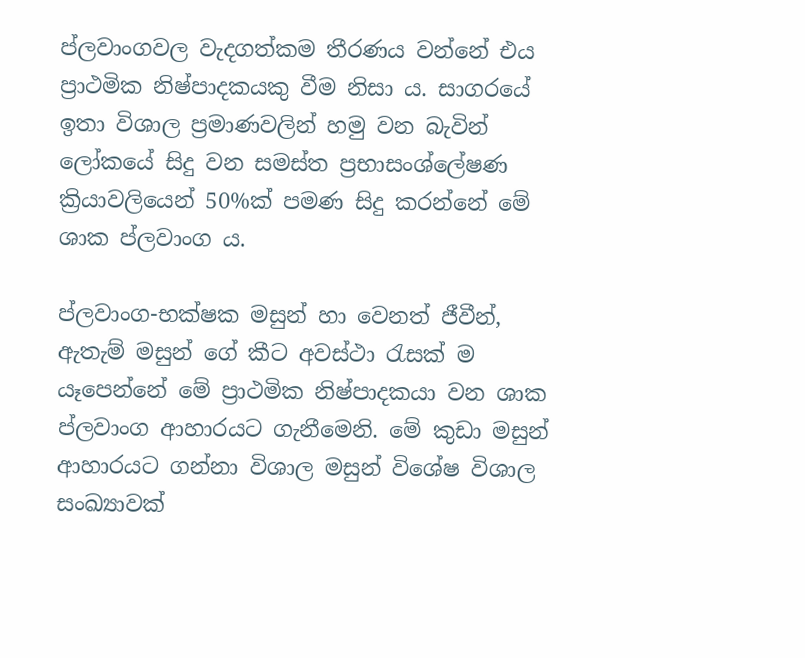ප්ලවාංගවල වැදගත්කම තීරණය වන්නේ එය ප්‍රාථමික නිෂ්පාදකයකු වීම නිසා ය. සාගරයේ ඉතා විශාල ප්‍රමාණවලින් හමු වන බැවින් ලෝකයේ සිදු වන සමස්‌ත ප්‍රභාසංශ්ලේෂණ ක්‍රියාවලියෙන් 50%ක්‌ පමණ සිදු කරන්නේ මේ ශාක ප්ලවාංග ය.

ප්ලවාංග-භක්‌ෂක මසුන් හා වෙනත් ජීවීන්, ඇතැම් මසුන් ගේ කීට අවස්‌ථා රැසක්‌ ම යෑපෙන්නේ මේ ප්‍රාථමික නිෂ්පාදකයා වන ශාක ප්ලවාංග ආහාරයට ගැනීමෙනි. මේ කුඩා මසුන් ආහාරයට ගන්නා විශාල මසුන් විශේෂ විශාල සංඛ්‍යාවක්‌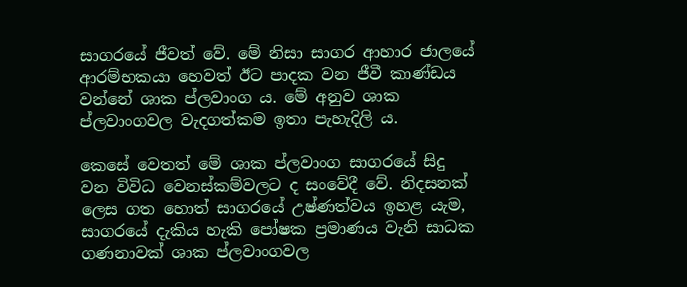සාගරයේ ජීවත් වේ. මේ නිසා සාගර ආහාර ජාලයේ ආරම්භකයා හෙවත් ඊට පාදක වන ජීවී කාණ්‌ඩය වන්නේ ශාක ප්ලවාංග ය. මේ අනුව ශාක ප්ලවාංගවල වැදගත්කම ඉතා පැහැදිලි ය.

කෙසේ වෙතත් මේ ශාක ප්ලවාංග සාගරයේ සිදු වන විවිධ වෙනස්‌කම්වලට ද සංවේදී වේ. නිදසනක්‌ ලෙස ගත හොත් සාගරයේ උෂ්ණත්වය ඉහළ යැම, සාගරයේ දැකිය හැකි පෝෂක ප්‍රමාණය වැනි සාධක ගණනාවක්‌ ශාක ප්ලවාංගවල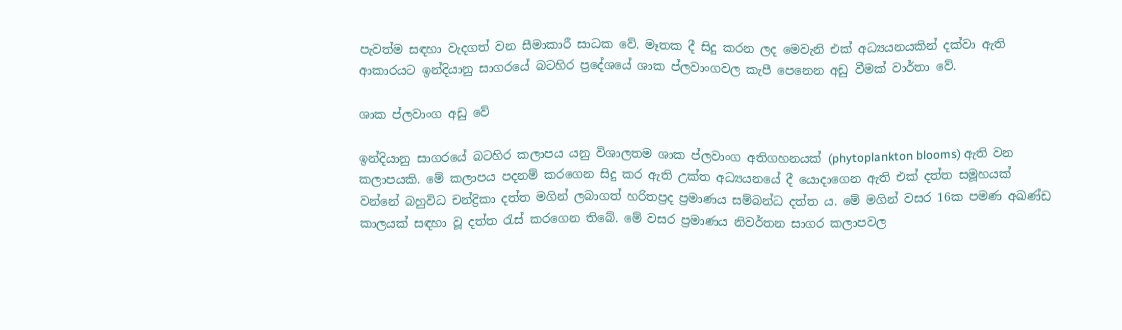පැවත්ම සඳහා වැදගත් වන සීමාකාරී සාධක වේ. මෑතක දී සිදු කරන ලද මෙවැනි එක්‌ අධ්‍යයනයකින් දක්‌වා ඇති ආකාරයට ඉන්දියානු සාගරයේ බටහිර ප්‍රදේශයේ ශාක ප්ලවාංගවල කැපී පෙනෙන අඩු වීමක්‌ වාර්තා වේ.

ශාක ප්ලවාංග අඩු වේ

ඉන්දියානු සාගරයේ බටහිර කලාපය යනු විශාලතම ශාක ප්ලවාංග අතිගහනයක්‌ (phytoplankton blooms) ඇති වන කලාපයකි. මේ කලාපය පදනම් කරගෙන සිදු කර ඇති උක්‌ත අධ්‍යයනයේ දී යොදාගෙන ඇති එක්‌ දත්ත සමූහයක්‌ වන්නේ බහුවිධ චන්ද්‍රිකා දත්ත මගින් ලබාගත් හරිතප්‍රද ප්‍රමාණය සම්බන්ධ දත්ත ය. මේ මගින් වසර 16ක පමණ අඛණ්‌ඩ කාලයක්‌ සඳහා වූ දත්ත රැස්‌ කරගෙන තිබේ. මේ වසර ප්‍රමාණය නිවර්තන සාගර කලාපවල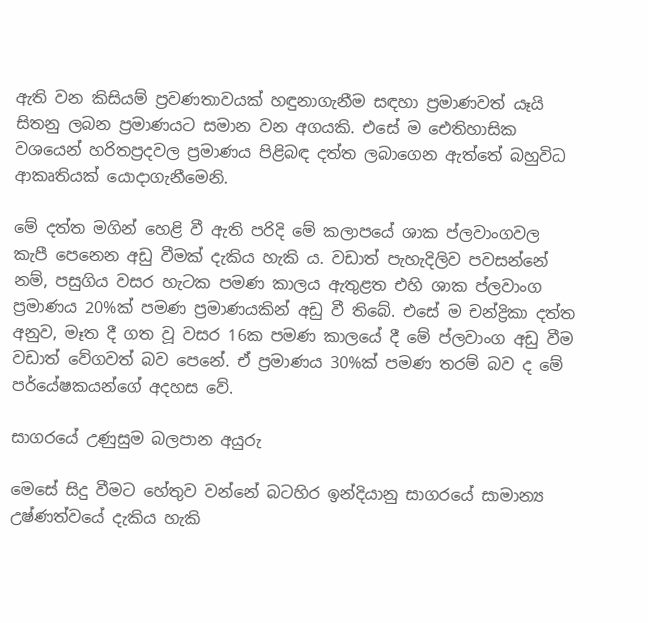ඇති වන කිසියම් ප්‍රවණතාවයක්‌ හඳුනාගැනීම සඳහා ප්‍රමාණවත් යෑයි සිතනු ලබන ප්‍රමාණයට සමාන වන අගයකි. එසේ ම ඓතිහාසික වශයෙන් හරිතප්‍රදවල ප්‍රමාණය පිළිබඳ දත්ත ලබාගෙන ඇත්තේ බහුවිධ ආකෘතියක්‌ යොදාගැනීමෙනි.

මේ දත්ත මගින් හෙළි වී ඇති පරිදි මේ කලාපයේ ශාක ප්ලවාංගවල කැපී පෙනෙන අඩු වීමක්‌ දැකිය හැකි ය. වඩාත් පැහැදිලිව පවසන්නේ නම්, පසුගිය වසර හැටක පමණ කාලය ඇතුළත එහි ශාක ප්ලවාංග ප්‍රමාණය 20%ක්‌ පමණ ප්‍රමාණයකින් අඩු වී තිබේ. එසේ ම චන්ද්‍රිකා දත්ත අනුව, මෑත දී ගත වූ වසර 16ක පමණ කාලයේ දී මේ ප්ලවාංග අඩු වීම වඩාත් වේගවත් බව පෙනේ. ඒ ප්‍රමාණය 30%ක්‌ පමණ තරම් බව ද මේ පර්යේෂකයන්ගේ අදහස වේ.

සාගරයේ උණුසුම බලපාන අයුරු

මෙසේ සිදු වීමට හේතුව වන්නේ බටහිර ඉන්දියානු සාගරයේ සාමාන්‍ය උෂ්ණත්වයේ දැකිය හැකි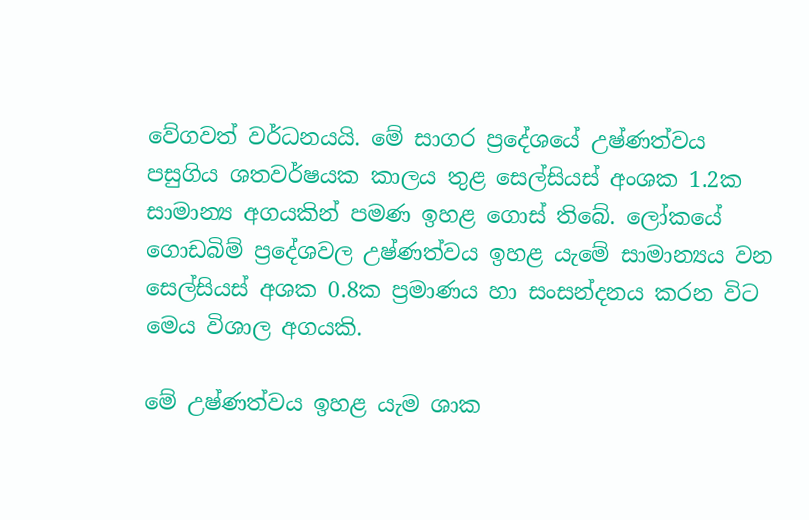වේගවත් වර්ධනයයි. මේ සාගර ප්‍රදේශයේ උෂ්ණත්වය පසුගිය ශතවර්ෂයක කාලය තුළ සෙල්සියස්‌ අංශක 1.2ක සාමාන්‍ය අගයකින් පමණ ඉහළ ගොස්‌ තිබේ. ලෝකයේ ගොඩබිම් ප්‍රදේශවල උෂ්ණත්වය ඉහළ යැමේ සාමාන්‍යය වන සෙල්සියස්‌ අශක 0.8ක ප්‍රමාණය හා සංසන්දනය කරන විට මෙය විශාල අගයකි.

මේ උෂ්ණත්වය ඉහළ යැම ශාක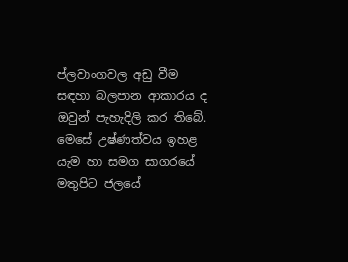ප්ලවාංගවල අඩු වීම සඳහා බලපාන ආකාරය ද ඔවුන් පැහැදිලි කර තිබේ. මෙසේ උෂ්ණත්වය ඉහළ යැම හා සමග සාගරයේ මතුපිට ජලයේ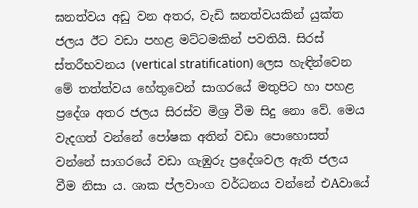ඝනත්වය අඩු වන අතර, වැඩි ඝනත්වයකින් යුක්‌ත ජලය ඊට වඩා පහළ මට්‌ටමකින් පවතියි. සිරස්‌ ස්‌තරීභවනය (vertical stratification) ලෙස හැඳින්වෙන මේ තත්ත්වය හේතුවෙන් සාගරයේ මතුපිට හා පහළ ප්‍රදේශ අතර ජලය සිරස්‌ව මිශ්‍ර වීම සිදු නො වේ. මෙය වැදගත් වන්නේ පෝෂක අතින් වඩා පොහොසත් වන්නේ සාගරයේ වඩා ගැඹුරු ප්‍රදේශවල ඇති ජලය වීම නිසා ය. ශාක ප්ලවාංග වර්ධනය වන්නේ එAවායේ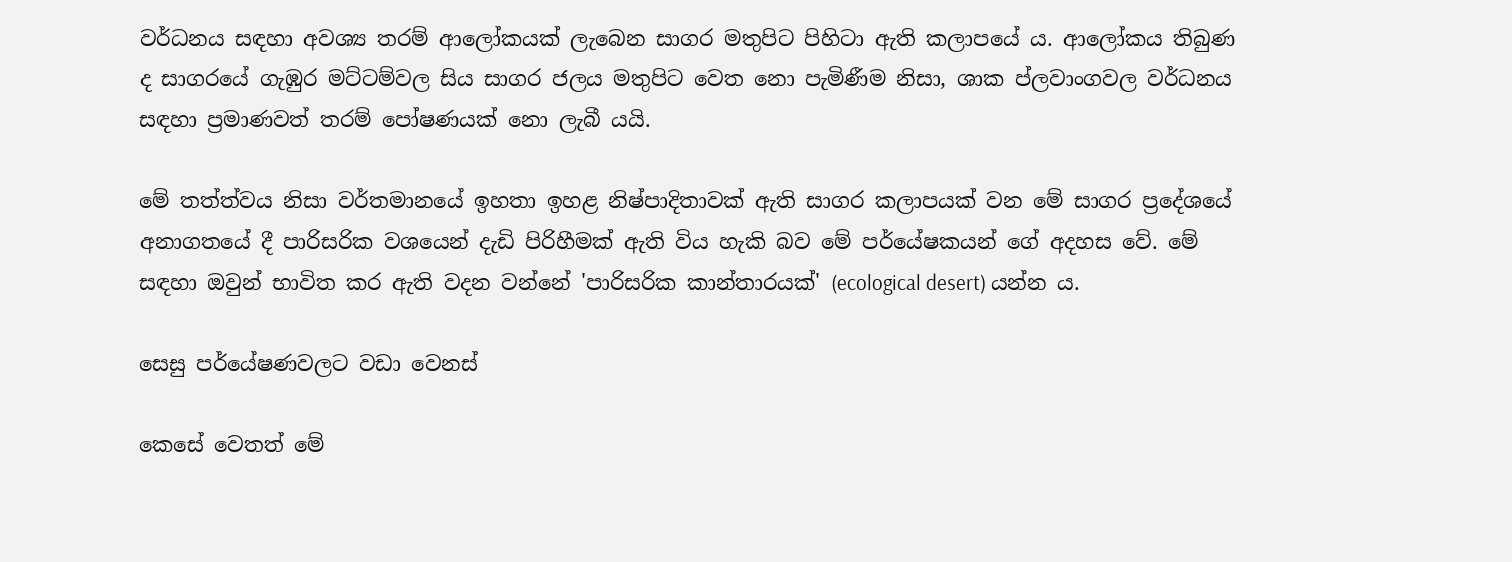වර්ධනය සඳහා අවශ්‍ය තරම් ආලෝකයක්‌ ලැබෙන සාගර මතුපිට පිහිටා ඇති කලාපයේ ය. ආලෝකය තිබුණ ද සාගරයේ ගැඹුර මට්‌ටම්වල සිය සාගර ජලය මතුපිට වෙත නො පැමිණීම නිසා, ශාක ප්ලවාංගවල වර්ධනය සඳහා ප්‍රමාණවත් තරම් පෝෂණයක්‌ නො ලැබී යයි.

මේ තත්ත්වය නිසා වර්තමානයේ ඉහතා ඉහළ නිෂ්පාදිතාවක්‌ ඇති සාගර කලාපයක්‌ වන මේ සාගර ප්‍රදේශයේ අනාගතයේ දී පාරිසරික වශයෙන් දැඩි පිරිහීමක්‌ ඇති විය හැකි බව මේ පර්යේෂකයන් ගේ අදහස වේ. මේ සඳහා ඔවුන් භාවිත කර ඇති වදන වන්නේ 'පාරිසරික කාන්තාරයක්‌' (ecological desert) යන්න ය.

සෙසු පර්යේෂණවලට වඩා වෙනස්‌

කෙසේ වෙතත් මේ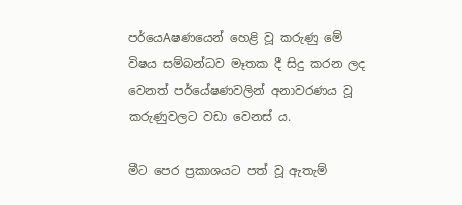පර්යෙAෂණයෙන් හෙළි වූ කරුණු මේ විෂය සම්බන්ධව මෑතක දී සිදු කරන ලද වෙනත් පර්යේෂණවලින් අනාවරණය වූ කරුණුවලට වඩා වෙනස්‌ ය.

මීට පෙර ප්‍රකාශයට පත් වූ ඇතැම්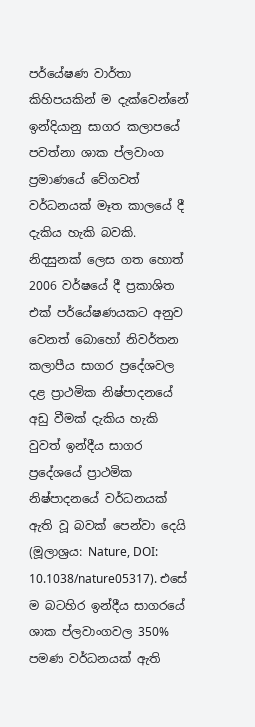පර්යේෂණ වාර්තා කිහිපයකින් ම දැක්‌වෙන්නේ ඉන්දියානු සාගර කලාපයේ පවත්නා ශාක ප්ලවාංග ප්‍රමාණයේ වේගවත් වර්ධනයක්‌ මෑත කාලයේ දී දැකිය හැකි බවකි. නිදසුනක්‌ ලෙස ගත හොත් 2006 වර්ෂයේ දී ප්‍රකාශිත එක්‌ පර්යේෂණයකට අනුව වෙනත් බොහෝ නිවර්තන කලාපීය සාගර ප්‍රදේශවල දළ ප්‍රාථමික නිෂ්පාදනයේ අඩු වීමක්‌ දැකිය හැකි වුවත් ඉන්දීය සාගර ප්‍රදේශයේ ප්‍රාථමික නිෂ්පාදනයේ වර්ධනයක්‌ ඇති වූ බවක්‌ පෙන්වා දෙයි (මූලාශ්‍රය: Nature, DOI: 10.1038/nature05317). එසේ ම බටහිර ඉන්දීය සාගරයේ ශාක ප්ලවාංගවල 350% පමණ වර්ධනයක්‌ ඇති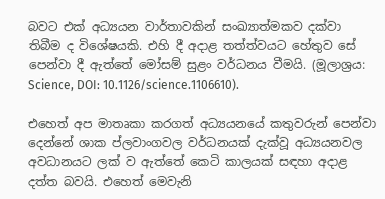බවට එක්‌ අධ්‍යයන වාර්තාවකින් සංඛ්‍යාත්මකව දක්‌වා තිබීම ද විශේෂයකි. එහි දී අදාළ තත්ත්වයට හේතුව සේ පෙන්වා දී ඇත්තේ මෝසම් සුළං වර්ධනය වීමයි. (මූලාශ්‍රය: Science, DOI: 10.1126/science.1106610).

එහෙත් අප මාතෘකා කරගත් අධ්‍යයනයේ කතුවරුන් පෙන්වා දෙන්නේ ශාක ප්ලවාංගවල වර්ධනයක්‌ දැක්‌වූ අධ්‍යයනවල අවධානයට ලක්‌ ව ඇත්තේ කෙටි කාලයක්‌ සඳහා අදාළ දත්ත බවයි. එහෙත් මෙවැනි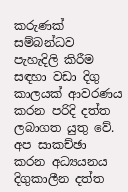කරුණක්‌ සම්බන්ධව පැහැදිලි කිරීම සඳහා වඩා දිගු කාලයක්‌ ආවරණය කරන පරිදි දත්ත ලබාගත යුතු වේ. අප සාකච්ඡා කරන අධ්‍යයනය දිගුකාලීන දත්ත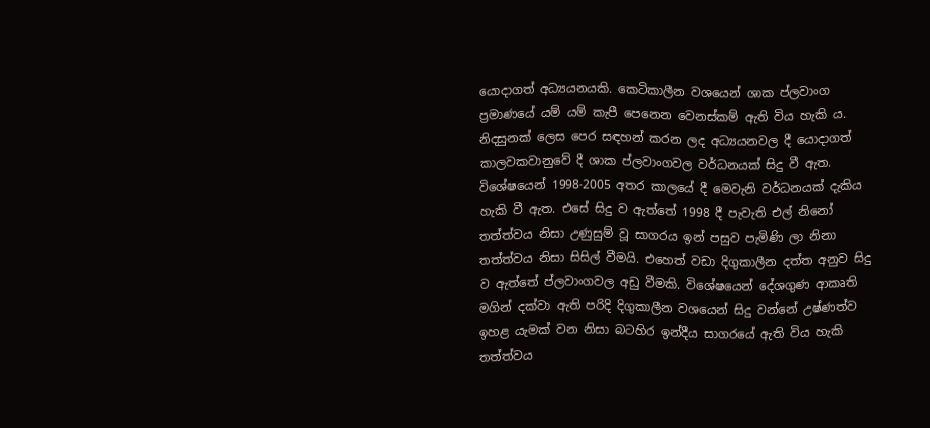යොදාගත් අධ්‍යයනයකි. කෙටිකාලීන වශයෙන් ශාක ප්ලවාංග ප්‍රමාණයේ යම් යම් කැපී පෙනෙන වෙනස්‌කම් ඇති විය හැකි ය. නිදසුනක්‌ ලෙස පෙර සඳහන් කරන ලද අධ්‍යයනවල දී යොදාගත් කාලවකවානුවේ දී ශාක ප්ලවාංගවල වර්ධනයක්‌ සිදු වී ඇත. විශේෂයෙන් 1998-2005 අතර කාලයේ දී මෙවැනි වර්ධනයක්‌ දැකිය හැකි වී ඇත. එසේ සිදු ව ඇත්තේ 1998 දී පැවැති එල් නිනෝ තත්ත්වය නිසා උණුසුම් වූ සාගරය ඉන් පසුව පැමිණි ලා නිනා තත්ත්වය නිසා සිසිල් වීමයි. එහෙත් වඩා දිගුකාලීන දත්ත අනුව සිදු ව ඇත්තේ ප්ලවාංගවල අඩු වීමකි. විශේෂයෙන් දේශගුණ ආකෘති මගින් දක්‌වා ඇති පරිදි දිගුකාලීන වශයෙන් සිදු වන්නේ උෂ්ණත්ව ඉහළ යැමක්‌ වන නිසා බටහිර ඉන්දීය සාගරයේ ඇති විය හැකි තත්ත්වය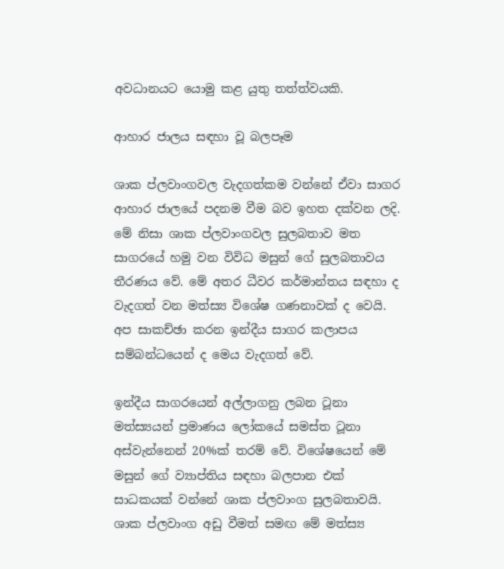අවධානයට යොමු කළ යුතු තත්ත්වයකි.

ආහාර ජාලය සඳහා වූ බලපෑම

ශාක ප්ලවාංගවල වැදගත්කම වන්නේ ඒවා සාගර ආහාර ජාලයේ පදනම වීම බව ඉහත දක්‌වන ලදි. මේ නිසා ශාක ප්ලවාංගවල සුලබතාව මත සාගරයේ හමු වන විවිධ මසුන් ගේ සුලබතාවය තීරණය වේ. මේ අතර ධීවර කර්මාන්තය සඳහා ද වැදගත් වන මත්ස්‍ය විශේෂ ගණනාවක්‌ ද වෙයි. අප සාකච්ඡා කරන ඉන්දීය සාගර කලාපය සම්බන්ධයෙන් ද මෙය වැදගත් වේ.

ඉන්දීය සාගරයෙන් අල්ලාගනු ලබන ටූනා මත්ස්‍යයන් ප්‍රමාණය ලෝකයේ සමස්‌ත ටූනා අස්‌වැන්නෙන් 20%ක්‌ තරම් වේ. විශේෂයෙන් මේ මසුන් ගේ ව්‍යාප්තිය සඳහා බලපාන එක්‌ සාධකයක්‌ වන්නේ ශාක ප්ලවාංග සුලබතාවයි. ශාක ප්ලවාංග අඩු වීමත් සමඟ මේ මත්ස්‍ය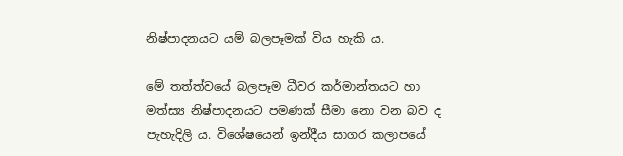නිෂ්පාදනයට යම් බලපෑමක්‌ විය හැකි ය.

මේ තත්ත්වයේ බලපෑම ධීවර කර්මාන්තයට හා මත්ස්‍ය නිෂ්පාදනයට පමණක්‌ සීමා නො වන බව ද පැහැදිලි ය. විශේෂයෙන් ඉන්දීය සාගර කලාපයේ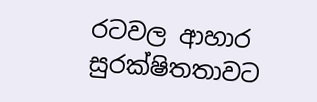රටවල ආහාර සුරක්‌ෂිතතාවට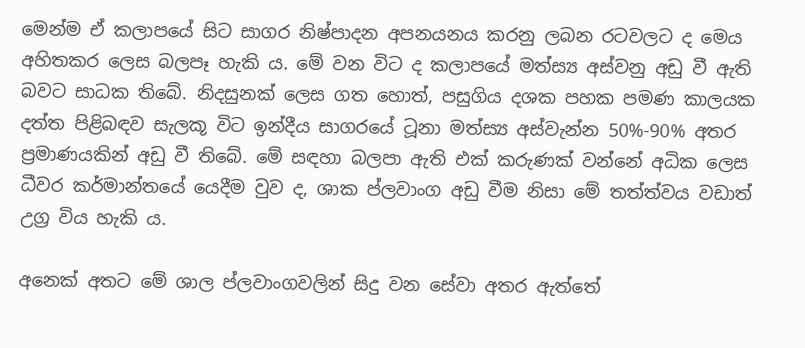මෙන්ම ඒ කලාපයේ සිට සාගර නිෂ්පාදන අපනයනය කරනු ලබන රටවලට ද මෙය අහිතකර ලෙස බලපෑ හැකි ය. මේ වන විට ද කලාපයේ මත්ස්‍ය අස්‌වනු අඩු වී ඇති බවට සාධක තිබේ. නිදසුනක්‌ ලෙස ගත හොත්, පසුගිය දශක පහක පමණ කාලයක දත්ත පිළිබඳව සැලකූ විට ඉන්දීය සාගරයේ ටූනා මත්ස්‍ය අස්‌වැන්න 50%-90% අතර ප්‍රමාණයකින් අඩු වී තිබේ. මේ සඳහා බලපා ඇති එක්‌ කරුණක්‌ වන්නේ අධික ලෙස ධීවර කර්මාන්තයේ යෙදීම වුව ද, ශාක ප්ලවාංග අඩු වීම නිසා මේ තත්ත්වය වඩාත් උග්‍ර විය හැකි ය.

අනෙක්‌ අතට මේ ශාල ප්ලවාංගවලින් සිදු වන සේවා අතර ඇත්තේ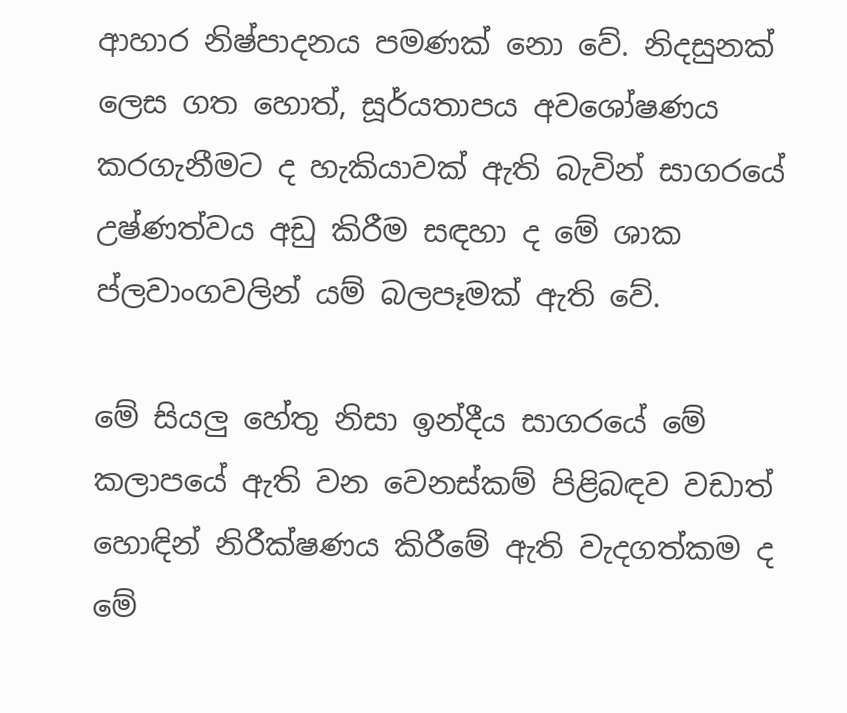ආහාර නිෂ්පාදනය පමණක්‌ නො වේ. නිදසුනක්‌ ලෙස ගත හොත්, සූර්යතාපය අවශෝෂණය කරගැනීමට ද හැකියාවක්‌ ඇති බැවින් සාගරයේ උෂ්ණත්වය අඩු කිරීම සඳහා ද මේ ශාක ප්ලවාංගවලින් යම් බලපෑමක්‌ ඇති වේ.

මේ සියලු හේතු නිසා ඉන්දීය සාගරයේ මේ කලාපයේ ඇති වන වෙනස්‌කම් පිළිබඳව වඩාත් හොඳින් නිරීක්‌ෂණය කිරීමේ ඇති වැදගත්කම ද මේ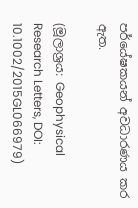පර්යේෂකයන් අවධාරණය කර ඇත.

(මූලාශ්‍රය: Geophysical Research Letters, DOI: 10.1002/2015GL066979)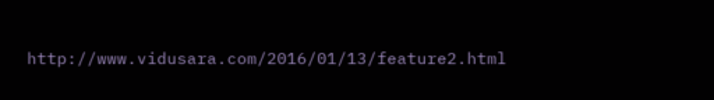http://www.vidusara.com/2016/01/13/feature2.html